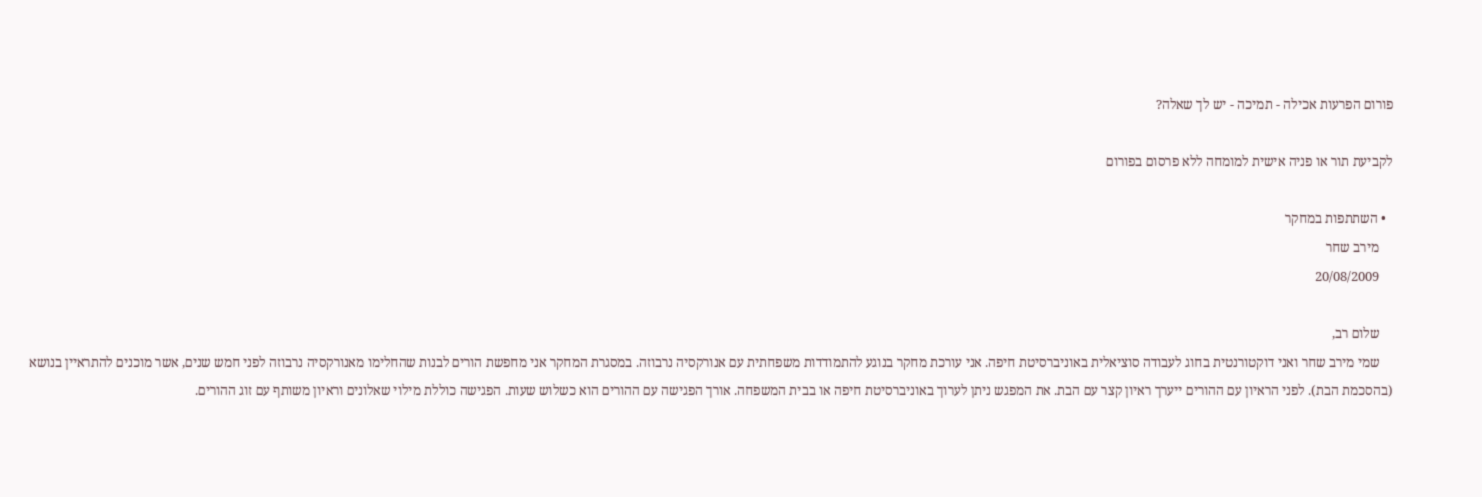פורום הפרעות אכילה - תמיכה - יש לך שאלה?

לקביעת תור או פניה אישית למומחה ללא פרסום בפורום

  • השתתפות במחקר
    מירב שחר
    20/08/2009

    שלום רב,
    שמי מירב שחר ואני דוקטורנטית בחוג לעבודה סוציאלית באוניברסיטת חיפה. אני עורכת מחקר בנוגע להתמודדות משפחתית עם אנורקסיה נרבוזה. במסגרת המחקר אני מחפשת הורים לבנות שהחלימו מאנורקסיה נרבוזה לפני חמש שנים, אשר מוכנים להתראיין בנושא (בהסכמת הבת). לפני הראיון עם ההורים ייערך ראיון קצר עם הבת. את המפגש ניתן לערוך באוניברסיטת חיפה או בבית המשפחה. אורך הפגישה עם ההורים הוא כשלוש שעות. הפגישה כוללת מילוי שאלונים וראיון משותף עם זוג ההורים.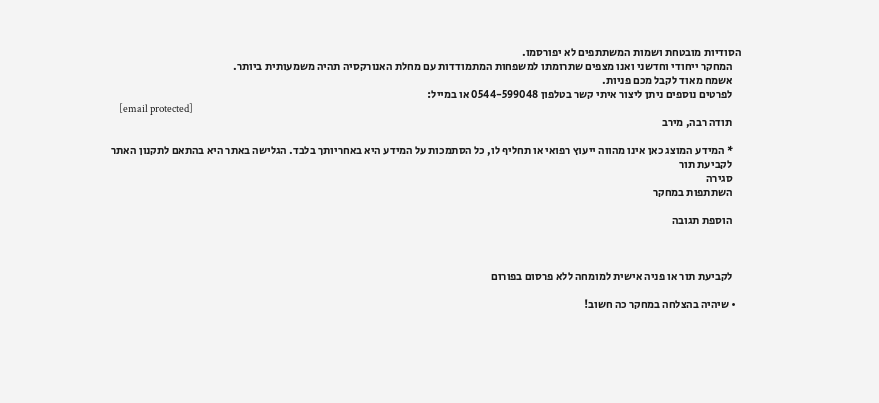הסודיות מובטחת ושמות המשתתפים לא יפורסמו.
    המחקר ייחודי וחדשני ואנו מצפים שתרומתו למשפחות המתמודדות עם מחלת האנורקסיה תהיה משמעותית ביותר.
    אשמח מאוד לקבל מכם פניות.
    לפרטים נוספים ניתן ליצור איתי קשר בטלפון 0544-599048 או במייל:
    [email protected]
    תודה רבה, מירב

    * המידע המוצג כאן אינו מהווה ייעוץ רפואי או תחליף לו, כל הסתמכות על המידע היא באחריותך בלבד. הגלישה באתר היא בהתאם לתקנון האתר
    לקביעת תור
    סגירה
    השתתפות במחקר

    הוספת תגובה



    לקביעת תור או פניה אישית למומחה ללא פרסום בפורום

  • שיהיה בהצלחה במחקר כה חשוב!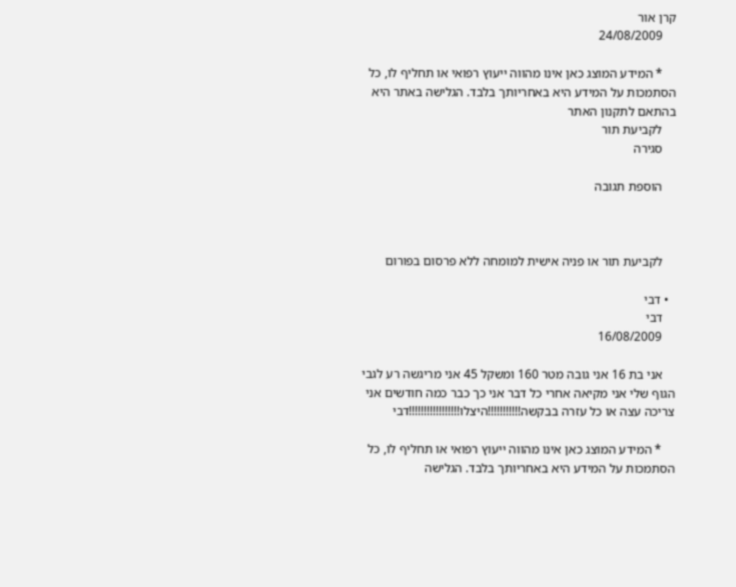קרן אור
    24/08/2009

    * המידע המוצג כאן אינו מהווה ייעוץ רפואי או תחליף לו, כל הסתמכות על המידע היא באחריותך בלבד. הגלישה באתר היא בהתאם לתקנון האתר
    לקביעת תור
    סגירה

    הוספת תגובה



    לקביעת תור או פניה אישית למומחה ללא פרסום בפורום

  • דבי
    דבי
    16/08/2009

    אני בת 16 אני גובה מטר 160 ומשקל 45 אני מריגשה רע לגבי הגוף שלי אני מקיאה אחרי כל דבר אני כך כבר כמה חודשים אני צריכה עצה או כל עזרה בבקשה!!!!!!!!!!!היצלו!!!!!!!!!!!!!!!!!דבי

    * המידע המוצג כאן אינו מהווה ייעוץ רפואי או תחליף לו, כל הסתמכות על המידע היא באחריותך בלבד. הגלישה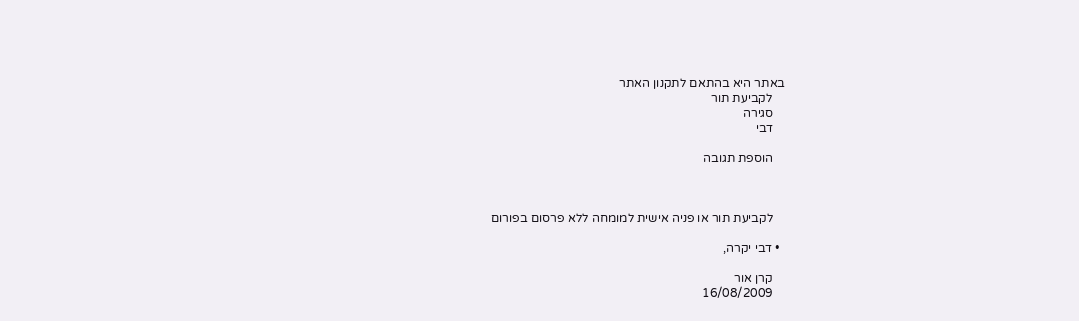באתר היא בהתאם לתקנון האתר
    לקביעת תור
    סגירה
    דבי

    הוספת תגובה



    לקביעת תור או פניה אישית למומחה ללא פרסום בפורום

  • דבי יקרה,

    קרן אור
    16/08/2009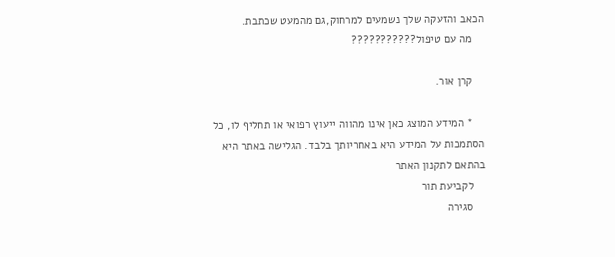הכאב והזעקה שלך נשמעים למרחוק,גם מהמעט שכתבת.
    מה עם טיפול???????????

    קרן אור.

    * המידע המוצג כאן אינו מהווה ייעוץ רפואי או תחליף לו, כל הסתמכות על המידע היא באחריותך בלבד. הגלישה באתר היא בהתאם לתקנון האתר
    לקביעת תור
    סגירה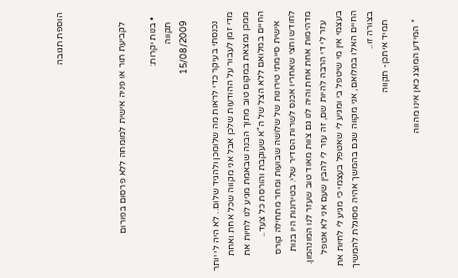הוספת תגובה



    לקביעת תור או פניה אישית למומחה ללא פרסום בפורום

  • בנות יקרות:
    תקווה
    15/08/2009

    נכנסתי בעיקר כדי לראות מה שלומכן ולהגיד שלום.. לא היה לי יותר מדי זמן לעבור על ההודעות שלכן אבל אני מקווה שכל אחת ואחת ממכן נמצאת במקום טוב מתוך הבנה שבאמת מגיע לנו לחיות את החיים במלואם ללא הצל של ה"א שעוקבת והורסת כל צעד..
    אישית סיימתי טירונות של שלושה שבועות ומחר מתחילה קורס לחודש וחצי שאחריו אכנס לשרות הסדיר שלי. בטירונות היו בנות מדהימות אחת אחת והיה לנו גם צוות מאוד טוב שעזר לנו המונהמון.
    עזר לי די הרבה להיות שם, זה עזר לי להבין שעם אני לא אטפל בעצמי אין מי שיטפל בי ומגיע לי שאטפל בעצמי כי מגיע לי לחיות את החיים האלו במלואם, אני מקווה שגם בהמשך אהיה מסוגלת להמשיך בצורה זו..
    תמיד איתכן- תקווה

    * המידע המוצג כאן אינו מהווה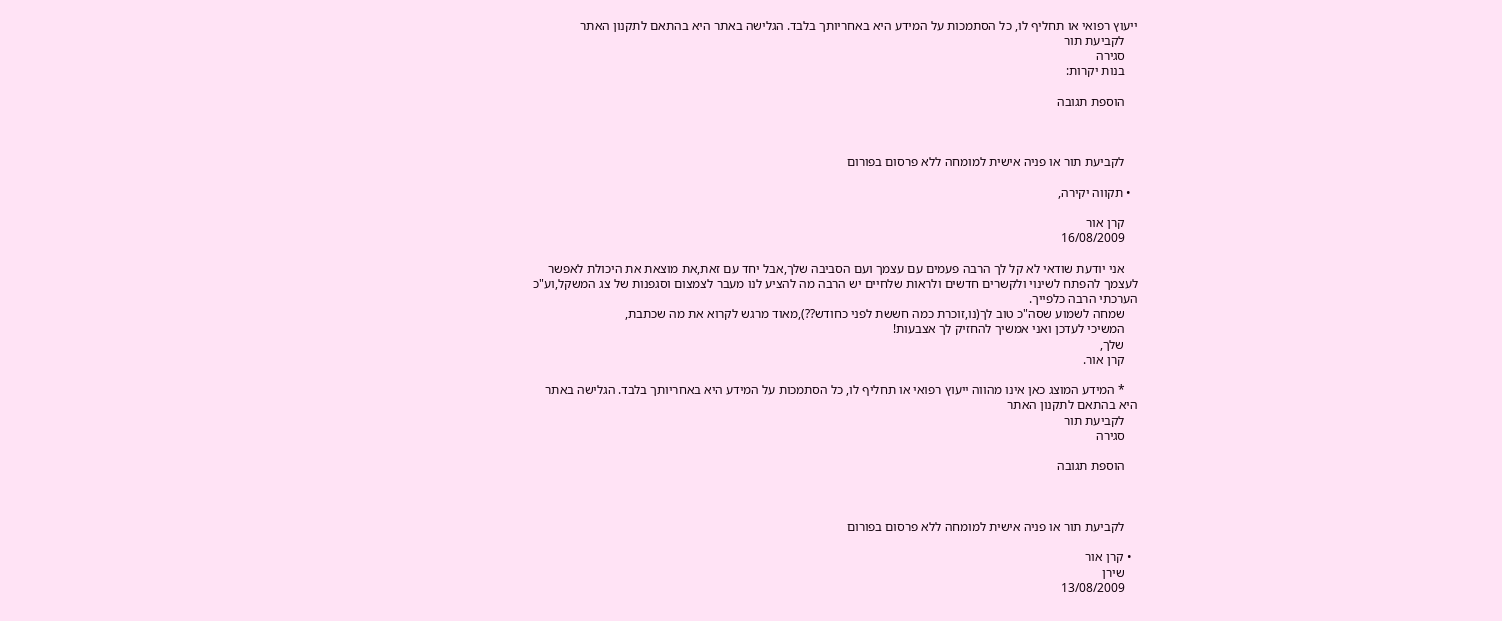ייעוץ רפואי או תחליף לו, כל הסתמכות על המידע היא באחריותך בלבד. הגלישה באתר היא בהתאם לתקנון האתר
    לקביעת תור
    סגירה
    בנות יקרות:

    הוספת תגובה



    לקביעת תור או פניה אישית למומחה ללא פרסום בפורום

  • תקווה יקירה,

    קרן אור
    16/08/2009

    אני יודעת שודאי לא קל לך הרבה פעמים עם עצמך ועם הסביבה שלך,אבל יחד עם זאת,את מוצאת את היכולת לאפשר לעצמך להפתח לשינוי ולקשרים חדשים ולראות שלחיים יש הרבה מה להציע לנו מעבר לצמצום וסגפנות של צג המשקל,וע"כ הערכתי הרבה כלפייך.
    שמחה לשמוע שסה"כ טוב לך(נו,זוכרת כמה חששת לפני כחודש??),מאוד מרגש לקרוא את מה שכתבת,
    המשיכי לעדכן ואני אמשיך להחזיק לך אצבעות!
    שלך,
    קרן אור.

    * המידע המוצג כאן אינו מהווה ייעוץ רפואי או תחליף לו, כל הסתמכות על המידע היא באחריותך בלבד. הגלישה באתר היא בהתאם לתקנון האתר
    לקביעת תור
    סגירה

    הוספת תגובה



    לקביעת תור או פניה אישית למומחה ללא פרסום בפורום

  • קרן אור
    שירן
    13/08/2009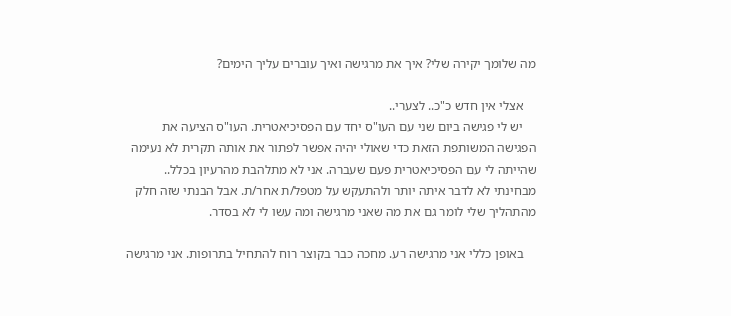מה שלומך יקירה שלי? איך את מרגישה ואיך עוברים עליך הימים?

    אצלי אין חדש כ"כ.. לצערי..
    יש לי פגישה ביום שני עם העו"ס יחד עם הפסיכיאטרית. העו"ס הציעה את הפגישה המשותפת הזאת כדי שאולי יהיה אפשר לפתור את אותה תקרית לא נעימה שהייתה לי עם הפסיכיאטרית פעם שעברה. אני לא מתלהבת מהרעיון בכלל.. מבחינתי לא לדבר איתה יותר ולהתעקש על מטפל/ת אחר/ת. אבל הבנתי שזה חלק מהתהליך שלי לומר גם את מה שאני מרגישה ומה עשו לי לא בסדר.

    באופן כללי אני מרגישה רע. מחכה כבר בקוצר רוח להתחיל בתרופות. אני מרגישה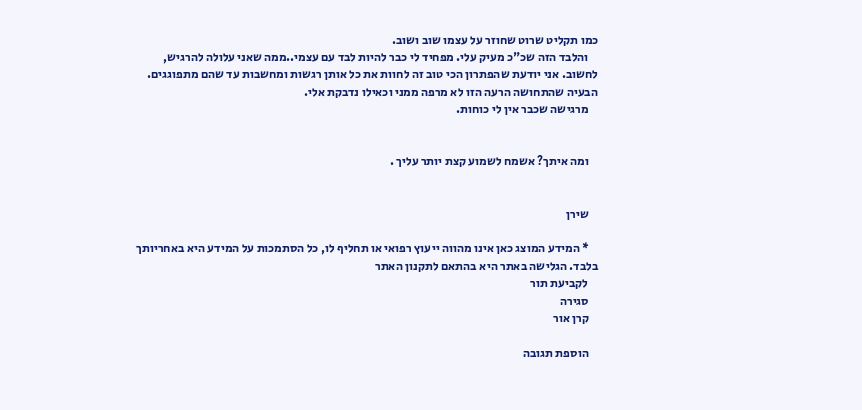כמו תקליט שרוט שחוזר על עצמו שוב ושוב.
    והלבד הזה שכ"כ מעיק עלי. מפחיד לי כבר להיות לבד עם עצמי..ממה שאני עלולה להרגיש, לחשוב. אני יודעת שהפתרון הכי טוב זה לחוות את כל אותן רגשות ומחשבות עד שהם מתפוגגים. הבעיה שהתחושה הרעה הזו לא מרפה ממני וכאילו נדבקת אלי.
    מרגישה שכבר אין לי כוחות.


    ומה איתך? אשמח לשמוע קצת יותר עליך .


    שירן

    * המידע המוצג כאן אינו מהווה ייעוץ רפואי או תחליף לו, כל הסתמכות על המידע היא באחריותך בלבד. הגלישה באתר היא בהתאם לתקנון האתר
    לקביעת תור
    סגירה
    קרן אור

    הוספת תגובה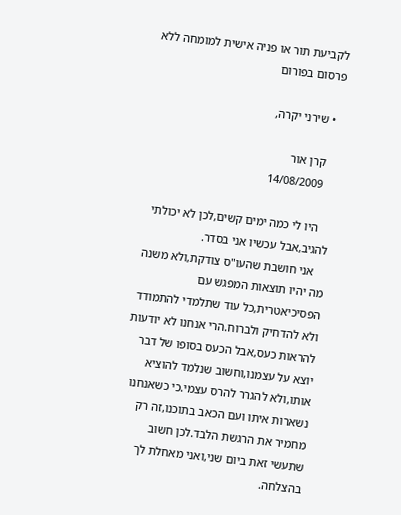לקביעת תור או פניה אישית למומחה ללא פרסום בפורום

  • שירני יקרה,

    קרן אור
    14/08/2009

    היו לי כמה ימים קשים,לכן לא יכולתי להגיב,אבל עכשיו אני בסדר.
    אני חושבת שהעו"ס צודקת,ולא משנה מה יהיו תוצאות המפגש עם הפסיכיאטרית,כל עוד שתלמדי להתמודד ולא להדחיק ולברוח.הרי אנחנו לא יודעות להראות כעס,אבל הכעס בסופו של דבר יוצא על עצמנו,וחשוב שנלמד להוציא אותו,ולא להגרר להרס עצמי.כי כשאנחנו נשארות איתו ועם הכאב בתוכנו,זה רק מחמיר את הרגשת הלבד.לכן חשוב שתעשי זאת ביום שני,ואני מאחלת לך בהצלחה.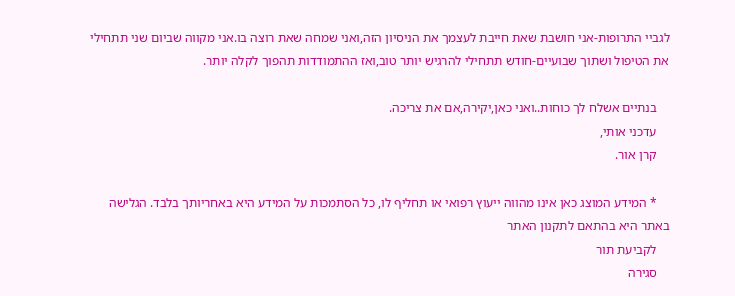לגביי התרופות-אני חושבת שאת חייבת לעצמך את הניסיון הזה,ואני שמחה שאת רוצה בו.אני מקווה שביום שני תתחילי את הטיפול ושתוך שבועיים-חודש תתחילי להרגיש יותר טוב,ואז ההתמודדות תהפוך לקלה יותר.

    בנתיים אשלח לך כוחות..ואני כאן,יקירה,אם את צריכה.
    עדכני אותי,
    קרן אור.

    * המידע המוצג כאן אינו מהווה ייעוץ רפואי או תחליף לו, כל הסתמכות על המידע היא באחריותך בלבד. הגלישה באתר היא בהתאם לתקנון האתר
    לקביעת תור
    סגירה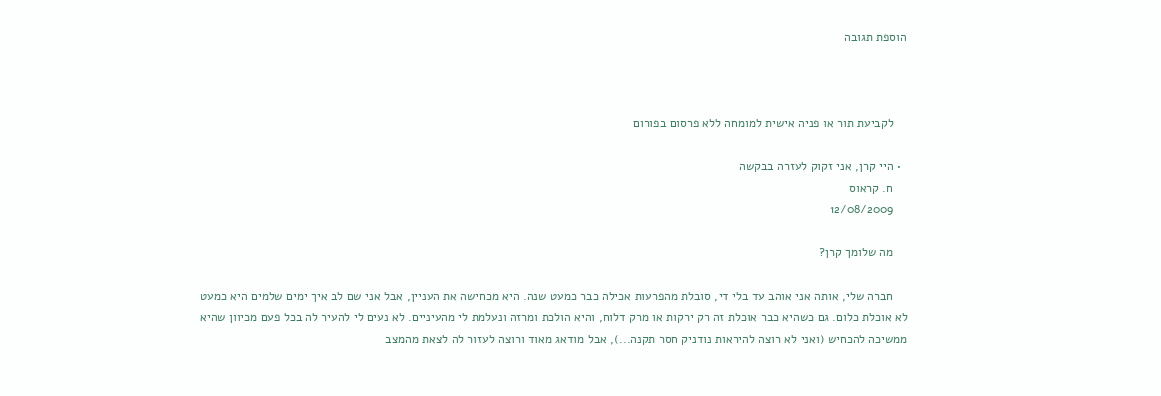הוספת תגובה



    לקביעת תור או פניה אישית למומחה ללא פרסום בפורום

  • היי קרן, אני זקוק לעזרה בבקשה
    ח. קראוס
    12/08/2009

    מה שלומך קרן?

    חברה שלי, אותה אני אוהב עד בלי די, סובלת מהפרעות אכילה כבר כמעט שנה. היא מכחישה את העניין, אבל אני שם לב איך ימים שלמים היא כמעט לא אוכלת כלום. גם כשהיא כבר אוכלת זה רק ירקות או מרק דלוח, והיא הולכת ומרזה ונעלמת לי מהעיניים. לא נעים לי להעיר לה בכל פעם מכיוון שהיא ממשיכה להכחיש (ואני לא רוצה להיראות נודניק חסר תקנה...), אבל מודאג מאוד ורוצה לעזור לה לצאת מהמצב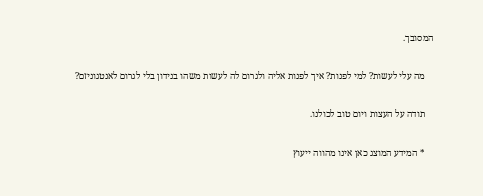המסובך.

    מה עלי לעשות? למי לפנות? איך לפנות אליה ולגרום לה לעשות משהו בנידון בלי לגרום לאנטגוניזם?

    תודה על העצות ויום טוב לכולנו.

    * המידע המוצג כאן אינו מהווה ייעוץ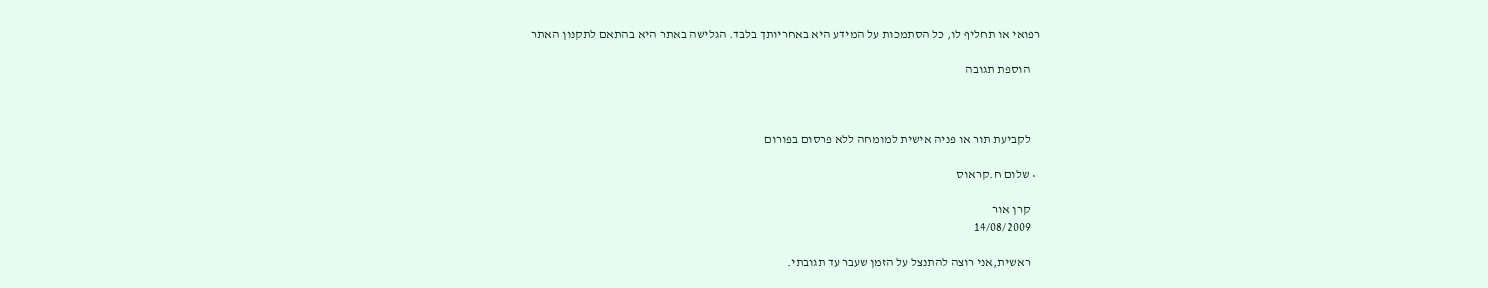רפואי או תחליף לו, כל הסתמכות על המידע היא באחריותך בלבד. הגלישה באתר היא בהתאם לתקנון האתר

    הוספת תגובה



    לקביעת תור או פניה אישית למומחה ללא פרסום בפורום

  • שלום ח.קראוס

    קרן אור
    14/08/2009

    ראשית,אני רוצה להתנצל על הזמן שעבר עד תגובתי.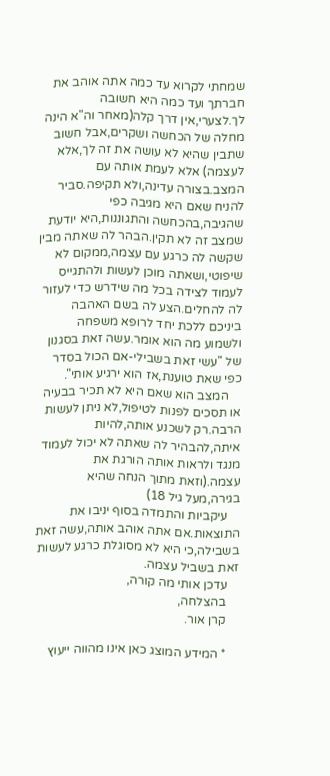שמחתי לקרוא עד כמה אתה אוהב את חברתך ועד כמה היא חשובה לך.לצערי,אין דרך קלה(מאחר וה"א הינה מחלה של הכחשה ושקרים,אבל חשוב שתבין שהיא לא עושה את זה לך,אלא לעצמה) אלא לעמת אותה עם המצב.בצורה עדינה,ולא תקיפה.סביר להניח שאם היא מגיבה כפי שהגיבה,בהכחשה והתגוננות,היא יודעת שמצב זה לא תקין.הבהר לה שאתה מבין שקשה לה כרגע עם עצמה,ממקום לא שיפוטי,ושאתה מוכן לעשות ולהתגייס לעמוד לצידה בכל מה שידרש כדי לעזור לה להחלים.הצע לה בשם האהבה ביניכם ללכת יחד לרופא משפחה ולשמוע מה הוא אומר.עשה זאת בסגנון של "עשי זאת בשבילי-אם הכול בסדר כפי שאת טוענת,אז הוא ירגיע אותי".
    המצב הוא שאם היא לא תכיר בבעיה או תסכים לפנות לטיפול,לא ניתן לעשות הרבה.רק לשכנע אותה,להיות איתה,להבהיר לה שאתה לא יכול לעמוד מנגד ולראות אותה הורגת את עצמה.(וזאת מתוך הנחה שהיא בגירה,מעל גיל 18)
    עיקביות והתמדה בסוף יניבו את התוצאות.אם אתה אוהב אותה,עשה זאת בשבילה,כי היא לא מסוגלת כרגע לעשות זאת בשביל עצמה.
    עדכן אותי מה קורה,
    בהצלחה,
    קרן אור.

    * המידע המוצג כאן אינו מהווה ייעוץ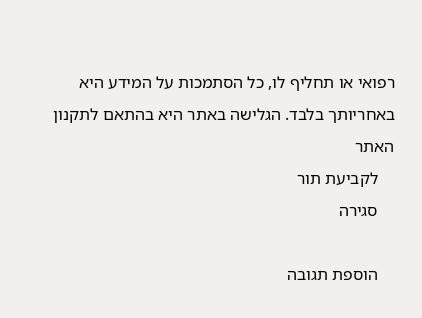רפואי או תחליף לו, כל הסתמכות על המידע היא באחריותך בלבד. הגלישה באתר היא בהתאם לתקנון האתר
    לקביעת תור
    סגירה

    הוספת תגובה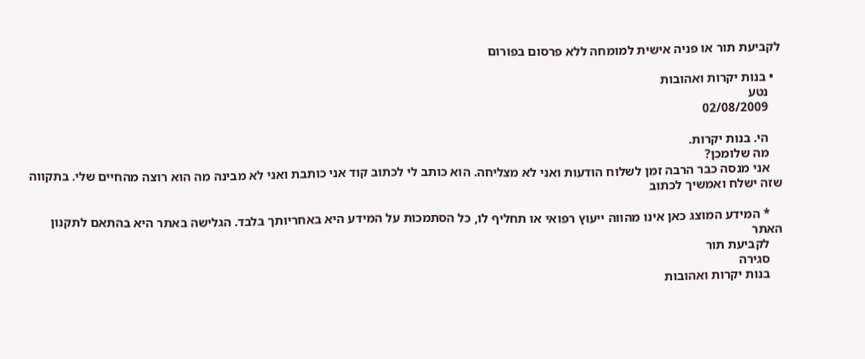לקביעת תור או פניה אישית למומחה ללא פרסום בפורום

  • בנות יקרות ואהובות
    נטע
    02/08/2009

    הי. בנות יקרות.
    מה שלומכן?
    אני מנסה כבר הרבה זמן לשלוח הודעות ואני לא מצליחה. הוא כותב לי לכתוב קוד אני כותבת ואני לא מבינה מה הוא רוצה מהחיים שלי. בתקווה שזה ישלח ואמשיך לכתוב

    * המידע המוצג כאן אינו מהווה ייעוץ רפואי או תחליף לו, כל הסתמכות על המידע היא באחריותך בלבד. הגלישה באתר היא בהתאם לתקנון האתר
    לקביעת תור
    סגירה
    בנות יקרות ואהובות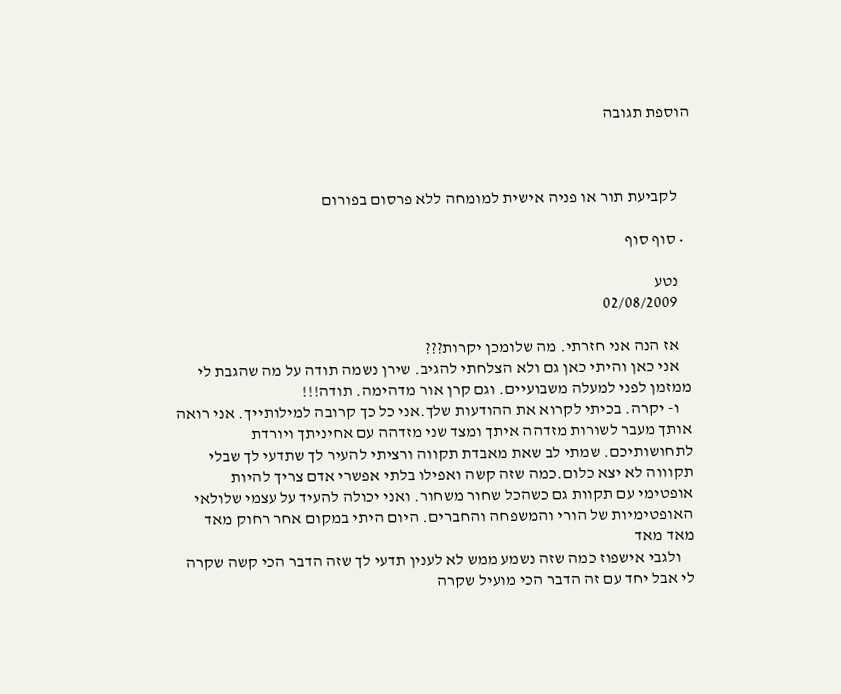הוספת תגובה



    לקביעת תור או פניה אישית למומחה ללא פרסום בפורום

  • סוף סוף

    נטע
    02/08/2009

    אז הנה אני חזרתי. מה שלומכן יקרות???
    אני כאן והיתי כאן גם ולא הצלחתי להגיב. שירן נשמה תודה על מה שהגבת לי ממזמן לפני למעלה משבועיים. וגם קרן אור מדהימה. תודה!!!
    ו- יקרה. בכיתי לקרוא את ההודעות שלך.אני כל כך קרובה למילותייך. אני רואה אותך מעבר לשורות מזדהה איתך ומצד שני מזדהה עם אחיניתך ויורדת לתחושותיכם. שמתי לב שאת מאבדת תקווה ורציתי להעיר לך שתדעי לך שבלי תקוווה לא יצא כלום.כמה שזה קשה ואפילו בלתי אפשרי אדם צריך להיות אופטימי עם תקוות גם כשהכל שחור משחור. ואני יכולה להעיד על עצמי שלולאי האופטימיות של הורי והמשפחה והחברים. היום היתי במקום אחר רחוק מאד מאד מאד
    ולגבי אישפוז כמה שזה נשמע ממש לא לענין תדעי לך שזה הדבר הכי קשה שקרה לי אבל יחד עם זה הדבר הכי מועיל שקרה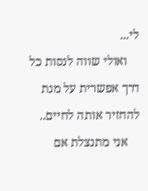לי...
    ואולי שווה לנסות כל דרך אפשרית על מנת להחזיר אותה לחיים..
    אני מתנצלת אם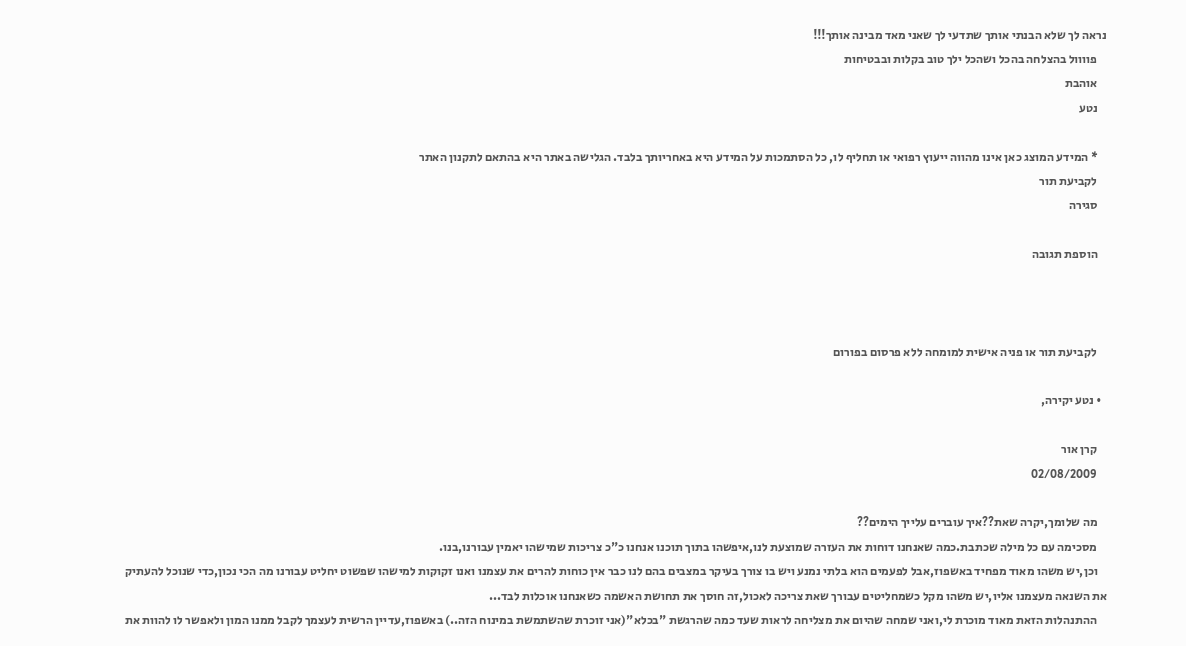נראה לך שלא הבנתי אותך שתדעי לך שאני מאד מבינה אותך!!!
    פוווול בהצלחה בהכל ושהכל ילך טוב בקלות ובבטיחות
    אוהבת
    נטע

    * המידע המוצג כאן אינו מהווה ייעוץ רפואי או תחליף לו, כל הסתמכות על המידע היא באחריותך בלבד. הגלישה באתר היא בהתאם לתקנון האתר
    לקביעת תור
    סגירה

    הוספת תגובה



    לקביעת תור או פניה אישית למומחה ללא פרסום בפורום

  • נטע יקירה,

    קרן אור
    02/08/2009

    מה שלומך,יקרה שאת??איך עוברים עלייך הימים??
    מסכימה עם כל מילה שכתבת.כמה שאנחנו דוחות את העזרה שמוצעת לנו,איפשהו בתוך תוכנו אנחנו כ"כ צריכות שמישהו יאמין עבורנו,בנו.
    וכן,יש משהו מאוד מפחיד באשפוז,אבל לפעמים הוא בלתי נמנע ויש בו צורך בעיקר במצבים בהם לנו כבר אין כוחות להרים את עצמנו ואנו זקוקות למישהו שפשוט יחליט עבורנו מה הכי נכון,כדי שנוכל להעתיק את השנאה מעצמנו אליו,יש משהו מקל כשמחליטים עבורך שאת צריכה לאכול,זה חוסך את תחושת האשמה כשאנחנו אוכלות לבד...
    ההתנהלות הזאת מאוד מוכרת לי,ואני שמחה שהיום את מצליחה לראות שעד כמה שהרגשת "בכלא"(אני זוכרת שהשתמשת במינוח הזה..) באשפוז,עדיין הרשית לעצמך לקבל ממנו המון ולאפשר לו להוות את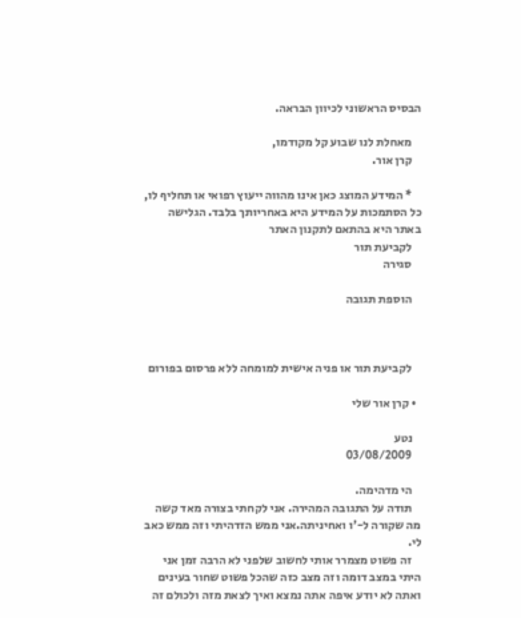הבסיס הראשוני לכיוון הבראה.

    מאחלת לנו שבוע קל מקודמו,
    קרן אור.

    * המידע המוצג כאן אינו מהווה ייעוץ רפואי או תחליף לו, כל הסתמכות על המידע היא באחריותך בלבד. הגלישה באתר היא בהתאם לתקנון האתר
    לקביעת תור
    סגירה

    הוספת תגובה



    לקביעת תור או פניה אישית למומחה ללא פרסום בפורום

  • קרן אור שלי

    נטע
    03/08/2009

    הי מדהימה.
    תודה על התגובה המהירה. אני לקחתי בצורה מאד קשה מה שקורה ל-'ו ואחיניתה.אני ממש הזדהיתי וזה ממש כאב לי.
    זה פשוט מצמרר אותי לחשוב שלפני לא הרבה זמן אני היתי במצב דומה וזה מצב כזה שהכל פשוט שחור בעינים ואתה לא יודע איפה אתה נמצא ואיך לצאת מזה ולכולם זה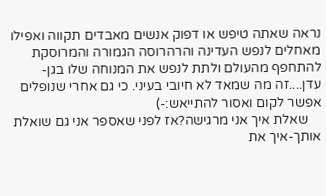נראה שאתה טיפש או דפוק אנשים מאבדים תקווה ואפילו מאחלים לנפש העדינה והרהרוסה הגמורה והמרוסקת להתחפף מהעולם ולתת לנפש את המנוחה שלו בגן-עדן....זה מה שמאד לא חיובי בעיני. כי גם אחרי שנופלים אפשר לקום ואסור להתייאש:-)
    שאלת איך אני מרגישה?אז לפני שאספר אני גם שואלת אותך-איך את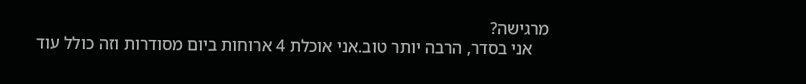מרגישה?
    אני בסדר, הרבה יותר טוב.אני אוכלת 4 ארוחות ביום מסודרות וזה כולל עוד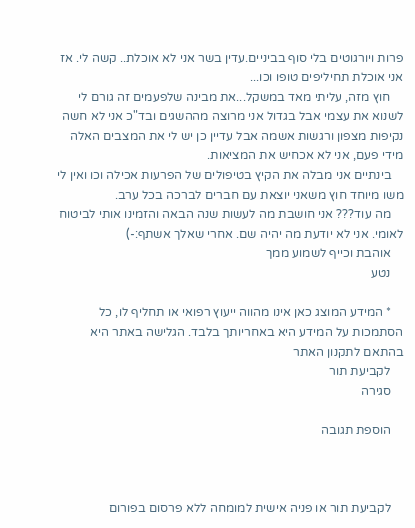פרות ויורגוטים בלי סוף בביניים.עדין בשר אני לא אוכלת.. קשה לי. אז אני אוכלת תחיליפים טופו וכו...
    חוץ מזה, עליתי מאד במשקל...את מבינה שלפעמים זה גורם לי לשנוא את עצמי אבל בגדול אני מרוצה מההשגים ובד"כ אני לא חשה נקיפות מצפון ורגשות אשמה אבל עדיין כן יש לי את המצבים האלה מידי פעם, אני לא אכחיש את המציאות.
    בינתיים אני מבלה את הקיץ בטיפולים של הפרעות אכילה וכו ואין לי משו מיוחד חוץ משאני יוצאת עם חברים לברכה בכל ערב.
    מה עוד??? אני חושבת מה לעשות שנה הבאה והזמינו אותי לביטוח לאומי. אני לא יודעת מה יהיה שם. אחרי שאלך אשתף:-)
    אוהבת וכייף לשמוע ממך
    נטע

    * המידע המוצג כאן אינו מהווה ייעוץ רפואי או תחליף לו, כל הסתמכות על המידע היא באחריותך בלבד. הגלישה באתר היא בהתאם לתקנון האתר
    לקביעת תור
    סגירה

    הוספת תגובה



    לקביעת תור או פניה אישית למומחה ללא פרסום בפורום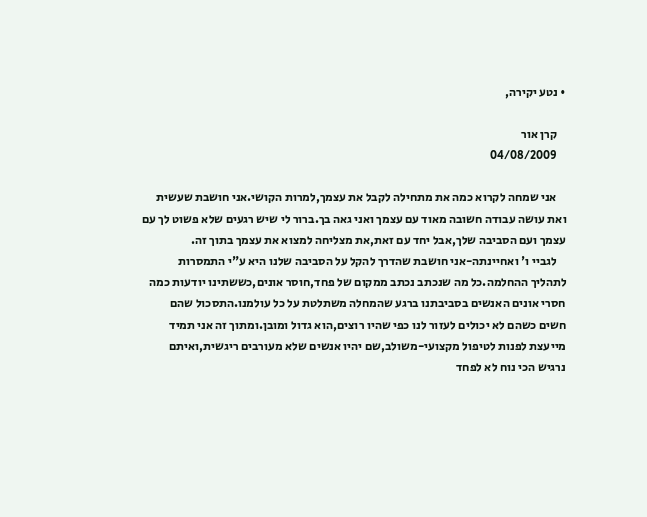• נטע יקירה,

    קרן אור
    04/08/2009

    אני שמחה לקרוא כמה את מתחילה לקבל את עצמך,למרות הקושי.אני חושבת שעשית ואת עושה עבודה חשובה מאוד עם עצמך ואני גאה בך.ברור לי שיש רגעים שלא פשוט לך עם עצמך ועם הסביבה שלך,אבל יחד עם זאת,את מצליחה למצוא את עצמך בתוך זה.
    לגביי ו' ואחיינתה-אני חושבת שהדרך להקל על הסביבה שלנו היא ע"י התמסרות לתהליך ההחלמה.כל מה שנכתב נכתב ממקום של פחד,חוסר אונים,כששתינו יודעות כמה חסרי אונים האנשים בסביבתנו ברגע שהמחלה משתלטת על כל עולמנו.התסכול שהם חשים כשהם לא יכולים לעזור לנו כפי שהיו רוצים,הוא גדול ומובן.ומתוך זה אני תמיד מייעצת לפנות לטיפול מקצועי-משולב,שם יהיו אנשים שלא מעורבים ריגשית,ואיתם נרגיש הכי נוח לא לפחד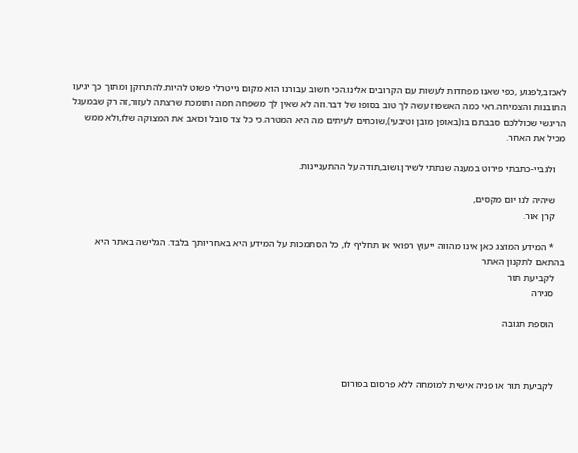לאכזב,לפגוע ,כפי שאנו מפחדות לעשות עם הקרובים אלינו.הכי חשוב עבורנו הוא מקום נייטרלי פשוט להיות.להתרוקן ומתוך כך יגיעו התובנות והצמיחה.ראי כמה האשפוז עשה לך טוב בסופו של דבר.וזה לא שאין לך משפחה חמה ותומכת שרצתה לעזור,זה רק שבמעגל הריגשי שכוללכם סבבתם בו(באופן מובן וטיבעי),שוכחים לעיתים מה היא המטרה.כי כל צד סובל וכואב את המצוקה שלו,ולא ממש מכיל את האחר.

    ולגביי-כתבתי פירוט במענה שנתתי לשירן.ושוב,תודה על ההתעניינות.

    שיהיה לנו יום מקסים,
    קרן אור.

    * המידע המוצג כאן אינו מהווה ייעוץ רפואי או תחליף לו, כל הסתמכות על המידע היא באחריותך בלבד. הגלישה באתר היא בהתאם לתקנון האתר
    לקביעת תור
    סגירה

    הוספת תגובה



    לקביעת תור או פניה אישית למומחה ללא פרסום בפורום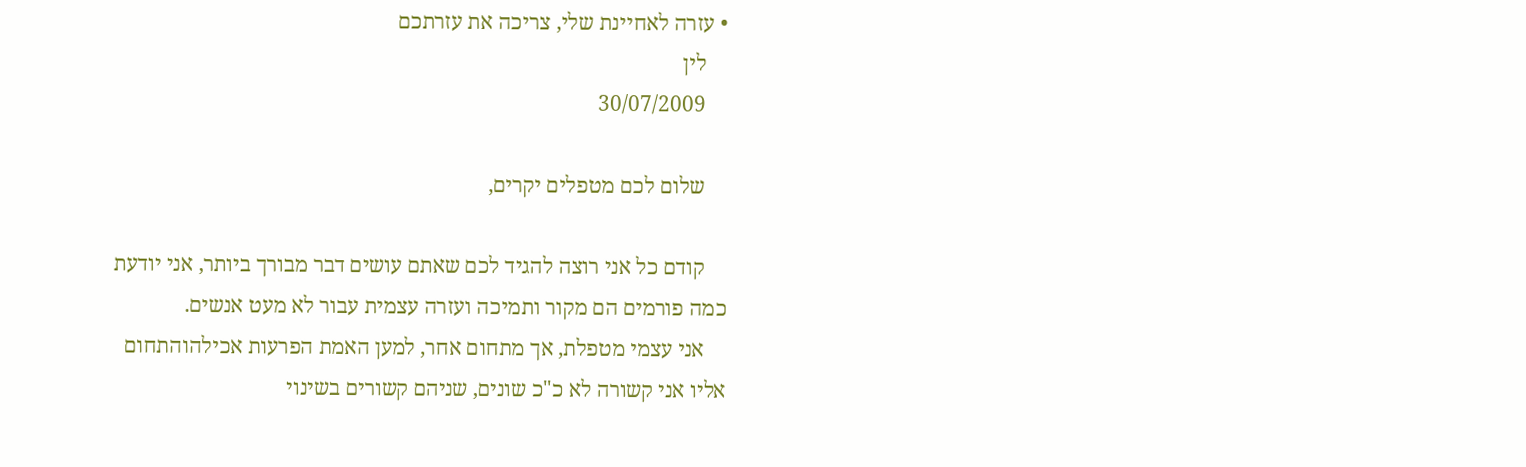• עזרה לאחיינת שלי, צריכה את עזרתכם
    לין
    30/07/2009

    שלום לכם מטפלים יקרים,

    קודם כל אני רוצה להגיד לכם שאתם עושים דבר מבורך ביותר, אני יודעת כמה פורמים הם מקור ותמיכה ועזרה עצמית עבור לא מעט אנשים.
    אני עצמי מטפלת, אך מתחום אחר, למען האמת הפרעות אכילהוהתחום אליו אני קשורה לא כ"כ שונים, שניהם קשורים בשינוי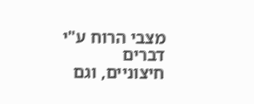מצבי הרוח ע"י דברים חיצוניים, וגם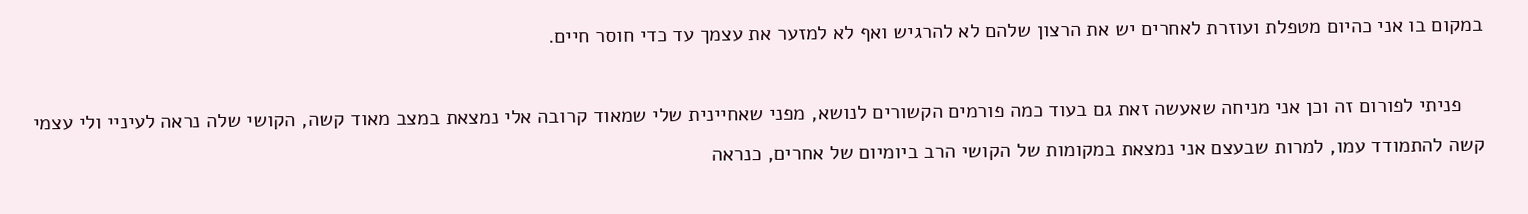במקום בו אני כהיום מטפלת ועוזרת לאחרים יש את הרצון שלהם לא להרגיש ואף לא למזער את עצמך עד כדי חוסר חיים.

    פניתי לפורום זה וכן אני מניחה שאעשה זאת גם בעוד כמה פורמים הקשורים לנושא, מפני שאחיינית שלי שמאוד קרובה אלי נמצאת במצב מאוד קשה, הקושי שלה נראה לעיניי ולי עצמי קשה להתמודד עמו, למרות שבעצם אני נמצאת במקומות של הקושי הרב ביומיום של אחרים, כנראה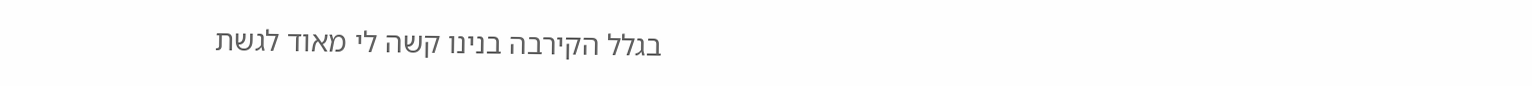בגלל הקירבה בנינו קשה לי מאוד לגשת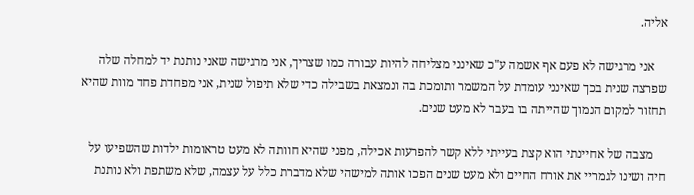אליה.

    אני מרגישה לא פעם אף אשמה ע"כ שאינני מצליחה להיות עבורה כמו שצריך, אני מרגישה שאני נותנת יד למחלה שלה שפרצה שנית בכך שאינני עומדת על המשמר ותומכת בה ונמצאת בשבילה כדי שלא תיפול שנית, אני מפחדת פחד מוות שהיא תחזור למקום הנמוך שהייתה בו בעבר לא מעט שנים.

    מצבה של אחיינתי הוא קצת בעייתי ללא קשר להפרעות אכילה, מפני שהיא חוותה לא מעט טראומות ילדות שהשפיעו על חיה ושינו לגמריי את אורח החיים ולא מעט שנים הפכו אותה למישהי שלא מדברת כלל על עצמה, שלא משתפת ולא נותנת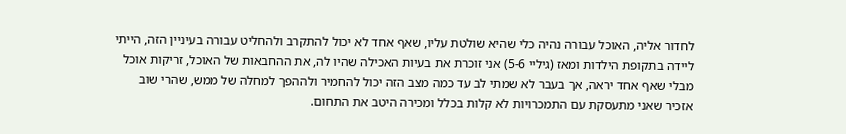לחדור אליה, האוכל עבורה נהיה כלי שהיא שולטת עליו, שאף אחד לא יכול להתקרב ולהחליט עבורה בעיניין הזה, הייתי ליידה בתקופת הילדות ומאז (גיליי 5-6) אני זוכרת את בעיות האכילה שהיו לה, את ההחבאות של האוכל, זריקות אוכל מבלי שאף אחד יראה, אך בעבר לא שמתי לב עד כמה מצב הזה יכול להחמיר ולההפך למחלה של ממש, שהרי שוב אזכיר שאני מתעסקת עם התמכרויות לא קלות בכלל ומכירה היטב את התחום.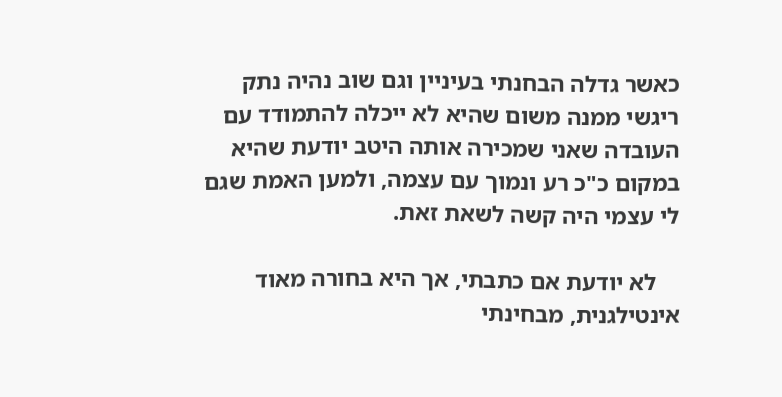כאשר גדלה הבחנתי בעיניין וגם שוב נהיה נתק ריגשי ממנה משום שהיא לא ייכלה להתמודד עם העובדה שאני שמכירה אותה היטב יודעת שהיא במקום כ"כ רע ונמוך עם עצמה, ולמען האמת שגם לי עצמי היה קשה לשאת זאת.

    לא יודעת אם כתבתי, אך היא בחורה מאוד אינטילגנית, מבחינתי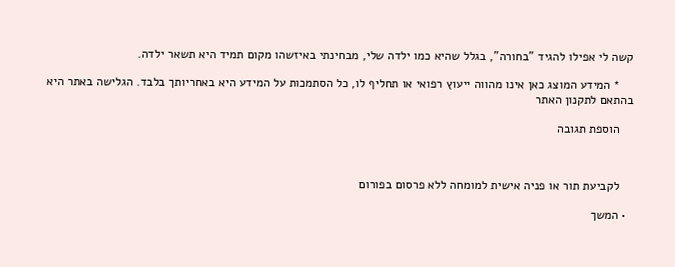קשה לי אפילו להגיד "בחורה", בגלל שהיא כמו ילדה שלי, מבחינתי באיזשהו מקום תמיד היא תשאר ילדה.

    * המידע המוצג כאן אינו מהווה ייעוץ רפואי או תחליף לו, כל הסתמכות על המידע היא באחריותך בלבד. הגלישה באתר היא בהתאם לתקנון האתר

    הוספת תגובה



    לקביעת תור או פניה אישית למומחה ללא פרסום בפורום

  • המשך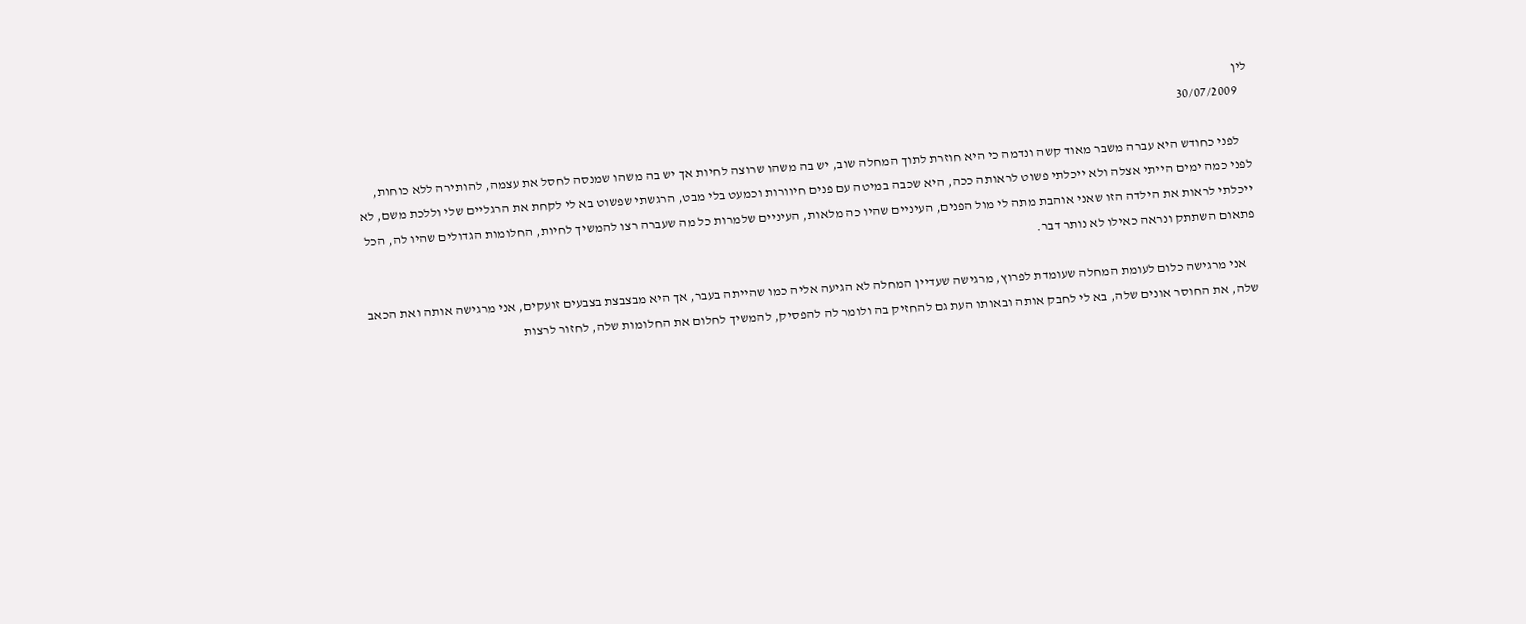לין
    30/07/2009

    לפני כחודש היא עברה משבר מאוד קשה ונדמה כי היא חוזרת לתוך המחלה שוב, יש בה משהו שרוצה לחיות אך יש בה משהו שמנסה לחסל את עצמה, להותירה ללא כוחות, לפני כמה ימים הייתי אצלה ולא ייכלתי פשוט לראותה ככה, היא שכבה במיטה עם פנים חיוורות וכמעט בלי מבט, הרגשתי שפשוט בא לי לקחת את הרגליים שלי וללכת משם, לא ייכלתי לראות את הילדה הזו שאני אוהבת מתה לי מול הפנים, העיניים שהיו כה מלאות, העיניים שלמרות כל מה שעברה רצו להמשיך לחיות, החלומות הגדולים שהיו לה, הכל פתאום השתתק ונראה כאילו לא נותר דבר.

    אני מרגישה כלום לעומת המחלה שעומדת לפרוץ, מרגישה שעדיין המחלה לא הגיעה אליה כמו שהייתה בעבר, אך היא מבצבצת בצבעים זועקים, אני מרגישה אותה ואת הכאב שלה, את החוסר אונים שלה, בא לי לחבק אותה ובאותו העת גם להחזיק בה ולומר לה להפסיק, להמשיך לחלום את החלומות שלה, לחזור לרצות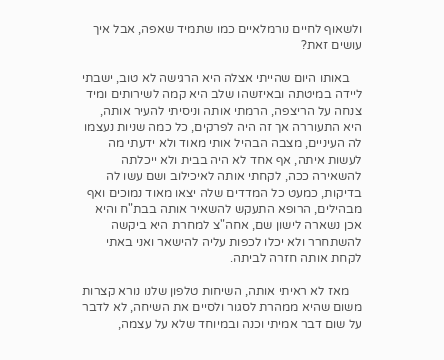ולשאוף לחיים נורמלאיים כמו שתמיד שאפה, אבל איך עושים זאת?

    באותו היום שהייתי אצלה היא הרגישה לא טוב, ישבתי ליידה במיטתה ובאיזשהו שלב היא קמה לשירותים ומיד צנחה על הריצפה, הרמתי אותה וניסיתי להעיר אותה, היא התעוררה אך זה היה לפרקים, כל כמה שניות נעצמו לה העיניים, מצבה הבהיל אותי מאוד ולא ידעתי מה לעשות איתה, אף אחד לא היה בבית ולא ייכלתה להשאירה ככה, לקחתי אותה לאיכילוב ושם עשו לה בדיקות, כמעט כל המדדים שלה יצאו מאוד נמוכים ואף מבהילים, הרופא התעקש להשאיר אותה בבת"ח והיא אכן נשארה לישון שם, אחה"צ למחרת היא ביקשה להשתחרר ולא יכלו לכפות עליה להישאר ואני באתי לקחת אותה חזרה לביתה.

    מאז לא ראיתי אותה, השיחות טלפון שלנו נורא קצרות משום שהיא ממהרת לסגור ולסיים את השיחה, לא לדבר על שום דבר אמיתי וכנה ובמיוחד שלא על עצמה,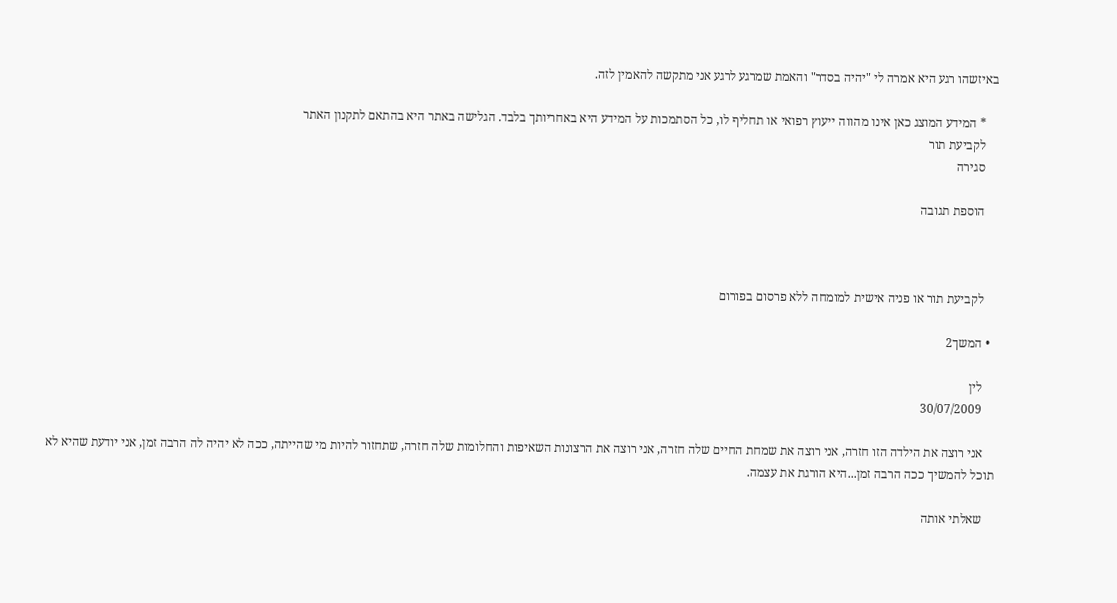באיזשהו רגע היא אמרה לי "יהיה בסדר" והאמת שמרגע לרגע אני מתקשה להאמין לזה.

    * המידע המוצג כאן אינו מהווה ייעוץ רפואי או תחליף לו, כל הסתמכות על המידע היא באחריותך בלבד. הגלישה באתר היא בהתאם לתקנון האתר
    לקביעת תור
    סגירה

    הוספת תגובה



    לקביעת תור או פניה אישית למומחה ללא פרסום בפורום

  • המשך2

    לין
    30/07/2009

    אני רוצה את הילדה הזו חזרה, אני רוצה את שמחת החיים שלה חזרה, אני רוצה את הרצונות השאיפות והחלומות שלה חזרה, שתחזור להיות מי שהייתה, ככה לא יהיה לה הרבה זמן, אני יודעת שהיא לא תוכל להמשיך ככה הרבה זמן...היא הורגת את עצמה.

    שאלתי אותה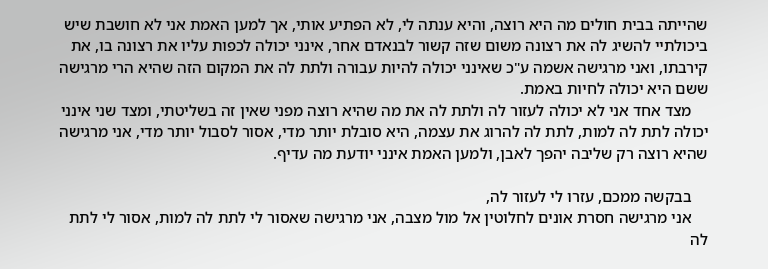שהייתה בבית חולים מה היא רוצה, והיא ענתה לי, לא הפתיע אותי, אך למען האמת אני לא חושבת שיש ביכולתיי להשיג לה את רצונה משום שזה קשור לבנאדם אחר, אינני יכולה לכפות עליו את רצונה בו, את קירבתו, ואני מרגישה אשמה ע"כ שאינני יכולה להיות עבורה ולתת לה את המקום הזה שהיא הרי מרגישה ששם היא יכולה לחיות באמת.
    מצד אחד אני לא יכולה לעזור לה ולתת לה את מה שהיא רוצה מפני שאין זה בשליטתי, ומצד שני אינני יכולה לתת לה למות, לתת לה להרוג את עצמה, היא סובלת יותר מדי, אסור לסבול יותר מדי, אני מרגישה שהיא רוצה רק שליבה יהפך לאבן, ולמען האמת אינני יודעת מה עדיף.

    בבקשה ממכם, עזרו לי לעזור לה,
    אני מרגישה חסרת אונים לחלוטין אל מול מצבה, אני מרגישה שאסור לי לתת לה למות, אסור לי לתת לה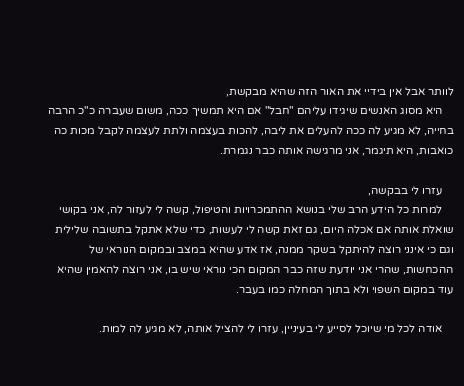לוותר אבל אין בידיי את האור הזה שהיא מבקשת,
    היא מסוג האנשים שיגידו עליהם "חבל" אם היא תמשיך ככה, משום שעברה כ"כ הרבה בחייה, לא מגיע לה ככה להעלים את ליבה, להכות בעצמה ולתת לעצמה לקבל מכות כה כואבות, היא תיגמר, אני מרגישה אותה כבר נגמרת.

    עזרו לי בבקשה,
    למרות כל הידע הרב שלי בנושא ההתמכרויות והטיפול, קשה לי לעזור לה, אני בקושי שואלת אותה אם אכלה היום, גם זאת קשה לי לעשות, כדי שלא אתקל בתשובה שלילית וגם כי אינני רוצה להיתקל בשקר ממנה, אז אדע שהיא במצב ובמקום הנוראי של ההכחשות, שהרי אני יודעת שזה כבר המקום הכי נוראי שיש בו, אני רוצה להאמין שהיא עוד במקום השפוי ולא בתוך המחלה כמו בעבר.

    אודה לכל מי שיוכל לסייע לי בעיניין, עזרו לי להציל אותה, לא מגיע לה למות.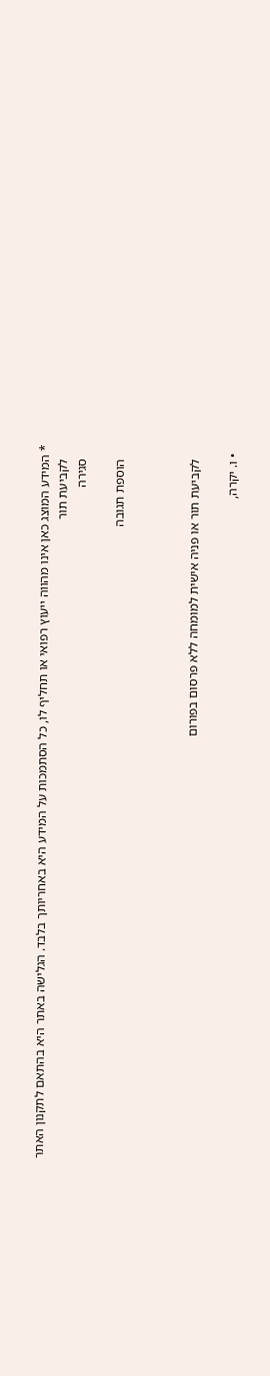* המידע המוצג כאן אינו מהווה ייעוץ רפואי או תחליף לו, כל הסתמכות על המידע היא באחריותך בלבד. הגלישה באתר היא בהתאם לתקנון האתר
    לקביעת תור
    סגירה

    הוספת תגובה



    לקביעת תור או פניה אישית למומחה ללא פרסום בפורום

  • ו. יקרה,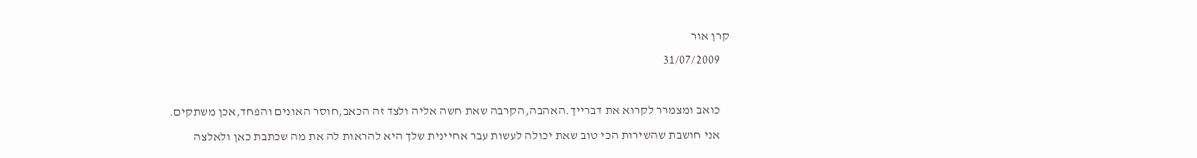קרן אור
    31/07/2009

    כואב ומצמרר לקרוא את דברייך.האהבה,הקרבה שאת חשה אליה ולצד זה הכאב,חוסר האונים והפחד,אכן משתקים.
    אני חושבת שהשירות הכי טוב שאת יכולה לעשות עבר אחיינית שלך היא להראות לה את מה שכתבת כאן ולאלצה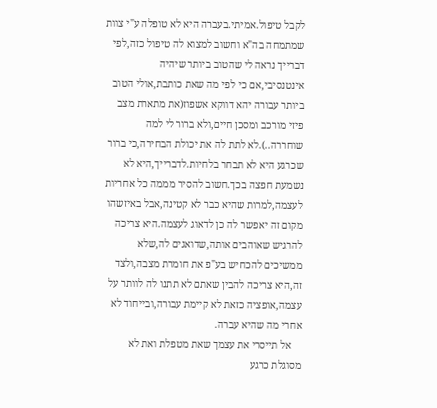לקבל טיפול.אמיתי.בעברה היא לא טופלה ע"י צוות שמתמחה בה"א וחשוב למצוא לה טיפול כזה,לפי דברייך נראה לי שהטוב ביותר שיהיה אינטנסיבי,אם כי לפי מה שאת כותבת,אולי הטוב ביותר עבורה יהא דווקא אשפוז(את מתארת מצב פיזי מורכב ומסכן חיים,ולא ברור לי למה שוחררה..).לא לתת לה את יכולת הבחירה,כי ברור שכרגע היא לא תבחר בלחיות.לדברייך,היא לא נשמעת חפצה בכך.חשוב להסיר מממה כל אחריות לעצמה,למרות שהיא כבר לא קטינה,אבל באיזשהו מקום זה יאפשר לה כן לדאוג לעצמה.היא צריכה להרגיש שאוהבים אותה,שדואגים לה,שלא ממשיכים להכחיש בע"פ את חומרת מצבה,ולצד זה,היא צריכה להבין שאתם לא תתנו לה לוותר על עצמה,אופציה כזאת לא קיימת עבורה,ובייחוד לא אחרי מה שהיא עברה.
    אל תייסרי את עצמך שאת מטפלת ואת לא מסוגלת כרגע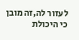לעזור לה,זה מובן כי היכולת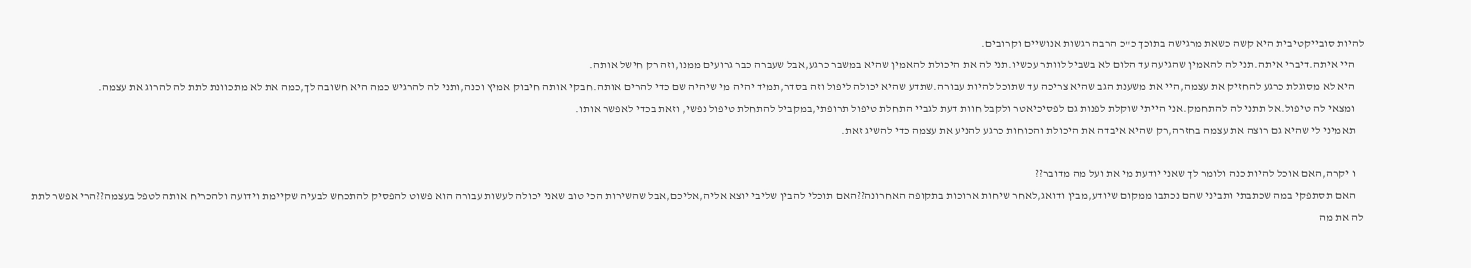להיות סובייקטיבית היא קשה כשאת מרגישה בתוכך כ"כ הרבה רגשות אנושיים וקרובים.
    היי איתה.דיברי איתה.תני לה להאמין שהגיעה עד הלום לא בשביל לוותר עכשיו.תני לה את היכולת להאמין שהיא במשבר כרגע,אבל שעברה כבר גרועים ממנו,וזה רק חישל אותה.
    היא לא מסוגלת כרגע להחזיק את עצמה,היי את משענת הגב שהיא צריכה עד שתוכל להיות עבורה.שתדע שהיא יכולה ליפול וזה בסדר,תמיד יהיה מי שיהיה שם כדי להרים אותה.חבקי אותה חיבוק אמיץ וכנה,ותני לה להרגיש כמה היא חשובה לך,כמה את לא מתכוונת לתת לה להרוג את עצמה.
    ומצאי לה טיפול.אל תתני לה להתחמק.אני הייתי שוקלת לפנות גם לפסיכיאטר ולקבל חוות דעת לגביי התחלת טיפול תרופתי,במקביל להתחלת טיפול נפשי, וזאת בכדי לאפשר אותו.
    תאמיני לי שהיא גם רוצה את עצמה בחזרה,רק שהיא איבדה את היכולת והכוחות כרגע להניע את עצמה כדי להשיג זאת.

    ו יקרה,האם אוכל להיות כנה ולומר לך שאני יודעת מי את ועל מה מדובר??
    האם תסתפקי במה שכתבתי ותביני שהם נכתבו ממקום שיודע,מבין ודואג,לאחר שיחות ארוכות בתקופה האחרונה??האם תוכלי להבין שליבי יוצא אליה,אליכם,אבל שהשירות הכי טוב שאני יכולה לעשות עבורה הוא פשוט להפסיק להתכחש לבעיה שקיימת וידועה ולהכריח אותה לטפל בעצמה??הרי אפשר לתת לה את מה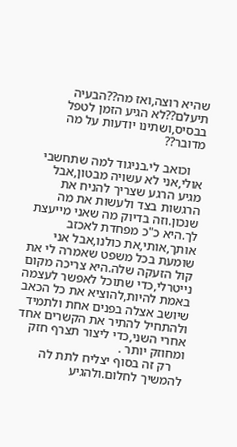שהיא רוצה,ואז מה??הבעיה תיעלם??לא הגיע הזמן לטפל בבסיס,ושתינו יודעות על מה מדובר??

    וכואב לי.בניגוד למה שתחשבי אולי,אני לא עשויה מבטון,אבל מגיע הרגע שצריך להניח את הרגשות בצד ולעשות את מה שנכון.וזה בדיוק מה שאני מייעצת לך.היא כ"כ מפחדת לאכזב אותך,אותי,את כולנו,אבל אני שומעת בכל משפט שאמרה לי את קול הזעקה שלה.היא צריכה מקום נייטרלי,כדי שתוכל לאפשר לעצמה באמת להיות,להוציא את כל הכאב שיושב אצלה בפנים אחת ולתמיד ולהתחיל להתיר את הקשרים אחד אחרי השני,כדי ליצור תצרף חזק ומחוזק יותר .
    רק זה בסוף יצליח לתת לה להמשיך לחלום.ולהגיע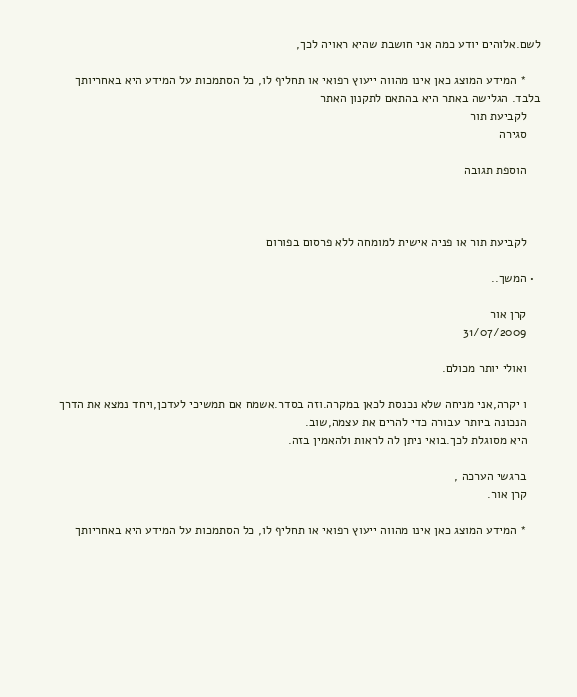לשם.אלוהים יודע כמה אני חושבת שהיא ראויה לכך,

    * המידע המוצג כאן אינו מהווה ייעוץ רפואי או תחליף לו, כל הסתמכות על המידע היא באחריותך בלבד. הגלישה באתר היא בהתאם לתקנון האתר
    לקביעת תור
    סגירה

    הוספת תגובה



    לקביעת תור או פניה אישית למומחה ללא פרסום בפורום

  • המשך..

    קרן אור
    31/07/2009

    ואולי יותר מכולם.

    ו יקרה,אני מניחה שלא נכנסת לכאן במקרה.וזה בסדר.אשמח אם תמשיכי לעדכן,ויחד נמצא את הדרך
    הנכונה ביותר עבורה כדי להרים את עצמה,שוב.
    היא מסוגלת לכך.בואי ניתן לה לראות ולהאמין בזה.

    ברגשי הערכה ,
    קרן אור.

    * המידע המוצג כאן אינו מהווה ייעוץ רפואי או תחליף לו, כל הסתמכות על המידע היא באחריותך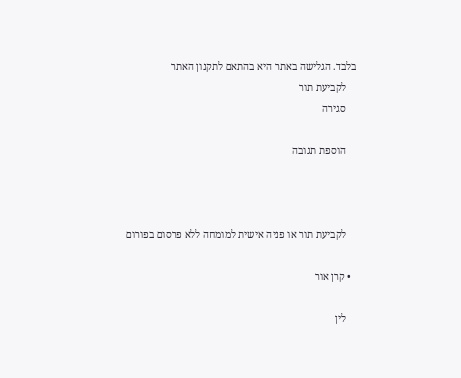בלבד. הגלישה באתר היא בהתאם לתקנון האתר
    לקביעת תור
    סגירה

    הוספת תגובה



    לקביעת תור או פניה אישית למומחה ללא פרסום בפורום

  • קרן אור

    לין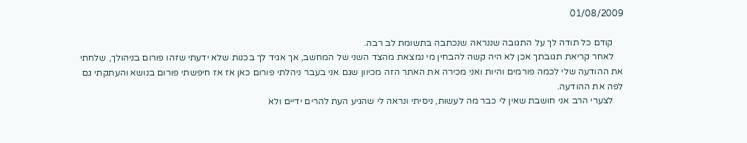01/08/2009

    קודם כל תודה לך על התגובה שננראה שנכתבה בתשומת לב רבה.
    לאחר קריאת תגובתך אכן לא היה קשה להבחין מי נמצאת מהצד השני של המחשב, אך אגיד לך בכנות שלא ידעתי שזהו פורום בניהולך, שלחתי את ההודעה שלי לכמה פורמים והיות ואני מכירה את האתר הזה מכיוון שגם אני בעבר ניהלתי פורום כאן אז אז חיפשתי פורום בנושא והעתקתי גם לפה את ההודעה.
    לצערי הרב אני חושבת שאין לי כבר מה לעשות, ניסיתי ונראה לי שהגיע העת להרים ידיים ולא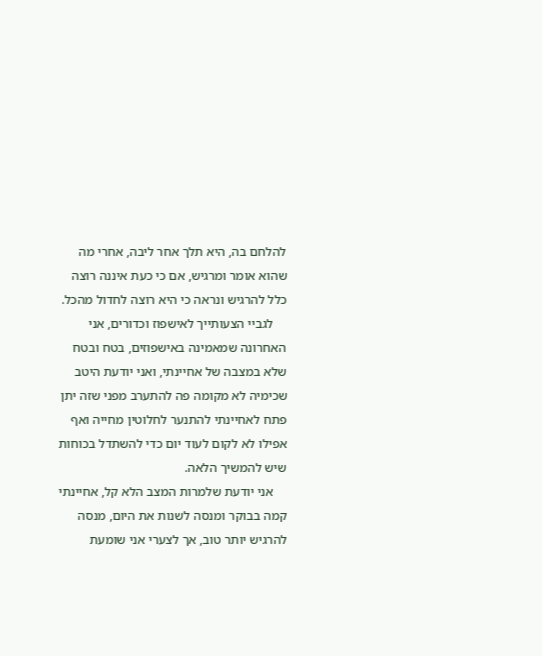להלחם בה, היא תלך אחר ליבה, אחרי מה שהוא אומר ומרגיש, אם כי כעת איננה רוצה כלל להרגיש ונראה כי היא רוצה לחדול מהכל.
    לגביי הצעותייך לאישפוז וכדורים, אני האחרונה שמאמינה באישפוזים, בטח ובטח שלא במצבה של אחיינתי, ואני יודעת היטב שכימיה לא מקומה פה להתערב מפני שזה יתן פתח לאחיינתי להתנער לחלוטין מחייה ואף אפילו לא לקום לעוד יום כדי להשתדל בכוחות שיש להמשיך הלאה.
    אני יודעת שלמרות המצב הלא קל, אחיינתי קמה בבוקר ומנסה לשנות את היום, מנסה להרגיש יותר טוב, אך לצערי אני שומעת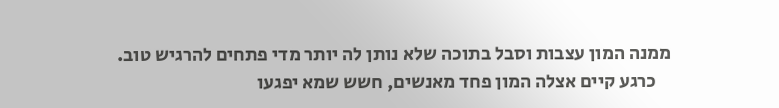ממנה המון עצבות וסבל בתוכה שלא נותן לה יותר מדי פתחים להרגיש טוב.
    כרגע קיים אצלה המון פחד מאנשים, חשש שמא יפגעו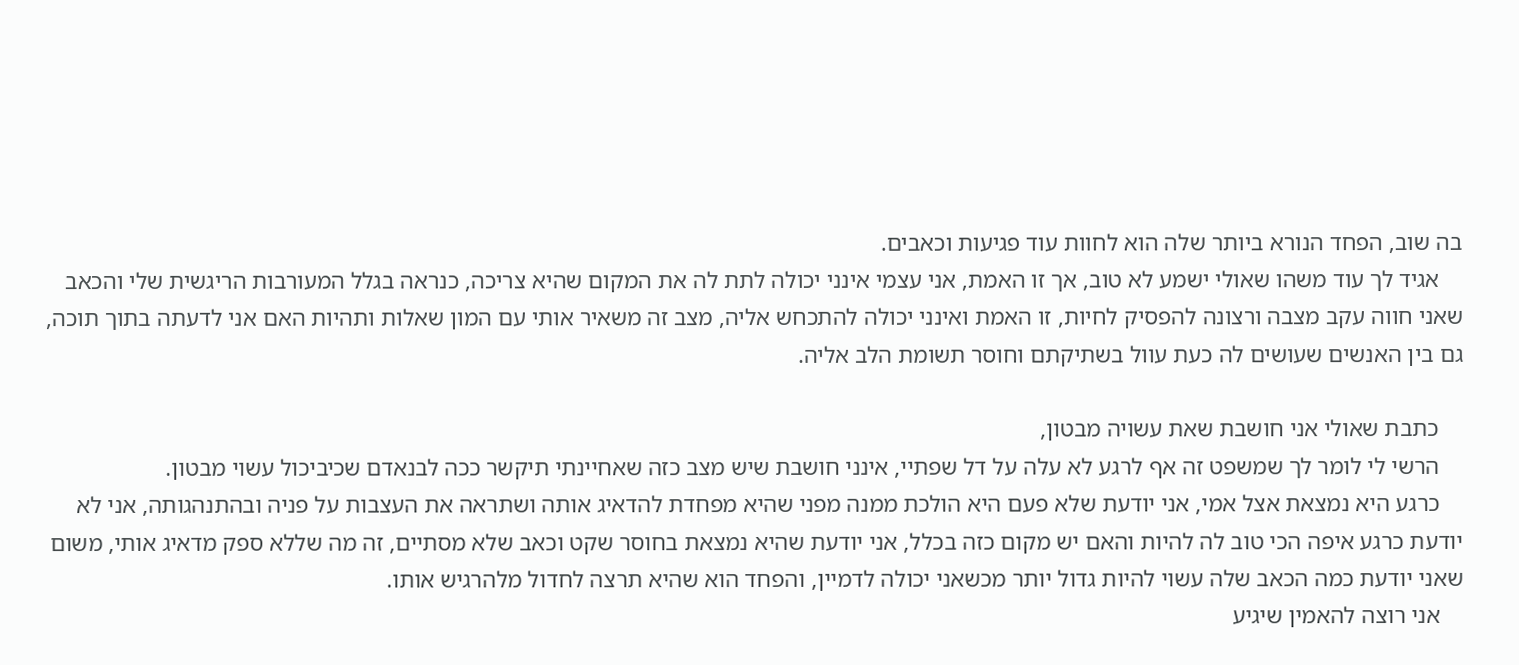בה שוב, הפחד הנורא ביותר שלה הוא לחוות עוד פגיעות וכאבים.
    אגיד לך עוד משהו שאולי ישמע לא טוב, אך זו האמת, אני עצמי אינני יכולה לתת לה את המקום שהיא צריכה, כנראה בגלל המעורבות הריגשית שלי והכאב שאני חווה עקב מצבה ורצונה להפסיק לחיות, זו האמת ואינני יכולה להתכחש אליה, מצב זה משאיר אותי עם המון שאלות ותהיות האם אני לדעתה בתוך תוכה, גם בין האנשים שעושים לה כעת עוול בשתיקתם וחוסר תשומת הלב אליה.

    כתבת שאולי אני חושבת שאת עשויה מבטון,
    הרשי לי לומר לך שמשפט זה אף לרגע לא עלה על דל שפתיי, אינני חושבת שיש מצב כזה שאחיינתי תיקשר ככה לבנאדם שכיביכול עשוי מבטון.
    כרגע היא נמצאת אצל אמי, אני יודעת שלא פעם היא הולכת ממנה מפני שהיא מפחדת להדאיג אותה ושתראה את העצבות על פניה ובהתנהגותה, אני לא יודעת כרגע איפה הכי טוב לה להיות והאם יש מקום כזה בכלל, אני יודעת שהיא נמצאת בחוסר שקט וכאב שלא מסתיים, זה מה שללא ספק מדאיג אותי, משום שאני יודעת כמה הכאב שלה עשוי להיות גדול יותר מכשאני יכולה לדמיין, והפחד הוא שהיא תרצה לחדול מלהרגיש אותו.
    אני רוצה להאמין שיגיע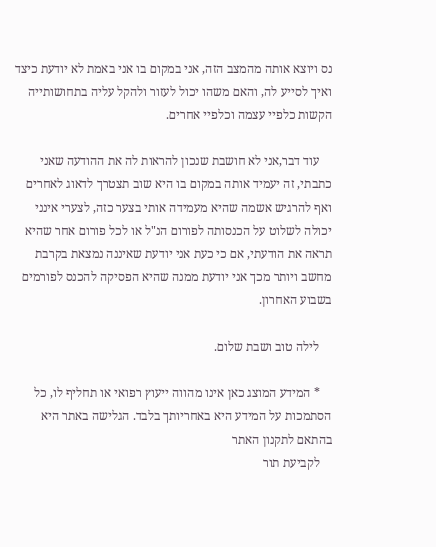נס ויוצא אותה מהמצב הזה, אני במקום בו אני באמת לא יודעת כיצד ואיך לסייע לה, והאם משהו יכול לעזור ולהקל עליה בתחושותייה הקשות כלפיי עצמה וכלפיי אחרים.

    עוד דבר,אני לא חושבת שנכון להראות לה את ההודעה שאני כתבתי, זה יעמיד אותה במקום בו היא שוב תצטרך לדאוג לאחרים ואף להרגיש אשמה שהיא מעמידה אותי בצער כזה, לצערי אינני יכולה לשלוט על הכנסותה לפורום הנ"ל או לכל פורום אחר שהיא תראה את הודעתי, אם כי כעת אני יודעת שאיננה נמצאת בקרבת מחשב ויותר מכך אני יודעת ממנה שהיא הפסיקה להכנס לפורמים בשבוע האחרון.

    לילה טוב ושבת שלום.

    * המידע המוצג כאן אינו מהווה ייעוץ רפואי או תחליף לו, כל הסתמכות על המידע היא באחריותך בלבד. הגלישה באתר היא בהתאם לתקנון האתר
    לקביעת תור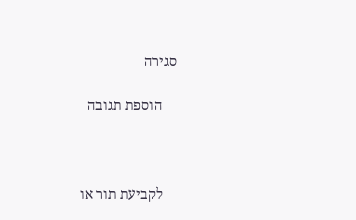סגירה

    הוספת תגובה



    לקביעת תור או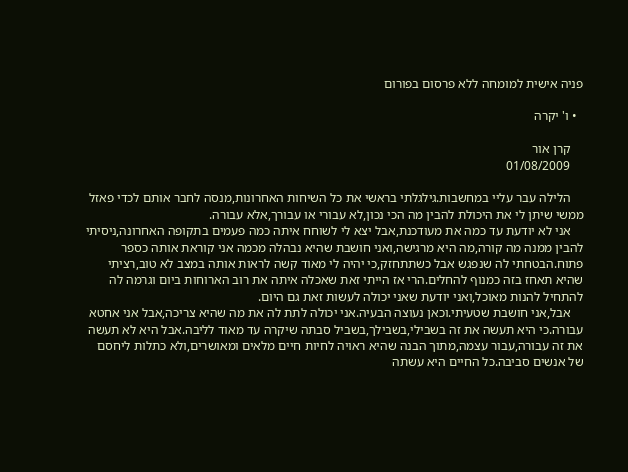פניה אישית למומחה ללא פרסום בפורום

  • ו' יקרה

    קרן אור
    01/08/2009

    הלילה עבר עליי במחשבות.גילגלתי בראשי את כל השיחות האחרונות,מנסה לחבר אותם לכדי פאזל ממשי שיתן לי את היכולת להבין מה הכי נכון,לא עבורי או עבורך,אלא עבורה.
    אני לא יודעת עד כמה את מעודכנת,אבל יצא לי לשוחח איתה כמה פעמים בתקופה האחרונה,ניסיתי להבין ממנה מה קורה,מה היא מרגישה,ואני חושבת שהיא נבהלה מכמה אני קוראת אותה כספר פתוח.הבטחתי לה שנפגש אבל כשתתחזק,כי יהיה לי מאוד קשה לראות אותה במצב לא טוב,רציתי שהיא תאחז בזה כמנוף להחלים.הרי אז הייתי זאת שאכלה איתה את רוב הארוחות ביום וגרמה לה להתחיל להנות מאוכל,ואני יודעת שאני יכולה לעשות זאת גם היום.
    אבל,אני חושבת שטעיתי.וכאן נעוצה הבעיה.אני יכולה לתת לה את מה שהיא צריכה,אבל אני אחטא עבורה.כי היא תעשה את זה בשבילי,בשבילך,בשביל סבתה שיקרה עד מאוד לליבה.אבל היא לא תעשה את זה עבורה,עבור עצמה,מתוך הבנה שהיא ראויה לחיות חיים מלאים ומאושרים,ולא כתלות ליחסם של אנשים סביבה.כל החיים היא עשתה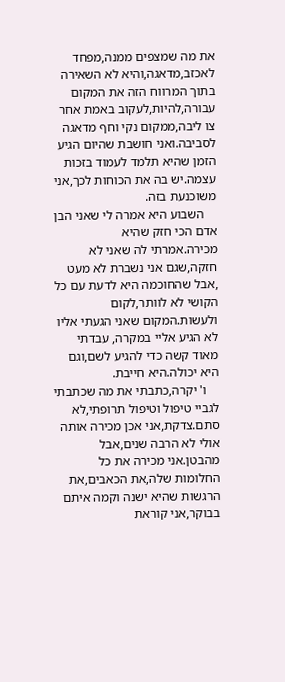את מה שמצפים ממנה,מפחד לאכזב,מדאגה,והיא לא השאירה בתוך המרווח הזה את המקום עבורה,להיות,לעקוב באמת אחר צו ליבה,ממקום נקי וחף מדאגה לסביבה.ואני חושבת שהיום הגיע הזמן שהיא תלמד לעמוד בזכות עצמה.יש בה את הכוחות לכך,אני משוכנעת בזה.
    השבוע היא אמרה לי שאני הבן אדם הכי חזק שהיא מכירה.אמרתי לה שאני לא חזקה,שגם אני נשברת לא מעט ,אבל שהחוכמה היא לדעת עם כל הקושי לא לוותר,לקום ולעשות.המקום שאני הגעתי אליו לא הגיע אליי במקרה, עבדתי מאוד קשה כדי להגיע לשם,וגם היא יכולה.היא חייבת.
    ו' יקרה,כתבתי את מה שכתבתי לגביי טיפול וטיפול תרופתי,לא סתם.צדקת,אני אכן מכירה אותה אולי לא הרבה שנים,אבל מהבטן.אני מכירה את כל החלומות שלה,את הכאבים,את הרגשות שהיא ישנה וקמה איתם בבוקר,אני קוראת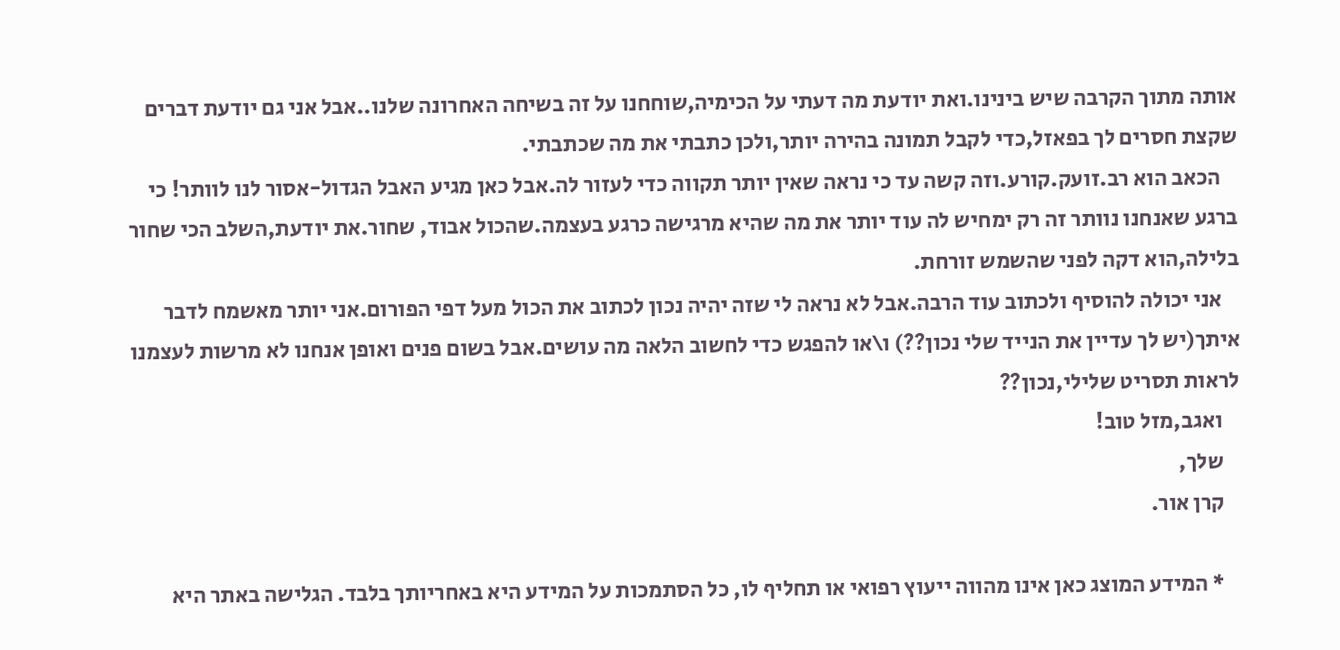אותה מתוך הקרבה שיש בינינו.ואת יודעת מה דעתי על הכימיה,שוחחנו על זה בשיחה האחרונה שלנו..אבל אני גם יודעת דברים שקצת חסרים לך בפאזל,כדי לקבל תמונה בהירה יותר,ולכן כתבתי את מה שכתבתי.
    הכאב הוא רב.זועק.קורע.וזה קשה עד כי נראה שאין יותר תקווה כדי לעזור לה.אבל כאן מגיע האבל הגדול-אסור לנו לוותר! כי ברגע שאנחנו נוותר זה רק ימחיש לה עוד יותר את מה שהיא מרגישה כרגע בעצמה.שהכול אבוד, שחור.את יודעת,השלב הכי שחור בלילה,הוא דקה לפני שהשמש זורחת.
    אני יכולה להוסיף ולכתוב עוד הרבה.אבל לא נראה לי שזה יהיה נכון לכתוב את הכול מעל דפי הפורום.אני יותר מאשמח לדבר איתך(יש לך עדיין את הנייד שלי נכון??) ו\או להפגש כדי לחשוב הלאה מה עושים.אבל בשום פנים ואופן אנחנו לא מרשות לעצמנו לראות תסריט שלילי,נכון??
    ואגב,מזל טוב!
    שלך,
    קרן אור.

    * המידע המוצג כאן אינו מהווה ייעוץ רפואי או תחליף לו, כל הסתמכות על המידע היא באחריותך בלבד. הגלישה באתר היא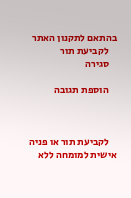בהתאם לתקנון האתר
    לקביעת תור
    סגירה

    הוספת תגובה



    לקביעת תור או פניה אישית למומחה ללא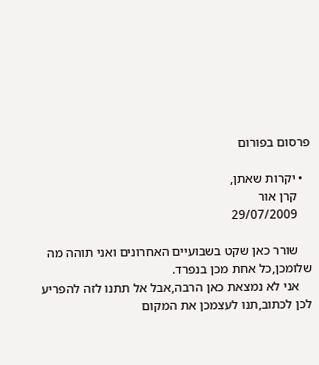פרסום בפורום

  • יקרות שאתן,
    קרן אור
    29/07/2009

    שורר כאן שקט בשבועיים האחרונים ואני תוהה מה שלומכן,כל אחת מכן בנפרד.
    אני לא נמצאת כאן הרבה,אבל אל תתנו לזה להפריע לכן לכתוב,תנו לעצמכן את המקום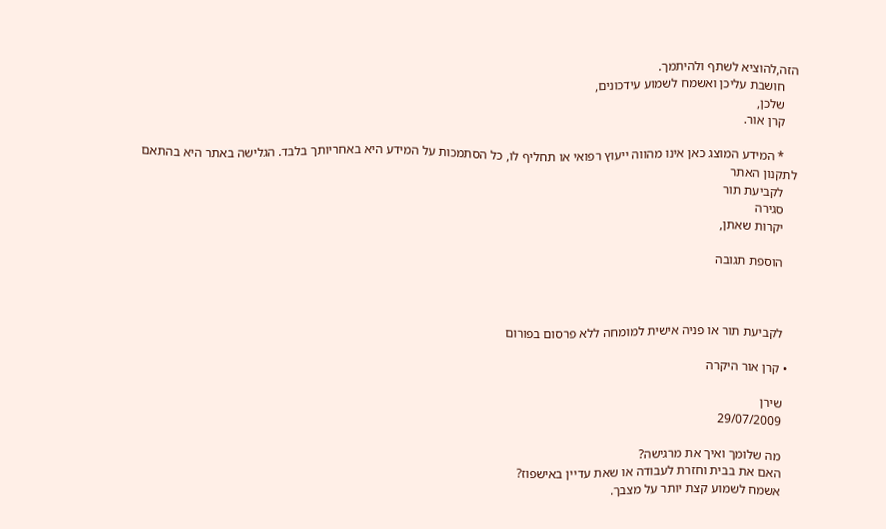הזה,להוציא לשתף ולהיתמך.
    חושבת עליכן ואשמח לשמוע עידכונים,
    שלכן,
    קרן אור.

    * המידע המוצג כאן אינו מהווה ייעוץ רפואי או תחליף לו, כל הסתמכות על המידע היא באחריותך בלבד. הגלישה באתר היא בהתאם לתקנון האתר
    לקביעת תור
    סגירה
    יקרות שאתן,

    הוספת תגובה



    לקביעת תור או פניה אישית למומחה ללא פרסום בפורום

  • קרן אור היקרה

    שירן
    29/07/2009

    מה שלומך ואיך את מרגישה?
    האם את בבית וחזרת לעבודה או שאת עדיין באישפוז?
    אשמח לשמוע קצת יותר על מצבך.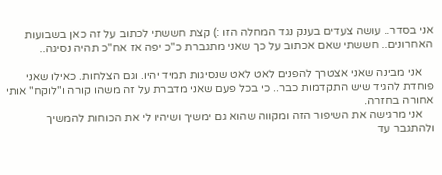אני בסדר.. עושה צעדים בענק נגד המחלה הזו :) קצת חששתי לכתוב על זה כאן בשבועות האחרונים.. חששתי שאם אכתוב על כך שאני מתגברת כ"כ יפה אז אח"כ תהיה נסיגה..

    אני מבינה שאני אצטרך להפנים לאט לאט שנסיגות תמיד יהיו. וגם הצלחות. כאילו שאני פוחדת להגיד שיש התקדמות כבר.. כי בכל פעם שאני מדברת על זה משהו קורה ו"לוקח" אותי אחורה בחזרה.
    אני מרגישה את השיפור הזה ומקווה שהוא גם ימשיך ושיהיו לי את הכוחות להמשיך ולהתגבר עד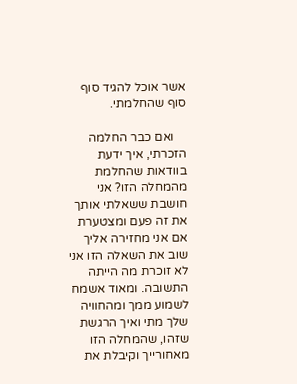אשר אוכל להגיד סוף סוף שהחלמתי.

    ואם כבר החלמה הזכרתי, איך ידעת בוודאות שהחלמת מהמחלה הזו? אני חושבת ששאלתי אותך את זה פעם ומצטערת אם אני מחזירה אליך שוב את השאלה הזו אני לא זוכרת מה הייתה התשובה. ומאוד אשמח לשמוע ממך ומהחוויה שלך מתי ואיך הרגשת שזהו, שהמחלה הזו מאחורייך וקיבלת את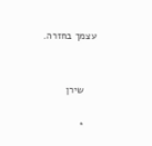עצמך בחזרה.


    שירן

    *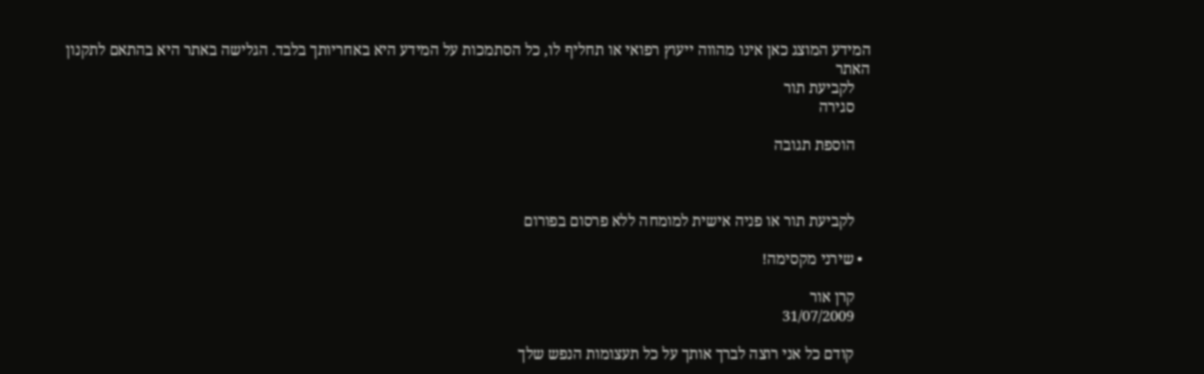המידע המוצג כאן אינו מהווה ייעוץ רפואי או תחליף לו, כל הסתמכות על המידע היא באחריותך בלבד. הגלישה באתר היא בהתאם לתקנון האתר
    לקביעת תור
    סגירה

    הוספת תגובה



    לקביעת תור או פניה אישית למומחה ללא פרסום בפורום

  • שירני מקסימה!

    קרן אור
    31/07/2009

    קודם כל אני רוצה לברך אותך על כל תעצומות הנפש שלך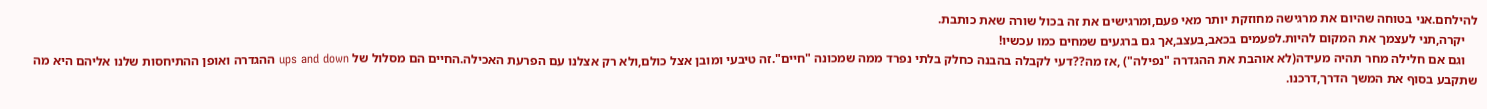להילחם.אני בטוחה שהיום את מרגישה מחוזקת יותר מאי פעם,ומרגישים את זה בכול שורה שאת כותבת.
    יקרה,תני לעצמך את המקום להיות.לפעמים בכאב,בעצב,אך גם ברגעים שמחים כמו עכשיו!
    וגם אם חלילה מחר תהיה מעידה(לא אוהבת את ההגדרה "נפילה") ,אז מה??דעי לקבלה בהבנה כחלק בלתי נפרד ממה שמכונה "חיים".זה טיבעי ומובן אצל כולם,ולא רק אצלנו עם הפרעת האכילה.החיים הם מסלול של ups and down ההגדרה ואופן ההתיחסות שלנו אליהם היא מה שתקבע בסוף את המשך הדרך,דרכנו.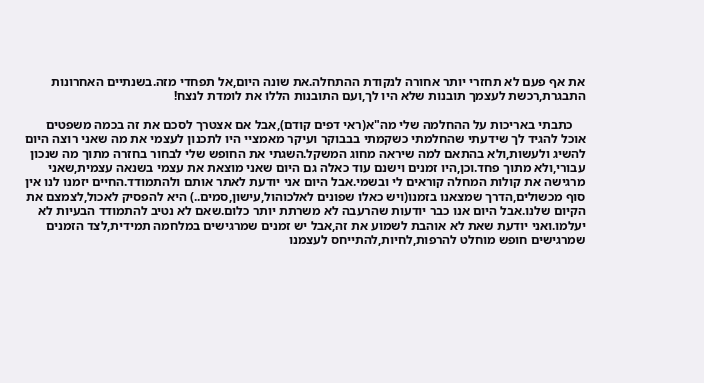את אף פעם לא תחזרי יותר אחורה לנקודת ההתחלה.את שונה היום,אל תפחדי מזה.בשנתיים האחרונות התבגרת,רכשת לעצמך תובנות שלא היו לך,ועם התובנות הללו את לומדת לנצח!

    כתבתי באריכות על ההחלמה שלי מה"א(ראי דפים קודם),אבל אם אצטרך לסכם את זה בכמה משפטים אוכל להגיד לך שידעתי שהחלמתי כשקמתי בבבוקר ועיקר מאמציי היו לתכנון לעצמי את מה שאני רוצה היום להשיג ולעשות,ולא בהתאם למה שיראה מחוג המשקל.השגתי את החופש שלי לבחור בחזרה מתוך מה שנכון עבורי,ולא מתוך פחד.וכן,היו זמנים וישנם עוד כאלה גם היום שאני מוצאת את עצמי בשנאה עצמית,שאני מרגישה את קולות המחלה קוראים לי ובשמי.אבל היום אני יודעת לאתר אותם ולהתמודד.החיים יזמנו לנו אין סוף מכשולים,הדרך שמצאנו בזמנו(ויש כאלו שפונים לאלכוהול,עישון,סמים..) היא להפסיק לאכול,לצמצם את הקיום שלנו.אבל היום אנו כבר יודעות שהרעבה לא משרתת יותר כלום.שאם לא נטיב להתמודד הבעיות לא יעלמו.ואני יודעת שאת לא אוהבת לשמוע את זה,אבל יש זמנים שמרגישים במלחמה תמידית,לצד הזמנים שמרגישים חופש מוחלט להרפות,לחיות,להתייחס לעצמנו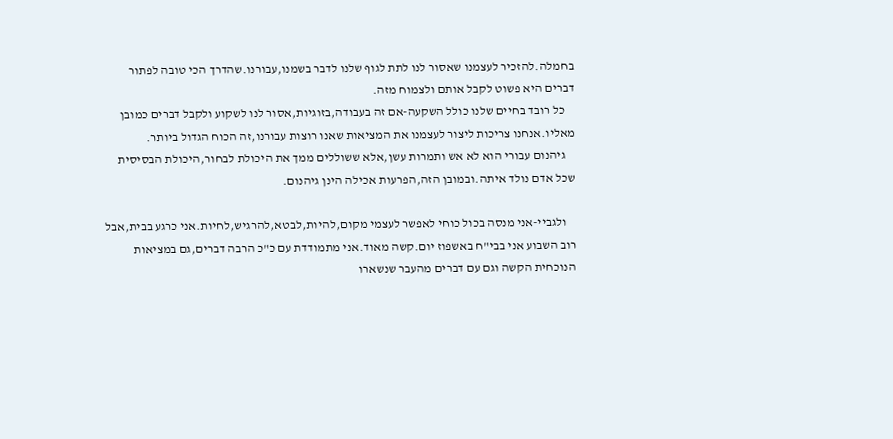בחמלה.להזכיר לעצמנו שאסור לנו לתת לגוף שלנו לדבר בשמנו,עבורנו.שהדרך הכי טובה לפתור דברים היא פשוט לקבל אותם ולצמוח מזה.
    כל רובד בחיים שלנו כולל השקעה-אם זה בעבודה,בזוגיות,אסור לנו לשקוע ולקבל דברים כמובן מאליו.אנחנו צריכות ליצור לעצמנו את המציאות שאנו רוצות עבורנו,זה הכוח הגדול ביותר.
    גיהנום עבורי הוא לא אש ותמרות עשן,אלא ששוללים ממך את היכולת לבחור,היכולת הבסיסית שכל אדם נולד איתה.ובמובן הזה,הפרעות אכילה הינן גיהנום.

    ולגביי-אני מנסה בכול כוחי לאפשר לעצמי מקום,להיות,לבטא,להרגיש,לחיות.אני כרגע בבית,אבל רוב השבוע אני בבי"ח באשפוז יום.קשה מאוד.אני מתמודדת עם כ"כ הרבה דברים,גם במציאות הנוכחית הקשה וגם עם דברים מהעבר שנשארו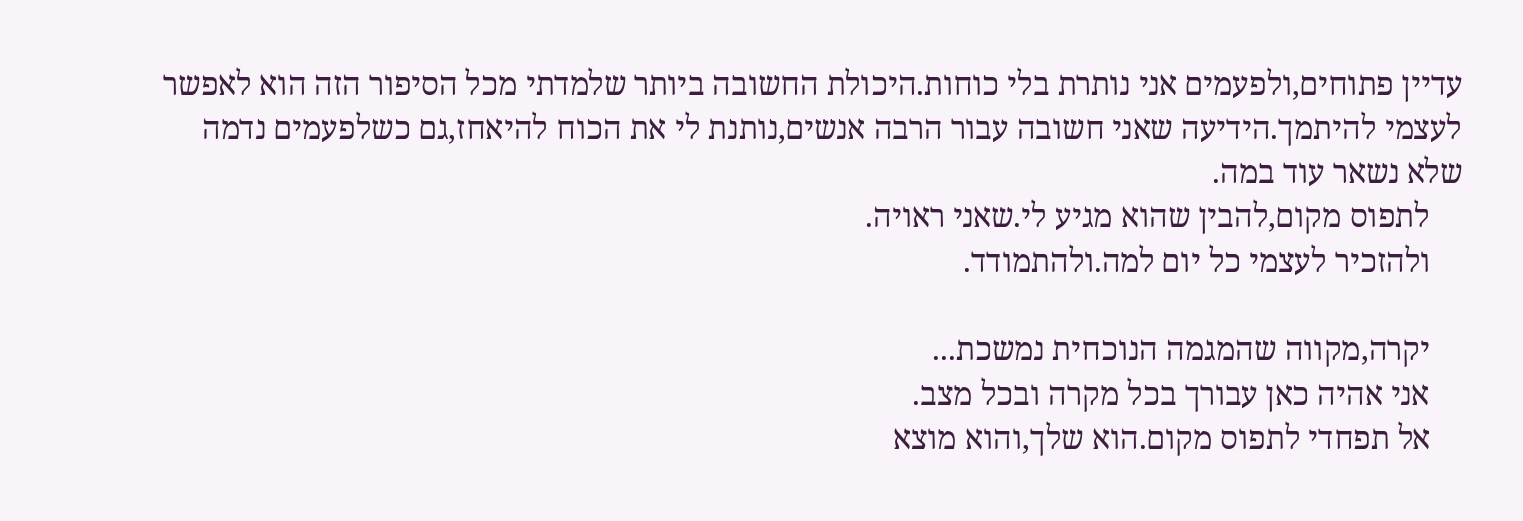עדיין פתוחים,ולפעמים אני נותרת בלי כוחות.היכולת החשובה ביותר שלמדתי מכל הסיפור הזה הוא לאפשר לעצמי להיתמך.הידיעה שאני חשובה עבור הרבה אנשים,נותנת לי את הכוח להיאחז,גם כשלפעמים נדמה שלא נשאר עוד במה.
    לתפוס מקום,להבין שהוא מגיע לי.שאני ראויה.
    ולהזכיר לעצמי כל יום למה.ולהתמודד.

    יקרה,מקווה שהמגמה הנוכחית נמשכת...
    אני אהיה כאן עבורך בכל מקרה ובכל מצב.
    אל תפחדי לתפוס מקום.הוא שלך,והוא מוצא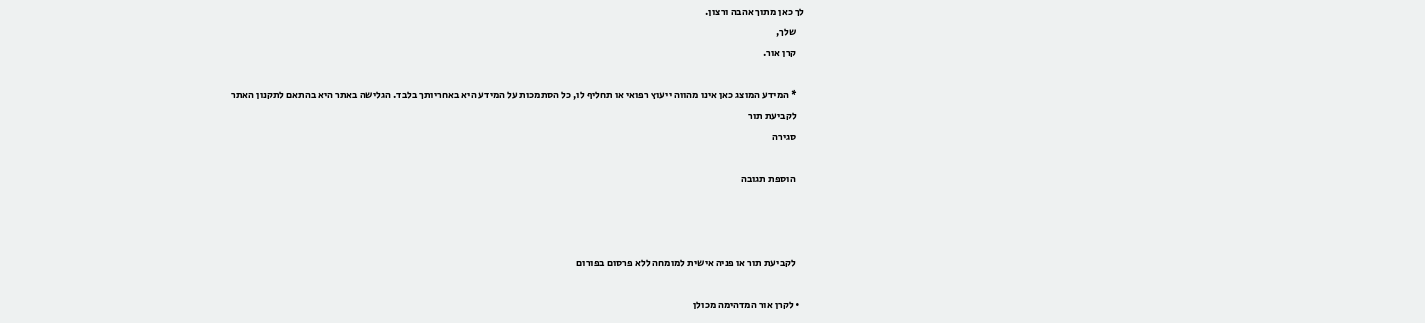לך כאן מתוך אהבה ורצון.
    שלך,
    קרן אור.

    * המידע המוצג כאן אינו מהווה ייעוץ רפואי או תחליף לו, כל הסתמכות על המידע היא באחריותך בלבד. הגלישה באתר היא בהתאם לתקנון האתר
    לקביעת תור
    סגירה

    הוספת תגובה



    לקביעת תור או פניה אישית למומחה ללא פרסום בפורום

  • לקרן אור המדהימה מכולן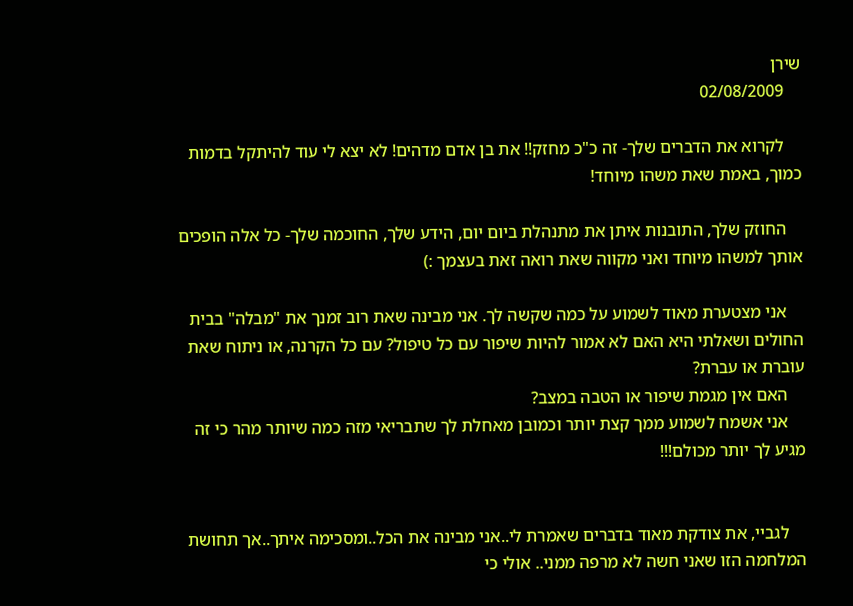שירן
    02/08/2009

    לקרוא את הדברים שלך- זה כ"כ מחזק!! את בן אדם מדהים! לא יצא לי עוד להיתקל בדמות כמוך, באמת שאת משהו מיוחד!

    החוזק שלך, התובנות איתן את מתנהלת ביום יום, הידע שלך, החוכמה שלך- כל אלה הופכים אותך למשהו מיוחד ואני מקווה שאת רואה זאת בעצמך :)

    אני מצטערת מאוד לשמוע על כמה שקשה לך. אני מבינה שאת רוב זמנך את "מבלה" בבית החולים ושאלתי היא האם לא אמור להיות שיפור עם כל טיפול? עם כל הקרנה, או ניתוח שאת עוברת או עברת?
    האם אין מגמת שיפור או הטבה במצב?
    אני אשמח לשמוע ממך קצת יותר וכמובן מאחלת לך שתבריאי מזה כמה שיותר מהר כי זה מגיע לך יותר מכולם!!!


    לגביי, את צודקת מאוד בדברים שאמרת לי..אני מבינה את הכל..ומסכימה איתך..אך תחושת המלחמה הזו שאני חשה לא מרפה ממני.. אולי כי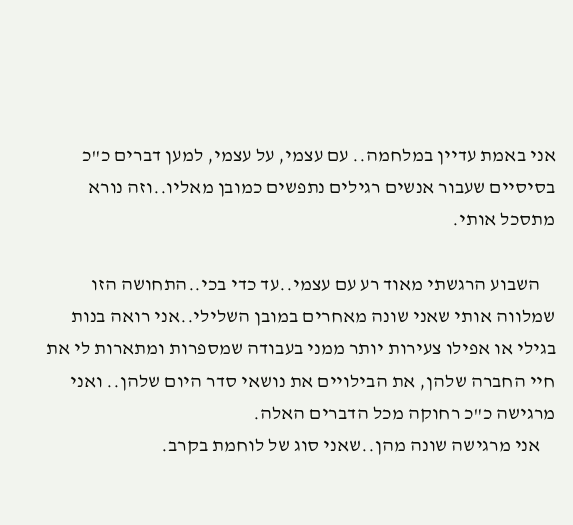אני באמת עדיין במלחמה.. עם עצמי, על עצמי, למען דברים כ"כ בסיסיים שעבור אנשים רגילים נתפשים כמובן מאליו..וזה נורא מתסכל אותי.

    השבוע הרגשתי מאוד רע עם עצמי..עד כדי בכי..התחושה הזו שמלווה אותי שאני שונה מאחרים במובן השלילי..אני רואה בנות בגילי או אפילו צעירות יותר ממני בעבודה שמספרות ומתארות לי את חיי החברה שלהן, את הבילויים את נושאי סדר היום שלהן.. ואני מרגישה כ"כ רחוקה מכל הדברים האלה.
    אני מרגישה שונה מהן..שאני סוג של לוחמת בקרב.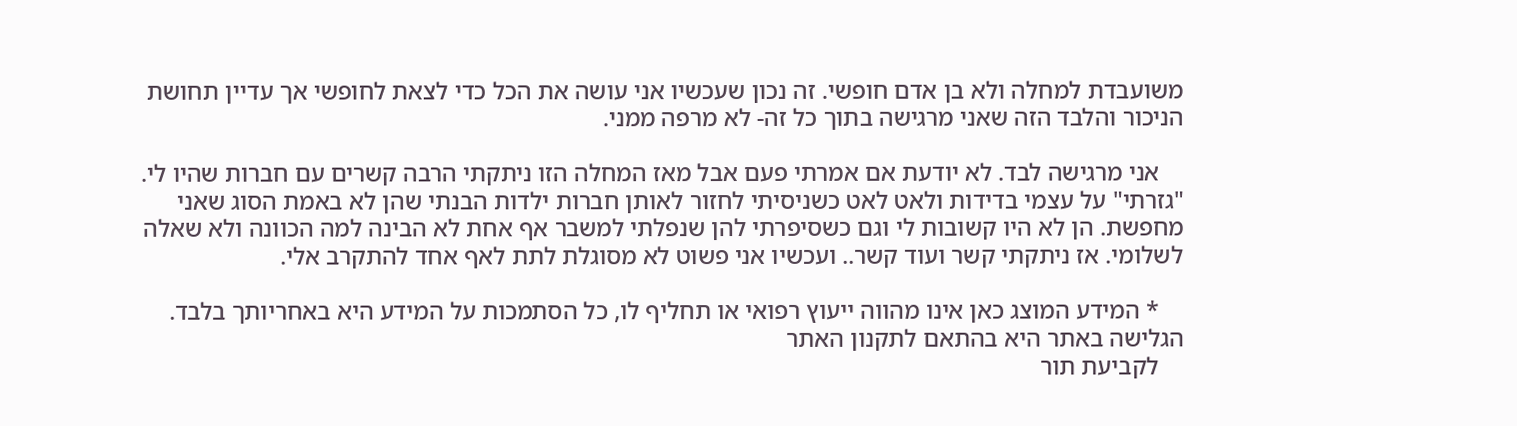משועבדת למחלה ולא בן אדם חופשי. זה נכון שעכשיו אני עושה את הכל כדי לצאת לחופשי אך עדיין תחושת הניכור והלבד הזה שאני מרגישה בתוך כל זה- לא מרפה ממני.

    אני מרגישה לבד. לא יודעת אם אמרתי פעם אבל מאז המחלה הזו ניתקתי הרבה קשרים עם חברות שהיו לי. "גזרתי" על עצמי בדידות ולאט לאט כשניסיתי לחזור לאותן חברות ילדות הבנתי שהן לא באמת הסוג שאני מחפשת. הן לא היו קשובות לי וגם כשסיפרתי להן שנפלתי למשבר אף אחת לא הבינה למה הכוונה ולא שאלה לשלומי. אז ניתקתי קשר ועוד קשר.. ועכשיו אני פשוט לא מסוגלת לתת לאף אחד להתקרב אלי.

    * המידע המוצג כאן אינו מהווה ייעוץ רפואי או תחליף לו, כל הסתמכות על המידע היא באחריותך בלבד. הגלישה באתר היא בהתאם לתקנון האתר
    לקביעת תור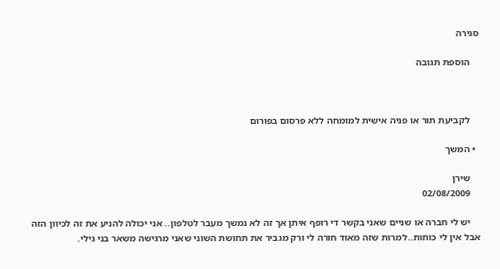סגירה

    הוספת תגובה



    לקביעת תור או פניה אישית למומחה ללא פרסום בפורום

  • המשך

    שירן
    02/08/2009

    יש לי חברה או שניים שאני בקשר די רופף איתן אך זה לא נמשך מעבר לטלפון.. אני יכולה להניע את זה לכיוון הזה אבל אין לי כוחות..למרות שזה מאוד חורה לי ורק מגביר את תחושת השוני שאני מרגישה משאר בני גילי.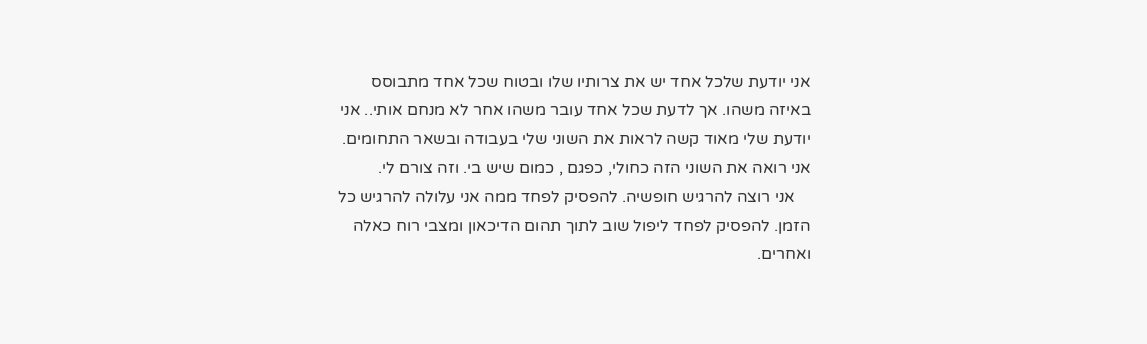אני יודעת שלכל אחד יש את צרותיו שלו ובטוח שכל אחד מתבוסס באיזה משהו. אך לדעת שכל אחד עובר משהו אחר לא מנחם אותי.. אני יודעת שלי מאוד קשה לראות את השוני שלי בעבודה ובשאר התחומים. אני רואה את השוני הזה כחולי, כפגם , כמום שיש בי. וזה צורם לי.
    אני רוצה להרגיש חופשיה. להפסיק לפחד ממה אני עלולה להרגיש כל הזמן. להפסיק לפחד ליפול שוב לתוך תהום הדיכאון ומצבי רוח כאלה ואחרים.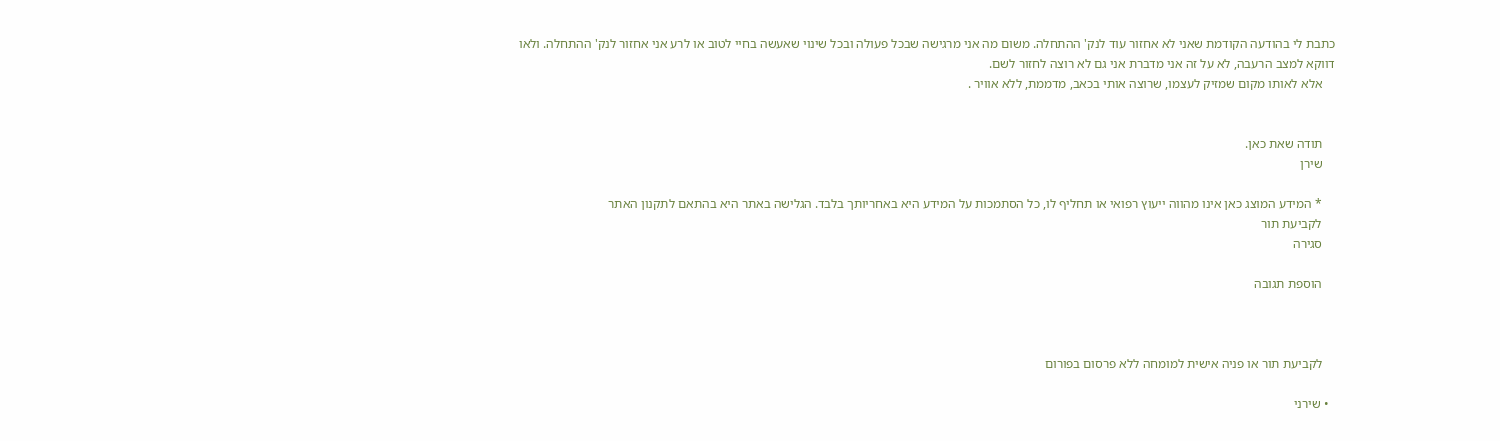כתבת לי בהודעה הקודמת שאני לא אחזור עוד לנק' ההתחלה. משום מה אני מרגישה שבכל פעולה ובכל שינוי שאעשה בחיי לטוב או לרע אני אחזור לנק' ההתחלה. ולאו דווקא למצב הרעבה, לא על זה אני מדברת אני גם לא רוצה לחזור לשם.
    אלא לאותו מקום שמזיק לעצמו, שרוצה אותי בכאב, מדממת, ללא אוויר .


    תודה שאת כאן.
    שירן

    * המידע המוצג כאן אינו מהווה ייעוץ רפואי או תחליף לו, כל הסתמכות על המידע היא באחריותך בלבד. הגלישה באתר היא בהתאם לתקנון האתר
    לקביעת תור
    סגירה

    הוספת תגובה



    לקביעת תור או פניה אישית למומחה ללא פרסום בפורום

  • שירני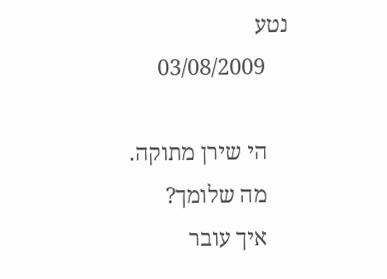נטע
    03/08/2009

    הי שירן מתוקה.
    מה שלומך?
    איך עובר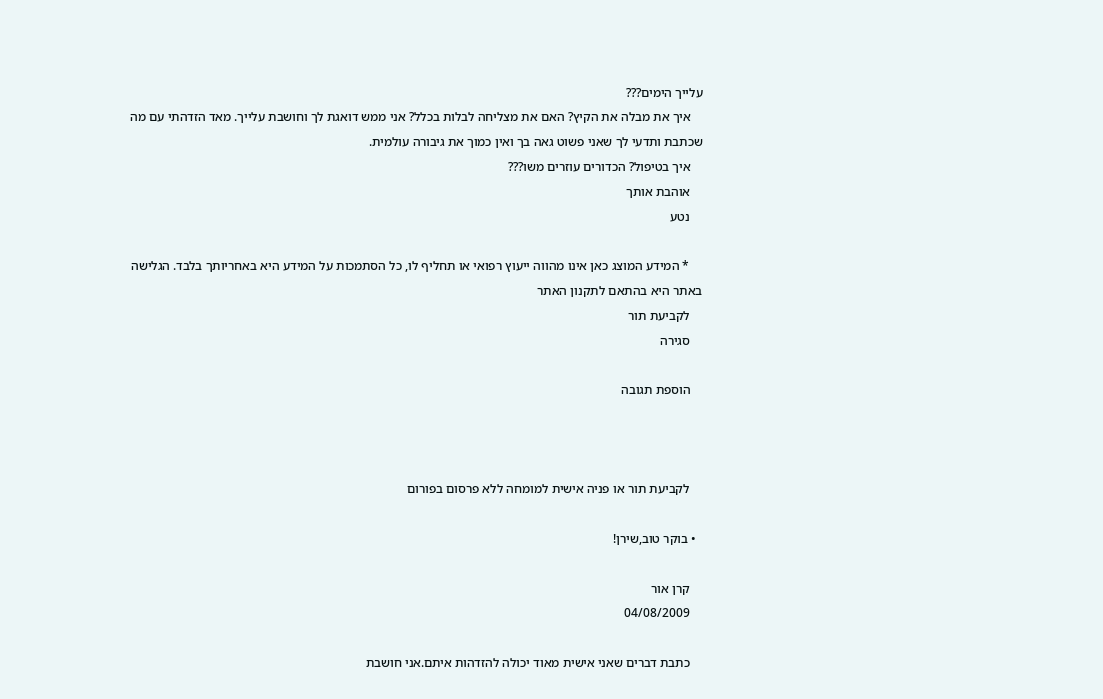עלייך הימים???
    איך את מבלה את הקיץ? האם את מצליחה לבלות בכלל? אני ממש דואגת לך וחושבת עלייך. מאד הזדהתי עם מה שכתבת ותדעי לך שאני פשוט גאה בך ואין כמוך את גיבורה עולמית.
    איך בטיפול? הכדורים עוזרים משו???
    אוהבת אותך
    נטע

    * המידע המוצג כאן אינו מהווה ייעוץ רפואי או תחליף לו, כל הסתמכות על המידע היא באחריותך בלבד. הגלישה באתר היא בהתאם לתקנון האתר
    לקביעת תור
    סגירה

    הוספת תגובה



    לקביעת תור או פניה אישית למומחה ללא פרסום בפורום

  • בוקר טוב,שירן!

    קרן אור
    04/08/2009

    כתבת דברים שאני אישית מאוד יכולה להזדהות איתם.אני חושבת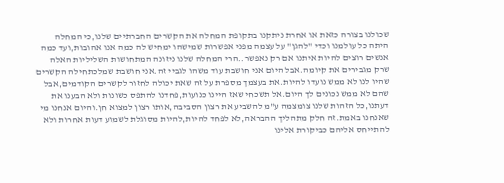שכולנו בצורה כזאת או אחרת ניתקנו בתקופת המחלה את הקשרים החברתיים שלנו,כי המחלה היתה כל עולמנו וכדי "להגן" על עצמה מפני אפשרות שמישהו ימחיש לה כמה אנו אהובות,ועד כמה אנשים רוצים להיות איתנו אם רק נאפשר..הרי המחלה שלנו ניזונה המתחושות השליליות האלה שרק מגבירים את קיומה.אבל היום אני חושבת עוד משהו לגביי זה.אני חושבת שמלכתחילה הקשרים שהיו לנו לא ממש נועדו להיות.את בעצמך מספרת על זה שאת יכולה לחזור לקשרים הקודמים,אבל שהם לא ממש נכונים לך היום.אל תשכחי שאז היינו כנועות,פחדנו להתפס כשונות ולא הבענו את דעתנו,כל הזהות שלנו צומצמה ע"מ להשביע את רצון הסביבה,אותו רצון למצוא חן.והיום אנחנו מי שאנחנו באמת.זה חלק מתהליך ההבראה,לא לפחד להיות,להיות מסוגלת לשמוע דעות אחרות ולא להתייחס אליהם כביקורת אלינו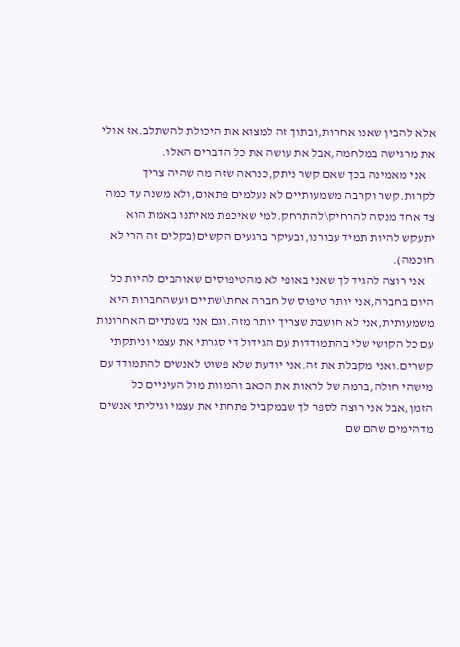אלא להבין שאנו אחרות,ובתוך זה למצוא את היכולת להשתלב.אז אולי את מרגישה במלחמה,אבל את עושה את כל הדברים האלו.
    אני מאמינה בכך שאם קשר ניתק,כנראה שזה מה שהיה צריך לקרות.קשר וקרבה משמעותיים לא נעלמים פתאום,ולא משנה עד כמה צד אחד מנסה להרחיק\להתרחק.למי שאיכפת מאיתנו באמת הוא יתעקש להיות תמיד עבורנו,ובעיקר ברגעים הקשים(בקלים זה הרי לא חוכמה).
    אני רוצה להגיד לך שאני באופי לא מהטיפוסים שאוהבים להיות כל היום בחברה,אני יותר טיפוס של חברה אחת\שתיים ועשהחברות היא משמעותית,אני לא חושבת שצריך יותר מזה.וגם אני בשנתיים האחרונות עם כל הקושי שלי בהתמודדות עם הגידול די סגרתי את עצמי וניתקתי קשרים.ואני מקבלת את זה.אני יודעת שלא פשוט לאנשים להתמודד עם מישהי חולה,ברמה של לראות את הכאב והמוות מול העיניים כל הזמן,אבל אני רוצה לספר לך שבמקביל פתחתי את עצמי וגיליתי אנשים מדהימים שהם שם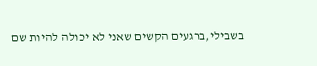בשבילי,ברגעים הקשים שאני לא יכולה להיות שם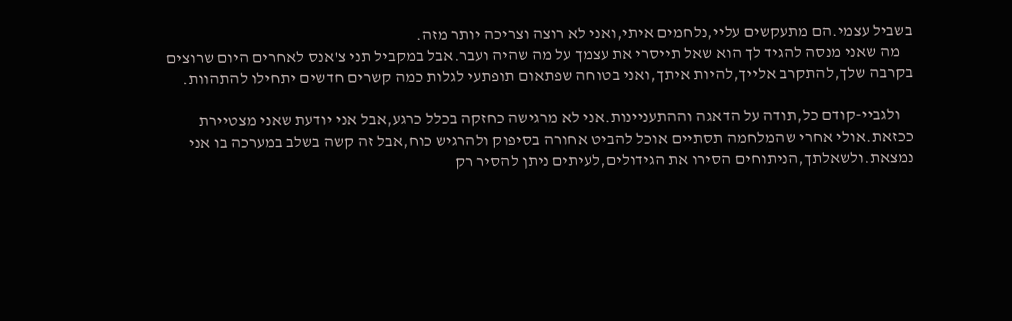בשביל עצמי.הם מתעקשים עליי,נלחמים איתי,ואני לא רוצה וצריכה יותר מזה.
    מה שאני מנסה להגיד לך הוא שאל תייסרי את עצמך על מה שהיה ועבר.אבל במקביל תני צ'אנס לאחרים היום שרוצים בקרבה שלך,להתקרב אלייך,להיות איתך,ואני בטוחה שפתאום תופתעי לגלות כמה קשרים חדשים יתחילו להתהוות.

    ולגביי-קודם כל,תודה על הדאגה וההתעניינות.אני לא מרגישה כחזקה בכלל כרגע,אבל אני יודעת שאני מצטיירת ככזאת.אולי אחרי שהמלחמה תסתיים אוכל להביט אחורה בסיפוק ולהרגיש כוח,אבל זה קשה בשלב במערכה בו אני נמצאת.ולשאלתך,הניתוחים הסירו את הגידולים,לעיתים ניתן להסיר רק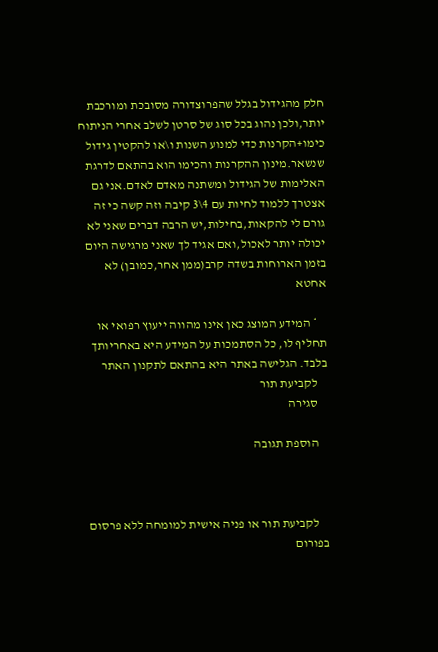חלק מהגידול בגלל שהפרוצדורה מסובכת ומורכבת יותר,ולכן נהוג בכל סוג של סרטן לשלב אחרי הניתוח כימו+הקרנות כדי למנוע השנות ו\או להקטין גידול שנשאר.מינון ההקרנות והכימו הוא בהתאם לדרגת האלימות של הגידול ומשתנה מאדם לאדם.אני גם אצטרך ללמוד לחיות עם 4\3 קיבה וזה קשה כי זה גורם לי להקאות,בחילות,יש הרבה דברים שאני לא יכולה יותר לאכול,ואם אגיד לך שאני מרגישה היום בזמן הארוחות בשדה קרב(ממן אחר,כמובן) לא אחטא

    * המידע המוצג כאן אינו מהווה ייעוץ רפואי או תחליף לו, כל הסתמכות על המידע היא באחריותך בלבד. הגלישה באתר היא בהתאם לתקנון האתר
    לקביעת תור
    סגירה

    הוספת תגובה



    לקביעת תור או פניה אישית למומחה ללא פרסום בפורום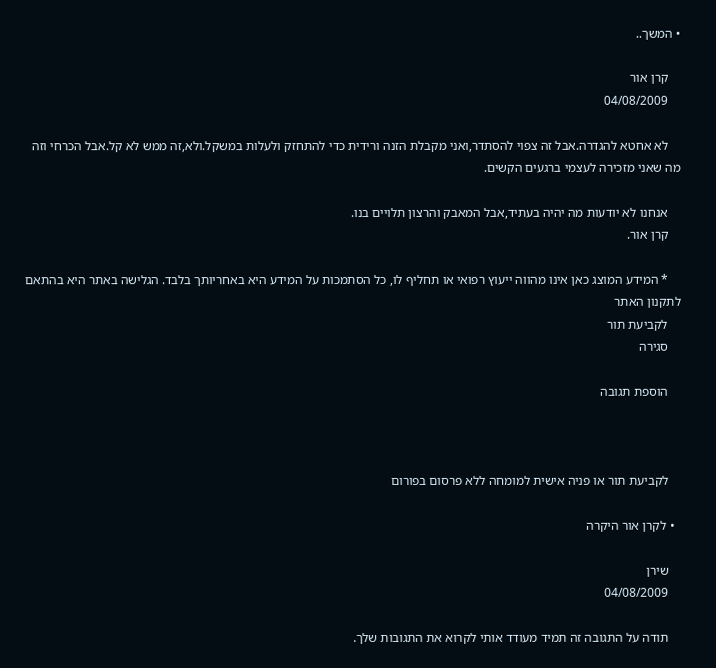• המשך..

    קרן אור
    04/08/2009

    לא אחטא להגדרה.אבל זה צפוי להסתדר,ואני מקבלת הזנה ורידית כדי להתחזק ולעלות במשקל.ולא,זה ממש לא קל.אבל הכרחי וזה מה שאני מזכירה לעצמי ברגעים הקשים.

    אנחנו לא יודעות מה יהיה בעתיד,אבל המאבק והרצון תלויים בנו.
    קרן אור.

    * המידע המוצג כאן אינו מהווה ייעוץ רפואי או תחליף לו, כל הסתמכות על המידע היא באחריותך בלבד. הגלישה באתר היא בהתאם לתקנון האתר
    לקביעת תור
    סגירה

    הוספת תגובה



    לקביעת תור או פניה אישית למומחה ללא פרסום בפורום

  • לקרן אור היקרה

    שירן
    04/08/2009

    תודה על התגובה זה תמיד מעודד אותי לקרוא את התגובות שלך.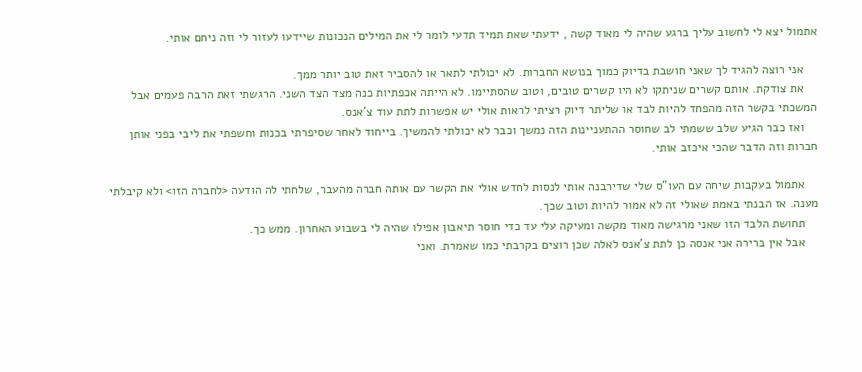אתמול יצא לי לחשוב עליך ברגע שהיה לי מאוד קשה , ידעתי שאת תמיד תדעי לומר לי את המילים הנכונות שיידעו לעזור לי וזה ניחם אותי.

    אני רוצה להגיד לך שאני חושבת בדיוק כמוך בנושא החברות. לא יכולתי לתאר או להסביר זאת טוב יותר ממך.
    את צודקת. אותם קשרים שניתקו לא היו קשרים טובים, וטוב שהסתיימו. לא הייתה אכפתיות כנה מצד הצד השני. הרגשתי זאת הרבה פעמים אבל המשכתי בקשר הזה מהפחד להיות לבד או שליתר דיוק רציתי לראות אולי יש אפשרות לתת עוד צ'אנס.
    ואז כבר הגיע שלב ששמתי לב שחוסר ההתעניינות הזה נמשך וכבר לא יכולתי להמשיך. בייחוד לאחר שסיפרתי בכנות וחשפתי את ליבי בפני אותן חברות וזה הדבר שהכי איכזב אותי.

    אתמול בעקבות שיחה עם העו"ס שלי שדירבנה אותי לנסות לחדש אולי את הקשר עם אותה חברה מהעבר, שלחתי לה הודעה <לחברה הזו> ולא קיבלתי מענה. אז הבנתי באמת שאולי זה לא אמור להיות וטוב שכך.
    תחושת הלבד הזו שאני מרגישה מאוד מקשה ומעיקה עלי עד כדי חוסר תיאבון אפילו שהיה לי בשבוע האחרון. ממש כך.
    אבל אין ברירה אני אנסה כן לתת צ'אנס לאלה שכן רוצים בקרבתי כמו שאמרת. ואני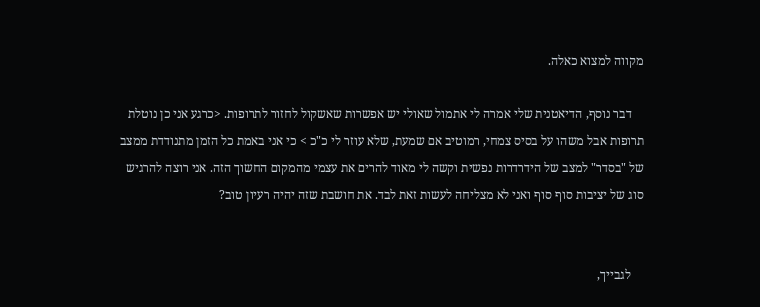מקווה למצוא כאלה.

    דבר נוסף, הדיאטנית שלי אמרה לי אתמול שאולי יש אפשרות שאשקול לחזור לתרופות. <כרגע אני כן נוטלת תרופות אבל משהו על בסיס צמחי, רמוטיב אם שמעת, שלא עוזר לי כ"כ > כי אני באמת כל הזמן מתנודדת ממצב של "בסדר" למצב של הידרדרות נפשית וקשה לי מאוד להרים את עצמי מהמקום החשוך הזה. אני רוצה להרגיש סוג של יציבות סוף סוף ואני לא מצליחה לעשות זאת לבד. את חושבת שזה יהיה רעיון טוב?


    לגבייך,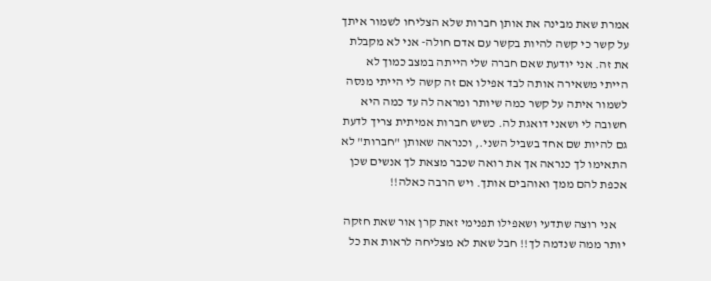אמרת שאת מבינה את אותן חברות שלא הצליחו לשמור איתך על קשר כי קשה להיות בקשר עם אדם חולה- אני לא מקבלת את זה. אני יודעת שאם חברה שלי הייתה במצב כמוך לא הייתי משאירה אותה לבד אפילו אם זה קשה לי הייתי מנסה לשמור איתה על קשר כמה שיותר ומראה לה עד כמה היא חשובה לי ושאני דואגת לה. כשיש חברות אמיתית צריך לדעת גם להיות שם אחד בשביל השני., וכנראה שאותן "חברות" לא התאימו לך כנראה אך את רואה שכבר מצאת לך אנשים שכן אכפת להם ממך ואוהבים אותך. ויש הרבה כאלה!!

    אני רוצה שתדעי ושאפילו תפנימי זאת קרן אור שאת חזקה יותר ממה שנדמה לך!! חבל שאת לא מצליחה לראות את כל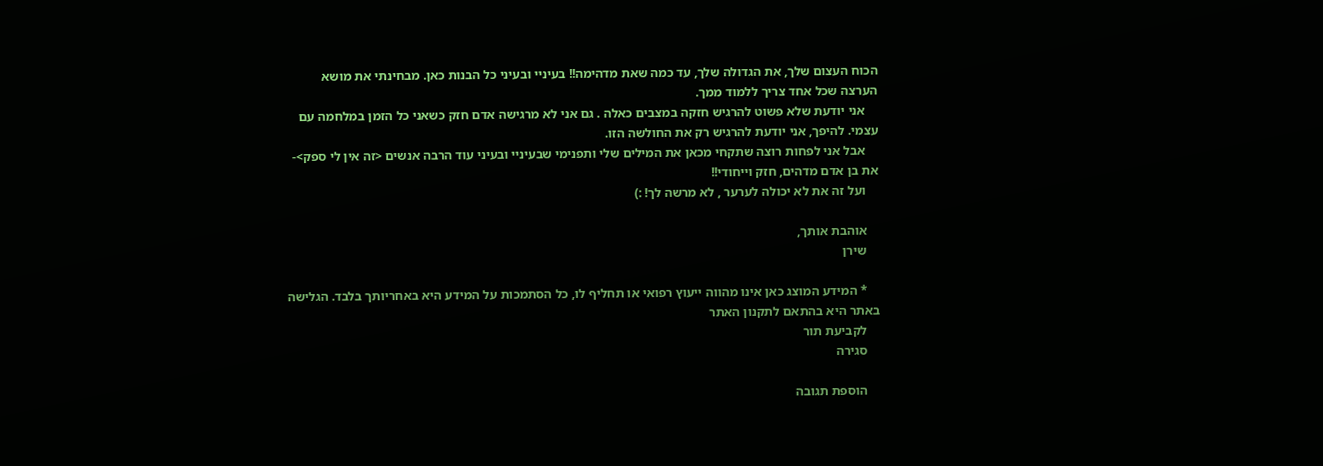הכוח העצום שלך, את הגדולה שלך, עד כמה שאת מדהימה!! בעיניי ובעיני כל הבנות כאן. מבחינתי את מושא הערצה שכל אחד צריך ללמוד ממך.
    אני יודעת שלא פשוט להרגיש חזקה במצבים כאלה . גם אני לא מרגישה אדם חזק כשאני כל הזמן במלחמה עם עצמי. להיפך, אני יודעת להרגיש רק את החולשה הזו.
    אבל אני לפחות רוצה שתקחי מכאן את המילים שלי ותפנימי שבעיניי ובעיני עוד הרבה אנשים <זה אין לי ספק>- את בן אדם מדהים, חזק וייחודי!!
    ועל זה את לא יכולה לערער , לא מרשה לך! :)

    אוהבת אותך,
    שירן

    * המידע המוצג כאן אינו מהווה ייעוץ רפואי או תחליף לו, כל הסתמכות על המידע היא באחריותך בלבד. הגלישה באתר היא בהתאם לתקנון האתר
    לקביעת תור
    סגירה

    הוספת תגובה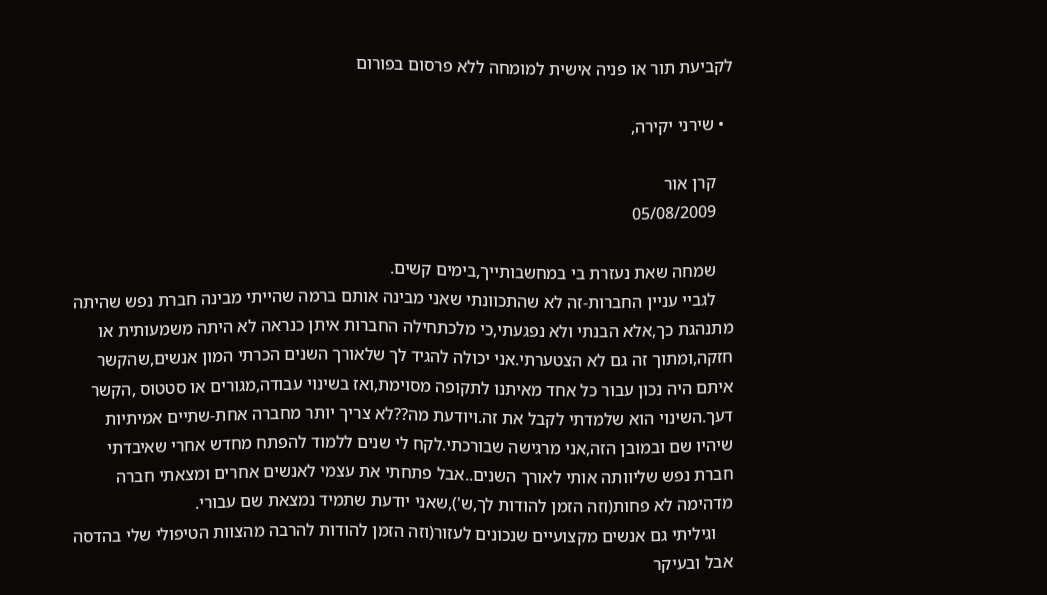לקביעת תור או פניה אישית למומחה ללא פרסום בפורום

  • שירני יקירה,

    קרן אור
    05/08/2009

    שמחה שאת נעזרת בי במחשבותייך,בימים קשים.
    לגביי עניין החברות-זה לא שהתכוונתי שאני מבינה אותם ברמה שהייתי מבינה חברת נפש שהיתה מתנהגת כך,אלא הבנתי ולא נפגעתי,כי מלכתחילה החברות איתן כנראה לא היתה משמעותית או חזקה,ומתוך זה גם לא הצטערתי.אני יכולה להגיד לך שלאורך השנים הכרתי המון אנשים,שהקשר איתם היה נכון עבור כל אחד מאיתנו לתקופה מסוימת,ואז בשינוי עבודה,מגורים או סטטוס ,הקשר דעך.השינוי הוא שלמדתי לקבל את זה.ויודעת מה??לא צריך יותר מחברה אחת-שתיים אמיתיות שיהיו שם ובמובן הזה,אני מרגישה שבורכתי.לקח לי שנים ללמוד להפתח מחדש אחרי שאיבדתי חברת נפש שליוותה אותי לאורך השנים..אבל פתחתי את עצמי לאנשים אחרים ומצאתי חברה מדהימה לא פחות(וזה הזמן להודות לך,ש'),שאני יודעת שתמיד נמצאת שם עבורי.
    וגיליתי גם אנשים מקצועיים שנכונים לעזור(וזה הזמן להודות להרבה מהצוות הטיפולי שלי בהדסה אבל ובעיקר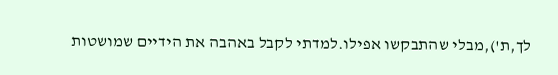לך,ת'),מבלי שהתבקשו אפילו.למדתי לקבל באהבה את הידיים שמושטות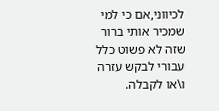לכיווני,אם כי למי שמכיר אותי ברור שזה לא פשוט כלל עבורי לבקש עזרה ו\או לקבלה.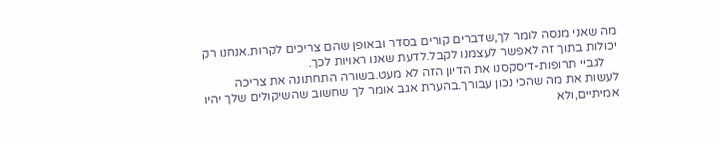מה שאני מנסה לומר לך,שדברים קורים בסדר ובאופן שהם צריכים לקרות.אנחנו רק יכולות בתוך זה לאפשר לעצמנו לקבל.לדעת שאנו ראויות לכך.
    לגביי תרופות-דיסקסנו את הדיון הזה לא מעט.בשורה התחתונה את צריכה לעשות את מה שהכי נכון עבורך.בהערת אגב אומר לך שחשוב שהשיקולים שלך יהיו אמיתיים,ולא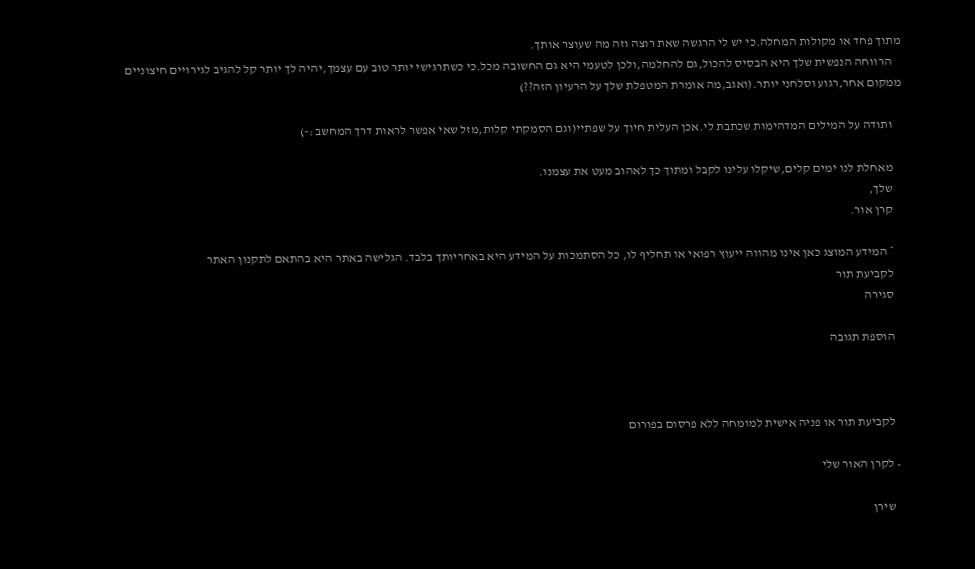מתוך פחד או מקולות המחלה.כי יש לי הרגשה שאת רוצה וזה מה שעוצר אותך.
    הרווחה הנפשית שלך היא הבסיס להכול,גם להחלמה,ולכן לטעמי היא גם החשובה מכל.כי כשתרגישי יותר טוב עם עצמך,יהיה לך יותר קל להגיב לגירויים חיצוניים ממקום אחר,רגוע וסלחני יותר.(ואגב,מה אומרת המטפלת שלך על הרעיון הזה??)

    ותודה על המילים המדהימות שכתבת לי.אכן העלית חיוך על שפתיי(וגם הסמקתי קלות,מזל שאי אפשר לראות דרך המחשב :-)

    מאחלת לנו ימים קלים,שיקלו עלינו לקבל ומתוך כך לאהוב מעט את עצמנו.
    שלך,
    קרן אור.

    * המידע המוצג כאן אינו מהווה ייעוץ רפואי או תחליף לו, כל הסתמכות על המידע היא באחריותך בלבד. הגלישה באתר היא בהתאם לתקנון האתר
    לקביעת תור
    סגירה

    הוספת תגובה



    לקביעת תור או פניה אישית למומחה ללא פרסום בפורום

  • לקרן האור שלי

    שירן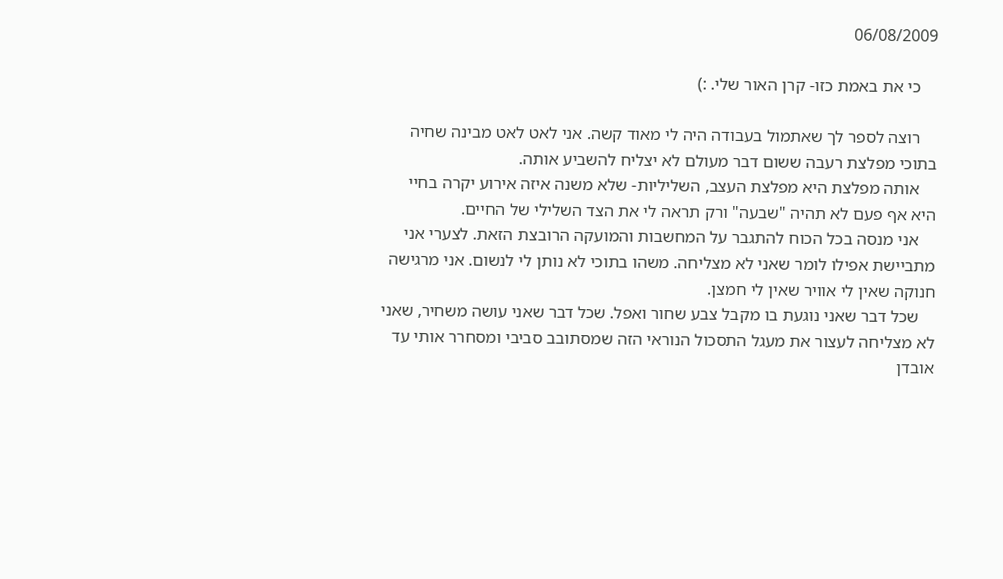06/08/2009

    כי את באמת כזו- קרן האור שלי. :)

    רוצה לספר לך שאתמול בעבודה היה לי מאוד קשה. אני לאט לאט מבינה שחיה בתוכי מפלצת רעבה ששום דבר מעולם לא יצליח להשביע אותה.
    אותה מפלצת היא מפלצת העצב, השליליות- שלא משנה איזה אירוע יקרה בחיי היא אף פעם לא תהיה "שבעה" ורק תראה לי את הצד השלילי של החיים.
    אני מנסה בכל הכוח להתגבר על המחשבות והמועקה הרובצת הזאת. לצערי אני מתביישת אפילו לומר שאני לא מצליחה. משהו בתוכי לא נותן לי לנשום. אני מרגישה חנוקה שאין לי אוויר שאין לי חמצן.
    שכל דבר שאני נוגעת בו מקבל צבע שחור ואפל. שכל דבר שאני עושה משחיר, שאני לא מצליחה לעצור את מעגל התסכול הנוראי הזה שמסתובב סביבי ומסחרר אותי עד אובדן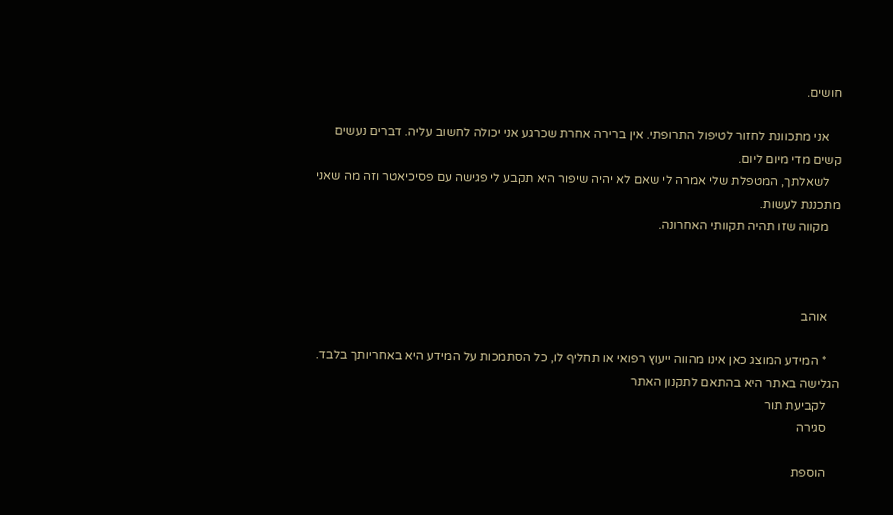חושים.

    אני מתכוונת לחזור לטיפול התרופתי. אין ברירה אחרת שכרגע אני יכולה לחשוב עליה. דברים נעשים קשים מדי מיום ליום.
    לשאלתך, המטפלת שלי אמרה לי שאם לא יהיה שיפור היא תקבע לי פגישה עם פסיכיאטר וזה מה שאני מתכננת לעשות.
    מקווה שזו תהיה תקוותי האחרונה.



    אוהב

    * המידע המוצג כאן אינו מהווה ייעוץ רפואי או תחליף לו, כל הסתמכות על המידע היא באחריותך בלבד. הגלישה באתר היא בהתאם לתקנון האתר
    לקביעת תור
    סגירה

    הוספת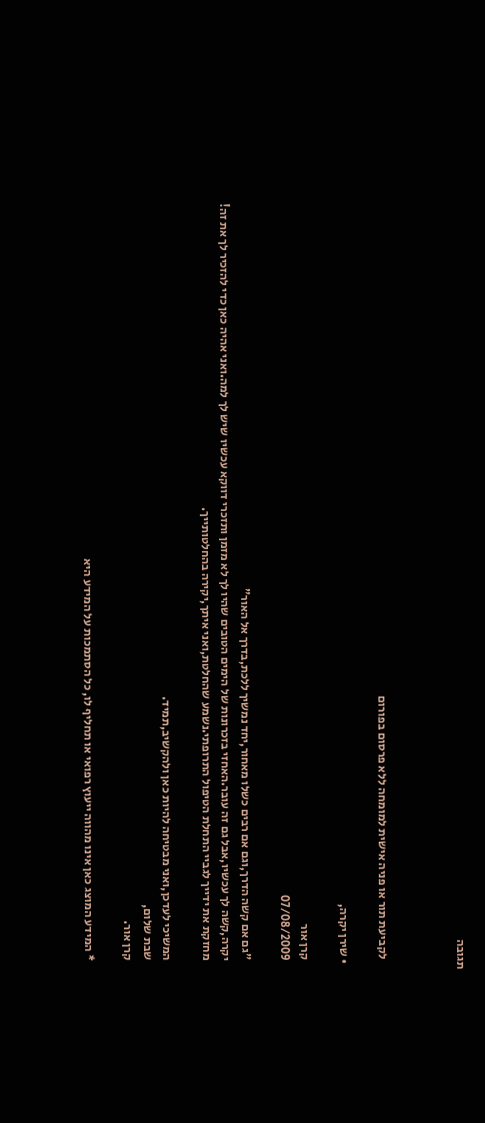תגובה



    לקביעת תור או פניה אישית למומחה ללא פרסום בפורום

  • שירן יקרה,

    קרן אור
    07/08/2009

    "גם אם קשה הדרך,וגם אם רבים כשלו מאחור,יחד נמשיך ללכת,בדרך אל האור"
    יקרה,קשה לך עכשיו,אבל גם זה עובר.האחזי בזכרונות של הימים הטובים שהיו לך לא מזמן ותזכרי דווקא עכשיו שיש לך למה.ואני אהיה כאן כדי להזכיר לך את זה!
    מחזקת את ידייך לגביי התחלת הטיפול התרופתי.נשמע שהחלטת,ואני איתך,יקירה בהחלטותייך.

    המשיכי לעדכן,ואני מבטיחה להיות כאן ולהקשיב,תמיד.
    שבת שלום,
    קרן אור.

    * המידע המוצג כאן אינו מהווה ייעוץ רפואי או תחליף לו, כל הסתמכות על המידע היא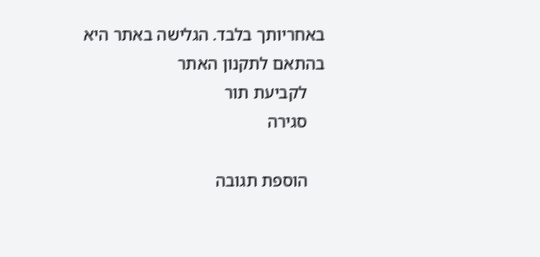באחריותך בלבד. הגלישה באתר היא בהתאם לתקנון האתר
    לקביעת תור
    סגירה

    הוספת תגובה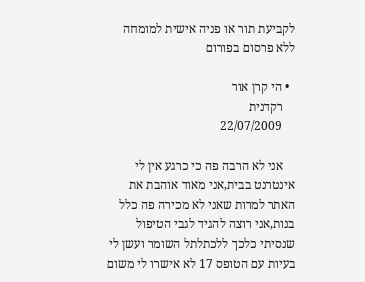לקביעת תור או פניה אישית למומחה ללא פרסום בפורום

  • הי קרן אור
    רקדנית
    22/07/2009

    אני לא הרבה פה כי כרגע אין לי אינטרנט בבית,אני מאוד אוהבת את האתר למרות שאני לא מכירה פה כלל בנות,אני רוצה להגיד לגבי הטיפול שנסיתי כלכך ללכתלתל השומר ועשן לי בעיות עם הטופס 17 לא אישרו לי משום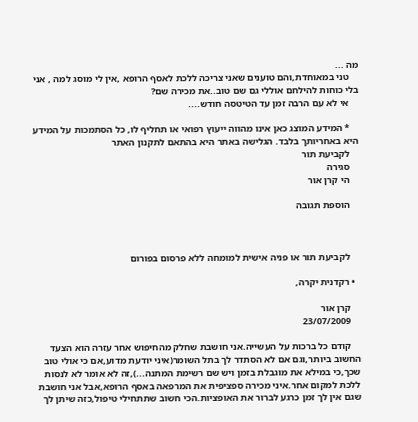מה ...
    טני במאוחדת,והם טוענים שאני צריכה ללכת לאסף הרופא ,אין לי מוסג למה , אני בלי כוחות להילחם אוללי גם שם טוב..את מכירה שם?
    אי לא עם הרבה זמן עד הטיטסה חודש....

    * המידע המוצג כאן אינו מהווה ייעוץ רפואי או תחליף לו, כל הסתמכות על המידע היא באחריותך בלבד. הגלישה באתר היא בהתאם לתקנון האתר
    לקביעת תור
    סגירה
    הי קרן אור

    הוספת תגובה



    לקביעת תור או פניה אישית למומחה ללא פרסום בפורום

  • רקדנית יקרה,

    קרן אור
    23/07/2009

    קודם כל ברכות על העשייה.אני חושבת שחלק מהחיפוש אחר עזרה הוא הצעד החשוב ביותר,וגם אם לא הסתדר לך בתל השומר(איני יודעת מדוע,אם כי אולי טוב שכך,כי במילא את מוגבלת בזמן ויש שם רשימת המתנה...),זה לא אומר לא לנסות ללכת למקום אחר.איני מכירה ספציפית את המרפאה באסף הרופא,אבל אני חושבת שגם אין לך זמן כרגע לברור את האופציות.הכי חשוב שתתחילי טיפול,כזה שיתן לך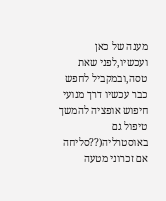מענה של כאן ועכשיו,לפני שאת טסה,ובמקביל לחפש כבר עכשיו דרך מנועי חיפוש אופציה להמשך טיפול גם באוסטרליה(??סליחה אם זכרוני מטעה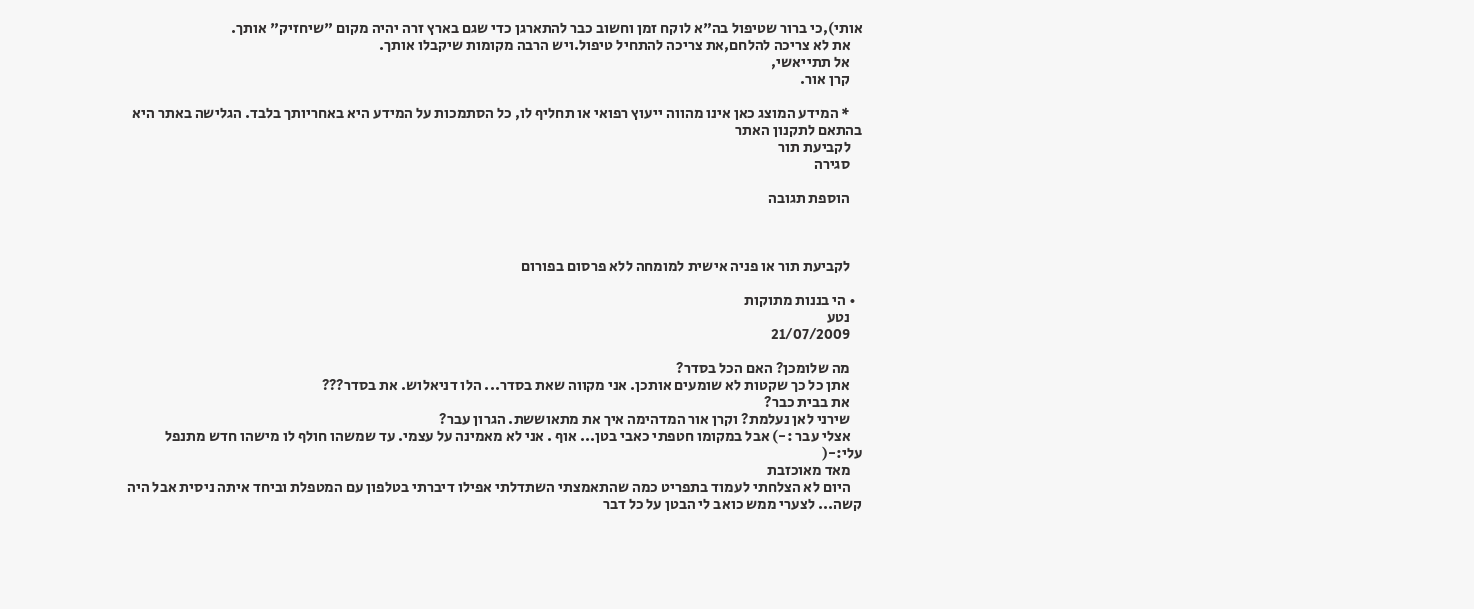אותי),כי ברור שטיפול בה"א לוקח זמן וחשוב כבר להתארגן כדי שגם בארץ זרה יהיה מקום "שיחזיק" אותך.
    את לא צריכה להלחם,את צריכה להתחיל טיפול.ויש הרבה מקומות שיקבלו אותך.
    אל תתייאשי,
    קרן אור.

    * המידע המוצג כאן אינו מהווה ייעוץ רפואי או תחליף לו, כל הסתמכות על המידע היא באחריותך בלבד. הגלישה באתר היא בהתאם לתקנון האתר
    לקביעת תור
    סגירה

    הוספת תגובה



    לקביעת תור או פניה אישית למומחה ללא פרסום בפורום

  • הי בננות מתוקות
    נטע
    21/07/2009

    מה שלומכן? האם הכל בסדר?
    אתן כל כך שקטות לא שומעים אותכן. אני מקווה שאת בסדר... הלו דניאלוש. את בסדר???
    את בבית כבר?
    שירני לאן נעלמת? וקרן אור המדהימה איך את מתאוששת. הגרון עבר?
    אצלי עבר :-) אבל במקומו חטפתי כאבי בטן... אוף . אני לא מאמינה על עצמי. עד שמשהו חולף לו מישהו חדש מתנפל עלי:-(
    מאד מאוכזבת
    היום לא הצלחתי לעמוד בתפריט כמה שהתאמצתי השתדלתי אפילו דיברתי בטלפון עם המטפלת וביחד איתה ניסית אבל היה קשה... לצערי ממש כואב לי הבטן על כל דבר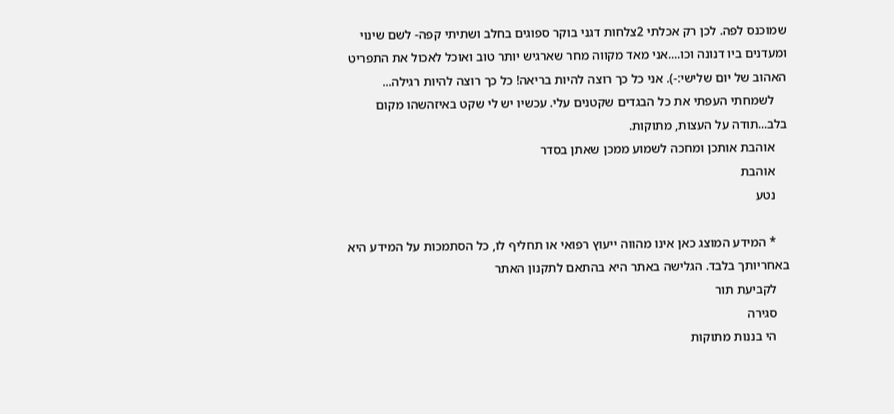שמוכנס לפה. לכן רק אכלתי 2צלחות דגני בוקר ספוגים בחלב ושתיתי קפה- לשם שינוי ומעדנים ביו דנונה וכו....אני מאד מקווה מחר שארגיש יותר טוב ואוכל לאכול את התפריט האהוב של יום שלישי:-). אני כל כך רוצה להיות בריאה! כל כך רוצה להיות רגילה...
    לשמחתי העפתי את כל הבגדים שקטנים עלי. עכשיו יש לי שקט באיזהשהו מקום בלב...תודה על העצות, מתוקות.
    אוהבת אותכן ומחכה לשמוע ממכן שאתן בסדר
    אוהבת
    נטע

    * המידע המוצג כאן אינו מהווה ייעוץ רפואי או תחליף לו, כל הסתמכות על המידע היא באחריותך בלבד. הגלישה באתר היא בהתאם לתקנון האתר
    לקביעת תור
    סגירה
    הי בננות מתוקות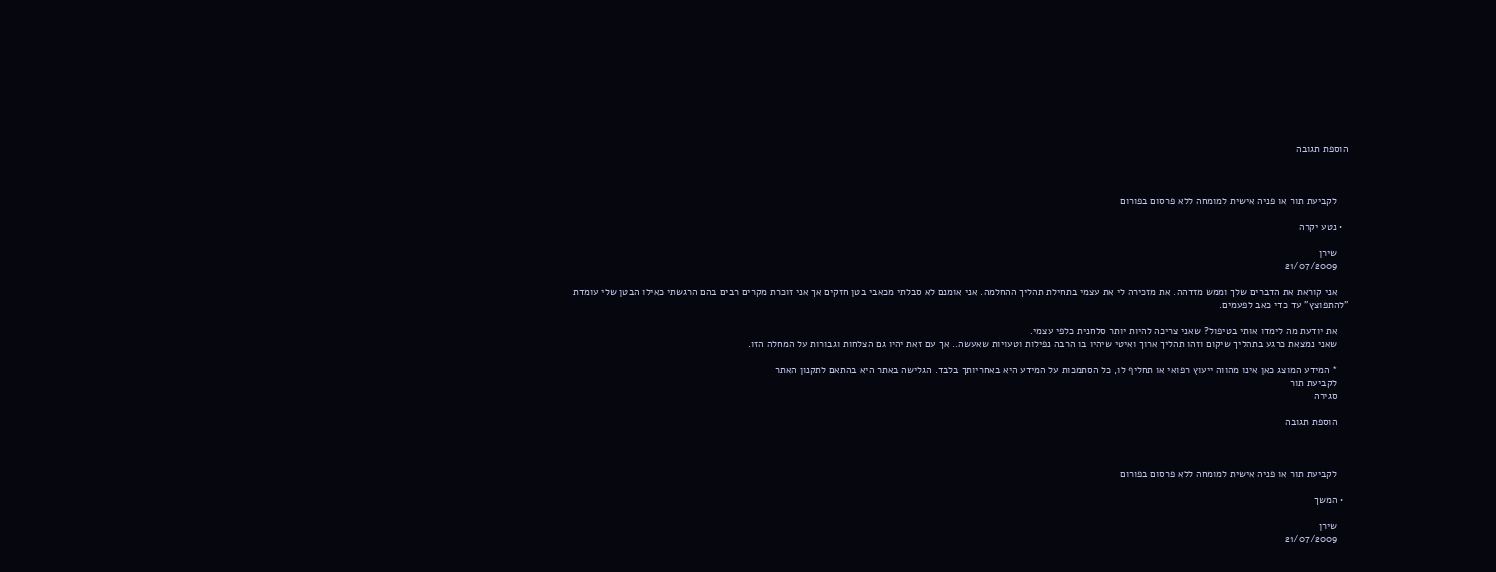הוספת תגובה



    לקביעת תור או פניה אישית למומחה ללא פרסום בפורום

  • נטע יקרה

    שירן
    21/07/2009

    אני קוראת את הדברים שלך וממש מזדהה. את מזכירה לי את עצמי בתחילת תהליך ההחלמה. אני אומנם לא סבלתי מכאבי בטן חזקים אך אני זוכרת מקרים רבים בהם הרגשתי כאילו הבטן שלי עומדת "להתפוצץ" עד כדי כאב לפעמים.

    את יודעת מה לימדו אותי בטיפול? שאני צריכה להיות יותר סלחנית כלפי עצמי.
    שאני נמצאת כרגע בתהליך שיקום וזהו תהליך ארוך ואיטי שיהיו בו הרבה נפילות וטעויות שאעשה.. אך עם זאת יהיו גם הצלחות וגבורות על המחלה הזו.

    * המידע המוצג כאן אינו מהווה ייעוץ רפואי או תחליף לו, כל הסתמכות על המידע היא באחריותך בלבד. הגלישה באתר היא בהתאם לתקנון האתר
    לקביעת תור
    סגירה

    הוספת תגובה



    לקביעת תור או פניה אישית למומחה ללא פרסום בפורום

  • המשך

    שירן
    21/07/2009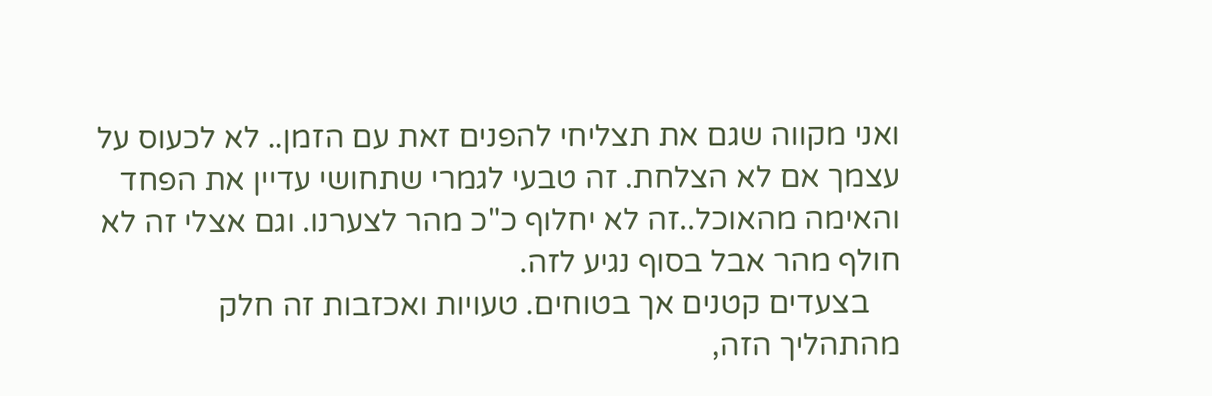ואני מקווה שגם את תצליחי להפנים זאת עם הזמן.. לא לכעוס על עצמך אם לא הצלחת. זה טבעי לגמרי שתחושי עדיין את הפחד והאימה מהאוכל..זה לא יחלוף כ"כ מהר לצערנו. וגם אצלי זה לא חולף מהר אבל בסוף נגיע לזה.
    בצעדים קטנים אך בטוחים. טעויות ואכזבות זה חלק מהתהליך הזה,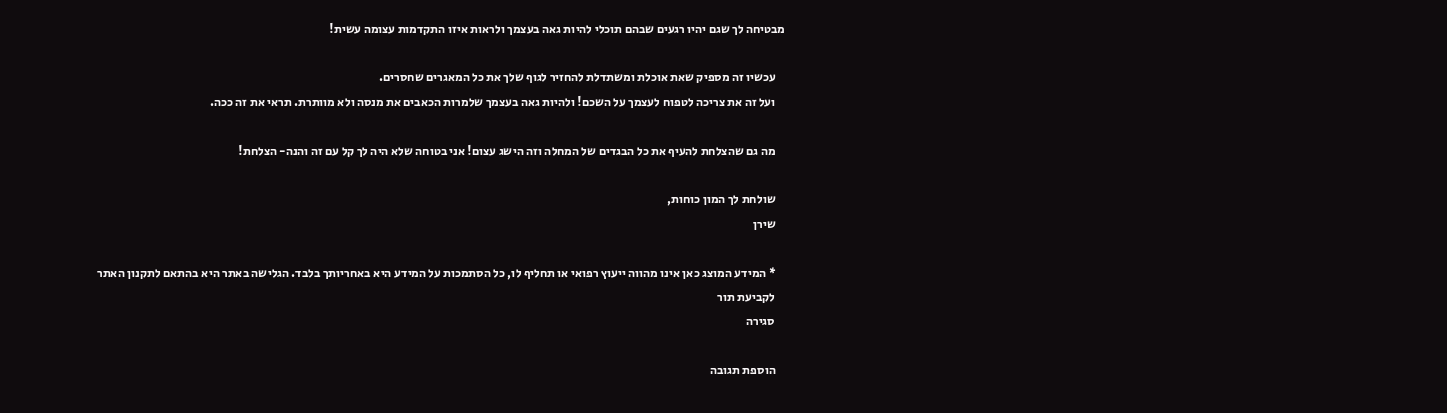מבטיחה לך שגם יהיו רגעים שבהם תוכלי להיות גאה בעצמך ולראות איזו התקדמות עצומה עשית!

    עכשיו זה מספיק שאת אוכלת ומשתדלת להחזיר לגוף שלך את כל המאגרים שחסרים.
    ועל זה את צריכה לטפוח לעצמך על השכם! ולהיות גאה בעצמך שלמרות הכאבים את מנסה ולא מוותרת. תראי את זה ככה.

    מה גם שהצלחת להעיף את כל הבגדים של המחלה וזה הישג עצום! אני בטוחה שלא היה לך קל עם זה והנה- הצלחת!

    שולחת לך המון כוחות,
    שירן

    * המידע המוצג כאן אינו מהווה ייעוץ רפואי או תחליף לו, כל הסתמכות על המידע היא באחריותך בלבד. הגלישה באתר היא בהתאם לתקנון האתר
    לקביעת תור
    סגירה

    הוספת תגובה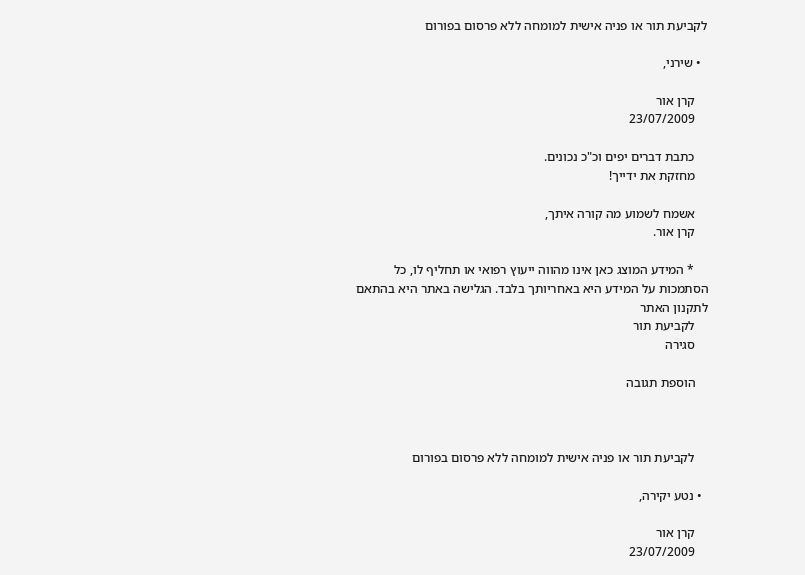לקביעת תור או פניה אישית למומחה ללא פרסום בפורום

  • שירני,

    קרן אור
    23/07/2009

    כתבת דברים יפים וכ"כ נכונים.
    מחזקת את ידייך!

    אשמח לשמוע מה קורה איתך,
    קרן אור.

    * המידע המוצג כאן אינו מהווה ייעוץ רפואי או תחליף לו, כל הסתמכות על המידע היא באחריותך בלבד. הגלישה באתר היא בהתאם לתקנון האתר
    לקביעת תור
    סגירה

    הוספת תגובה



    לקביעת תור או פניה אישית למומחה ללא פרסום בפורום

  • נטע יקירה,

    קרן אור
    23/07/2009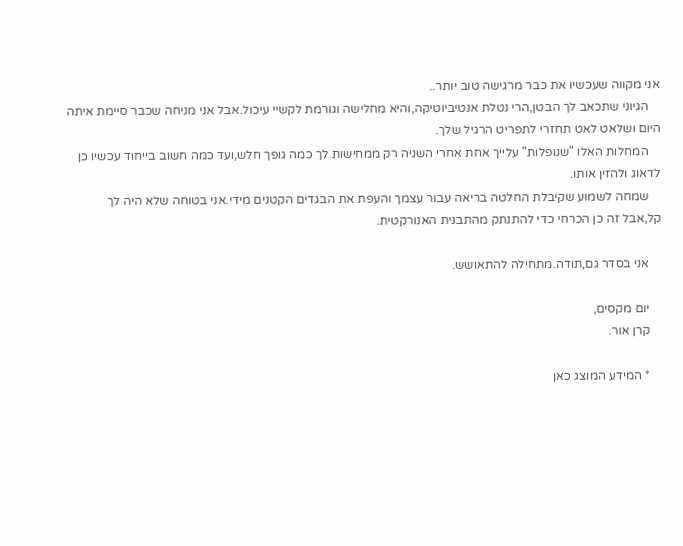אני מקווה שעכשיו את כבר מרגישה טוב יותר..
    הגיוני שתכאב לך הבטן,הרי נטלת אנטיביוטיקה,והיא מחלישה וגורמת לקשיי עיכול.אבל אני מניחה שכבר סיימת איתה היום ושלאט לאט תחזרי לתפריט הרגיל שלך.
    המחלות האלו "שנופלות" עלייך אחת אחרי השניה רק ממחישות לך כמה גופך חלש,ועד כמה חשוב בייחוד עכשיו כן לדאוג ולהזין אותו.
    שמחה לשמוע שקיבלת החלטה בריאה עבור עצמך והעפת את הבגדים הקטנים מידי.אני בטוחה שלא היה לך קל,אבל זה כן הכרחי כדי להתנתק מהתבנית האנורקטית.

    אני בסדר גם,תודה.מתחילה להתאושש.

    יום מקסים,
    קרן אור.

    * המידע המוצג כאן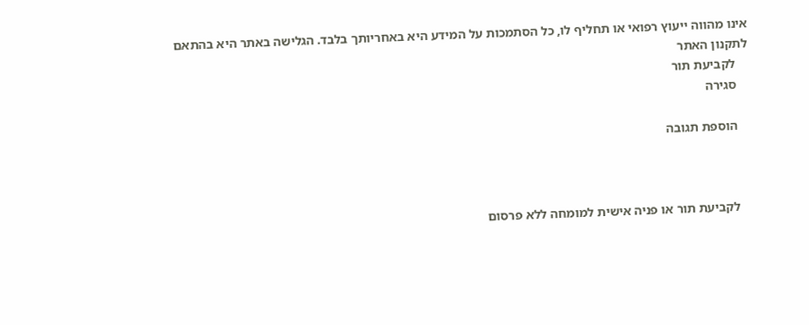אינו מהווה ייעוץ רפואי או תחליף לו, כל הסתמכות על המידע היא באחריותך בלבד. הגלישה באתר היא בהתאם לתקנון האתר
    לקביעת תור
    סגירה

    הוספת תגובה



    לקביעת תור או פניה אישית למומחה ללא פרסום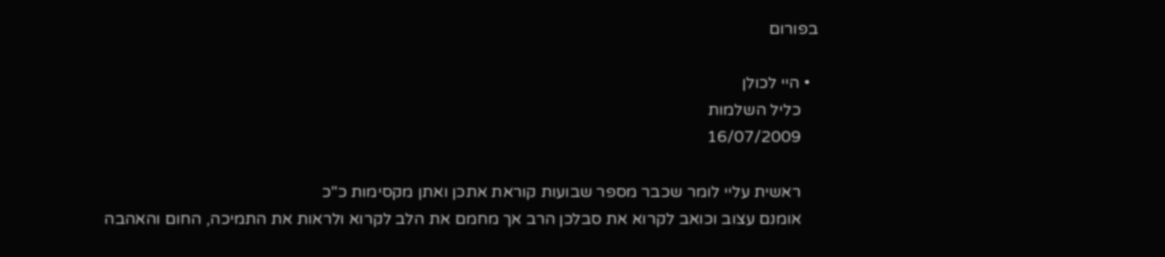בפורום

  • היי לכולן
    כליל השלמות
    16/07/2009

    ראשית עליי לומר שכבר מספר שבועות קוראת אתכן ואתן מקסימות כ"כ
    אומנם עצוב וכואב לקרוא את סבלכן הרב אך מחמם את הלב לקרוא ולראות את התמיכה, החום והאהבה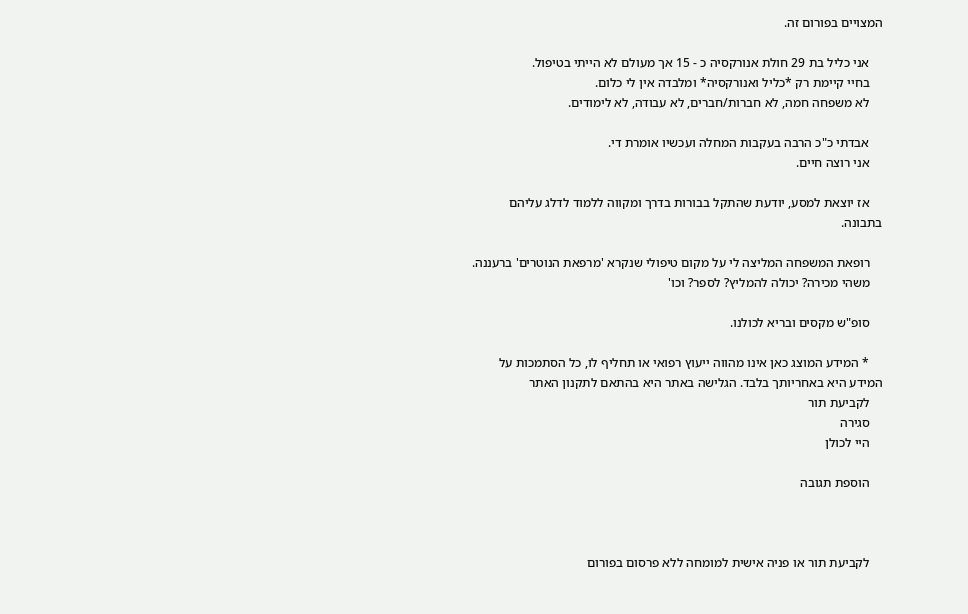המצויים בפורום זה.

    אני כליל בת 29 חולת אנורקסיה כ - 15 אך מעולם לא הייתי בטיפול.
    בחיי קיימת רק *כליל ואנורקסיה* ומלבדה אין לי כלום.
    לא משפחה חמה, לא חברות/חברים, לא עבודה, לא לימודים.

    אבדתי כ"כ הרבה בעקבות המחלה ועכשיו אומרת די.
    אני רוצה חיים.

    אז יוצאת למסע, יודעת שהתקל בבורות בדרך ומקווה ללמוד לדלג עליהם בתבונה.

    רופאת המשפחה המליצה לי על מקום טיפולי שנקרא 'מרפאת הנוטרים' ברעננה.
    משהי מכירה? יכולה להמליץ? לספר? וכו'

    סופ"ש מקסים ובריא לכולנו.

    * המידע המוצג כאן אינו מהווה ייעוץ רפואי או תחליף לו, כל הסתמכות על המידע היא באחריותך בלבד. הגלישה באתר היא בהתאם לתקנון האתר
    לקביעת תור
    סגירה
    היי לכולן

    הוספת תגובה



    לקביעת תור או פניה אישית למומחה ללא פרסום בפורום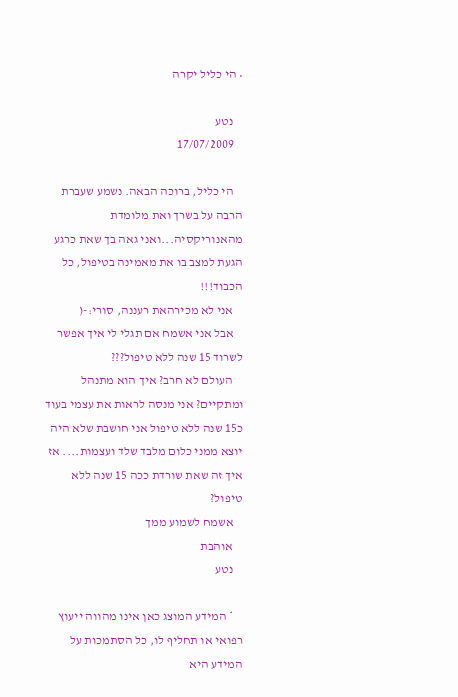• הי כליל יקרה

    נטע
    17/07/2009

    הי כליל, ברוכה הבאה. נשמע שעברת הרבה על בשרך ואת מלומדת מהאנוריקסיה...ואני גאה בך שאת כרגע הגעת למצב בו את מאמינה בטיפול, כל הכבוד!!!
    אני לא מכירהאת רעננה, סורי:-(
    אבל אני אשמח אם תגלי לי איך אפשר לשרוד 15 שנה ללא טיפול???
    העולם לא חרב? איך הוא מתנהל ומתקיים? אני מנסה לראות את עצמי בעוד כ15 שנה ללא טיפול אני חושבת שלא היה יוצא ממני כלום מלבד שלד ועצמות.... אז איך זה שאת שורדת ככה 15 שנה ללא טיפול?
    אשמח לשמוע ממך
    אוהבת
    נטע

    * המידע המוצג כאן אינו מהווה ייעוץ רפואי או תחליף לו, כל הסתמכות על המידע היא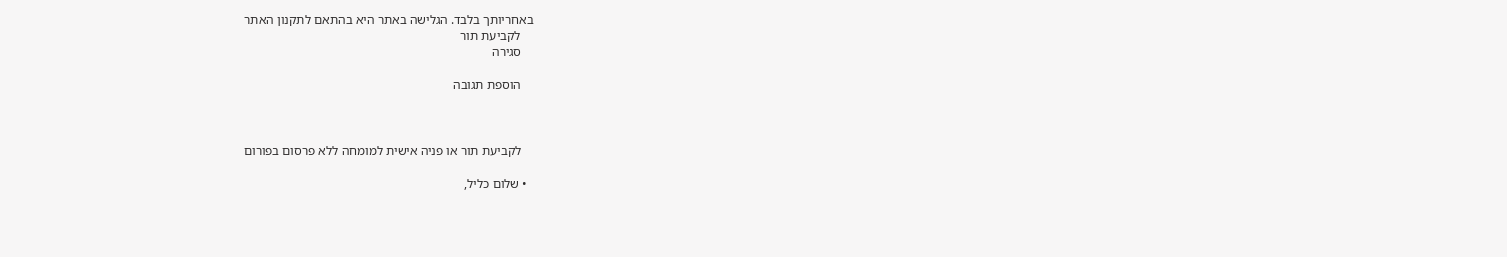באחריותך בלבד. הגלישה באתר היא בהתאם לתקנון האתר
    לקביעת תור
    סגירה

    הוספת תגובה



    לקביעת תור או פניה אישית למומחה ללא פרסום בפורום

  • שלום כליל,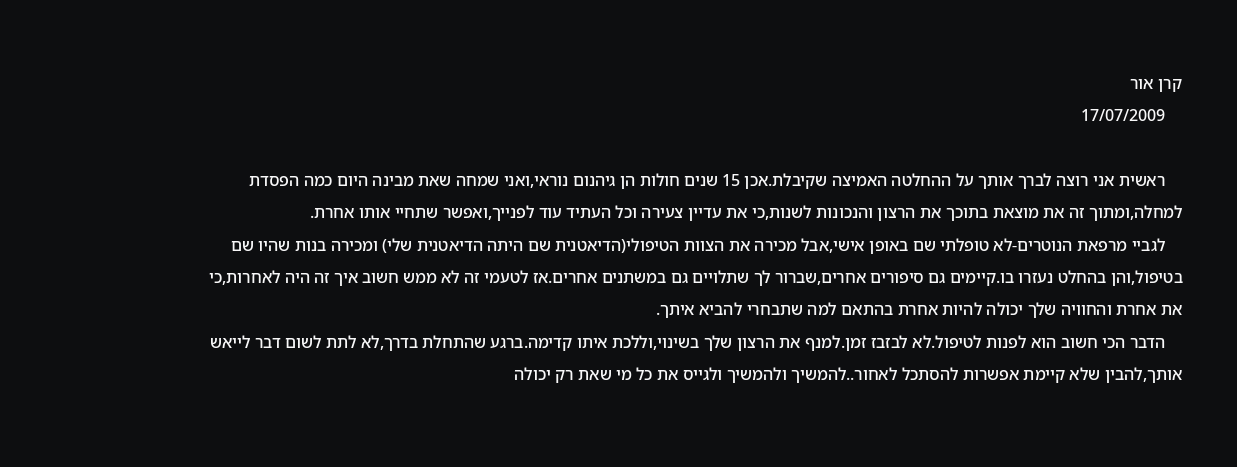קרן אור
    17/07/2009

    ראשית אני רוצה לברך אותך על ההחלטה האמיצה שקיבלת.אכן 15 שנים חולות הן גיהנום נוראי,ואני שמחה שאת מבינה היום כמה הפסדת למחלה,ומתוך זה את מוצאת בתוכך את הרצון והנכונות לשנות,כי את עדיין צעירה וכל העתיד עוד לפנייך,ואפשר שתחיי אותו אחרת.
    לגביי מרפאת הנוטרים-לא טופלתי שם באופן אישי,אבל מכירה את הצוות הטיפולי(הדיאטנית שם היתה הדיאטנית שלי) ומכירה בנות שהיו שם בטיפול,והן בהחלט נעזרו בו.קיימים גם סיפורים אחרים,שברור לך שתלויים גם במשתנים אחרים.אז לטעמי זה לא ממש חשוב איך זה היה לאחרות,כי את אחרת והחוויה שלך יכולה להיות אחרת בהתאם למה שתבחרי להביא איתך.
    הדבר הכי חשוב הוא לפנות לטיפול.לא לבזבז זמן.למנף את הרצון שלך בשינוי,וללכת איתו קדימה.ברגע שהתחלת בדרך,לא לתת לשום דבר לייאש אותך,להבין שלא קיימת אפשרות להסתכל לאחור..להמשיך ולהמשיך ולגייס את כל מי שאת רק יכולה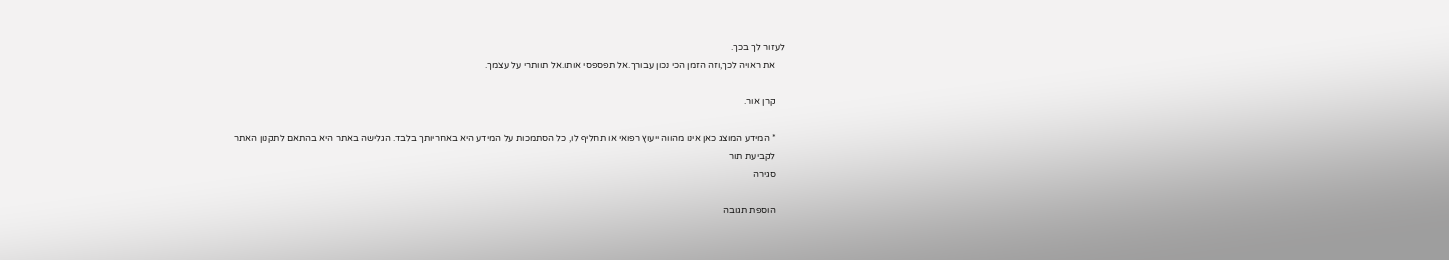לעזור לך בכך.
    את ראויה לכך,וזה הזמן הכי נכון עבורך.אל תפספסי אותו.אל תוותרי על עצמך.

    קרן אור.

    * המידע המוצג כאן אינו מהווה ייעוץ רפואי או תחליף לו, כל הסתמכות על המידע היא באחריותך בלבד. הגלישה באתר היא בהתאם לתקנון האתר
    לקביעת תור
    סגירה

    הוספת תגובה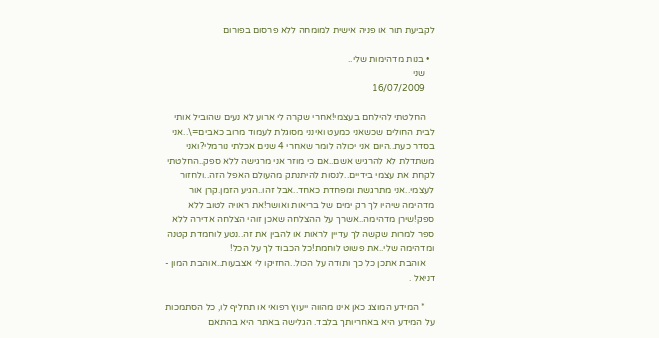לקביעת תור או פניה אישית למומחה ללא פרסום בפורום

  • בנות מדהימות שלי..
    שני
    16/07/2009

    החלטתי להילחם בעצמי!אחרי שקרה לי ארוע לא נעים שהוביל אותי לבית החולים שכשאני כמעט ואינני מסוגלת לעמוד מרוב כאבים=\..אני בסדר כעת..היום אני יכולה לומר שאחרי 4 שנים אכלתי נורמלי?ואני משתדלת לא להרגיש אשם..אם כי מוזר אני מרגישה ללא ספק..החלטתי לקחת את עצמי בידיים..לנסות להיתנתק מהעולם האפל הזה..ולחזור לעצמי..אני מתרגשת ומפחדת כאחד..אבל זהו..הגיע הזמן.קרן אור מדהימה שיהיו לך רק ימים של בריאות ואושר!את ראויה לטוב ללא ספק!שירן מדהימה..אשרך על ההצלחה שאכן זוהי הצלחה אדירה ללא ספר למרות שקשה לך עדיין לראות או להבין את זה..נטע לוחמדת קטנה ומדהימה שלי..את פשוט לוחמת!כל הכבוד לך על הכל!
    אוהבת אתכן כל כך ותודה על הכול..החזיקו לי אצבעות..אוהבת המון - דניאל .

    * המידע המוצג כאן אינו מהווה ייעוץ רפואי או תחליף לו, כל הסתמכות על המידע היא באחריותך בלבד. הגלישה באתר היא בהתאם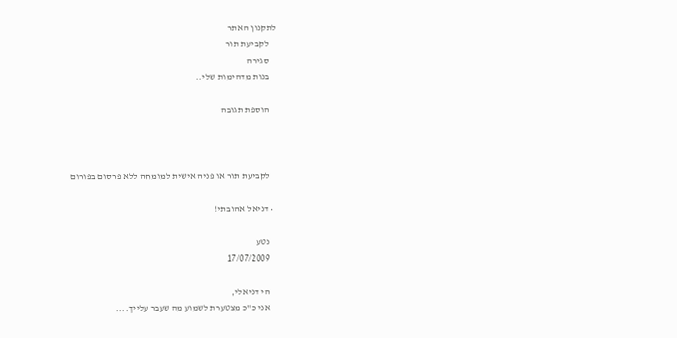לתקנון האתר
    לקביעת תור
    סגירה
    בנות מדהימות שלי..

    הוספת תגובה



    לקביעת תור או פניה אישית למומחה ללא פרסום בפורום

  • דניאל אהובתי!

    נטע
    17/07/2009

    הי דניאלי,
    אני כ"כ מצטערת לשמוע מה שעבר עלייך....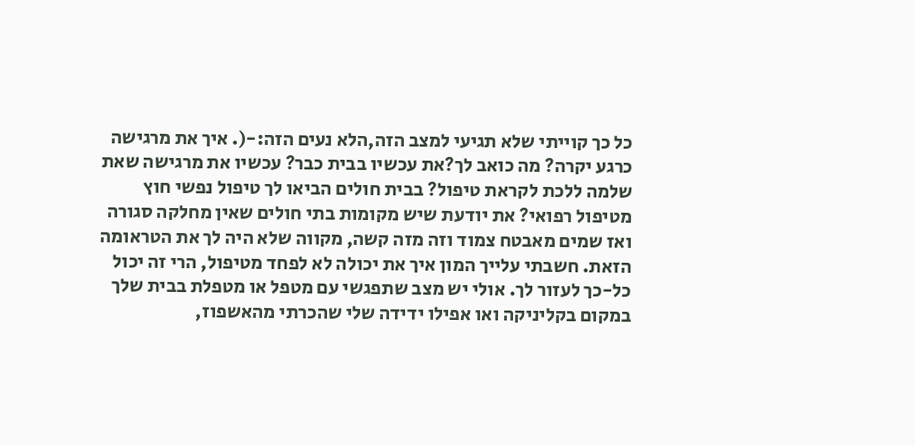כל כך קוייתי שלא תגיעי למצב הזה,הלא נעים הזה:-(. איך את מרגישה כרגע יקרה? מה כואב לך?את עכשיו בבית כבר? עכשיו את מרגישה שאת שלמה ללכת לקראת טיפול? בבית חולים הביאו לך טיפול נפשי חוץ מטיפול רפואי? את יודעת שיש מקומות בתי חולים שאין מחלקה סגורה ואז שמים מאבטח צמוד וזה מזה קשה, מקווה שלא היה לך את הטראומה הזאת. חשבתי עלייך המון איך את יכולה לא לפחד מטיפול, הרי זה יכול כל-כך לעזור לך. אולי יש מצב שתפגשי עם מטפל או מטפלת בבית שלך במקום בקליניקה ואו אפילו ידידה שלי שהכרתי מהאשפוז,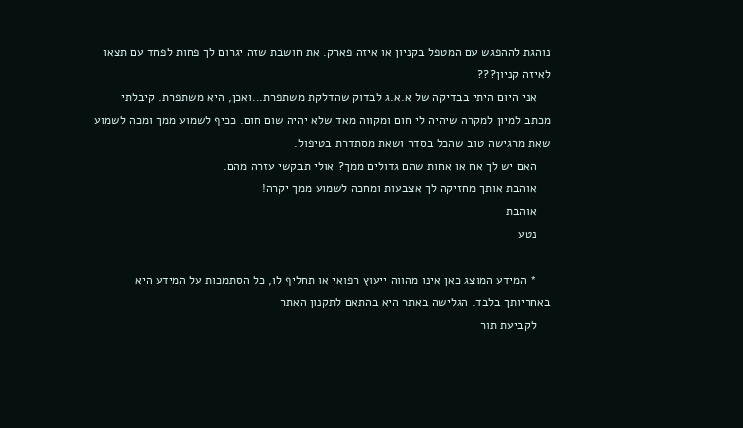נוהגת לההפגש עם המטפל בקניון או איזה פארק. את חושבת שזה יגרום לך פחות לפחד עם תצאו לאיזה קניון???
    אני היום היתי בבדיקה של א.א.ג לבדוק שהדלקת משתפרת...ואכן, היא משתפרת. קיבלתי מכתב למיון למקרה שיהיה לי חום ומקווה מאד שלא יהיה שום חום. ככיף לשמוע ממך ומכה לשמוע שאת מרגישה טוב שהכל בסדר ושאת מסתדרת בטיפול.
    האם יש לך אח או אחות שהם גדולים ממך? אולי תבקשי עזרה מהם.
    אוהבת אותך מחזיקה לך אצבעות ומחכה לשמוע ממך יקרה!
    אוהבת
    נטע

    * המידע המוצג כאן אינו מהווה ייעוץ רפואי או תחליף לו, כל הסתמכות על המידע היא באחריותך בלבד. הגלישה באתר היא בהתאם לתקנון האתר
    לקביעת תור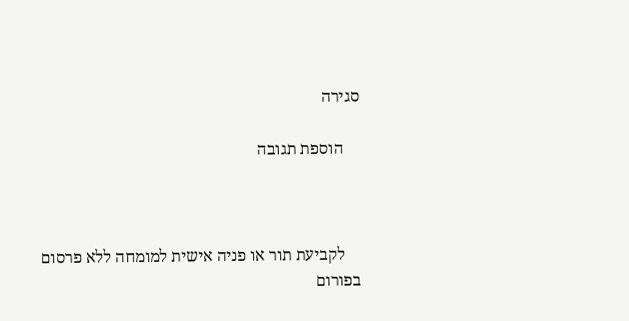סגירה

    הוספת תגובה



    לקביעת תור או פניה אישית למומחה ללא פרסום בפורום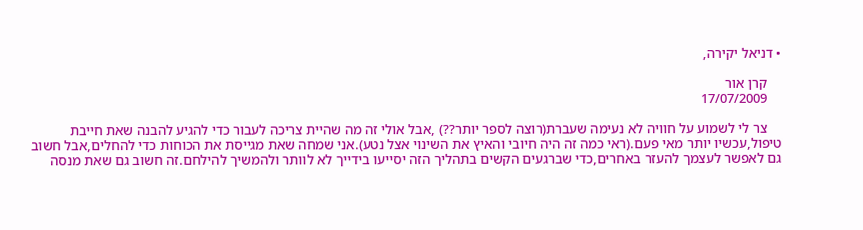• דניאל יקירה,

    קרן אור
    17/07/2009

    צר לי לשמוע על חוויה לא נעימה שעברת(רוצה לספר יותר??) ,אבל אולי זה מה שהיית צריכה לעבור כדי להגיע להבנה שאת חייבת טיפול,עכשיו יותר מאי פעם.(ראי כמה זה היה חיובי והאיץ את השינוי אצל נטע).אני שמחה שאת מגייסת את הכוחות כדי להחלים,אבל חשוב גם לאפשר לעצמך להעזר באחרים,כדי שברגעים הקשים בתהליך הזה יסייעו בידייך לא לוותר ולהמשיך להילחם.זה חשוב גם שאת מנסה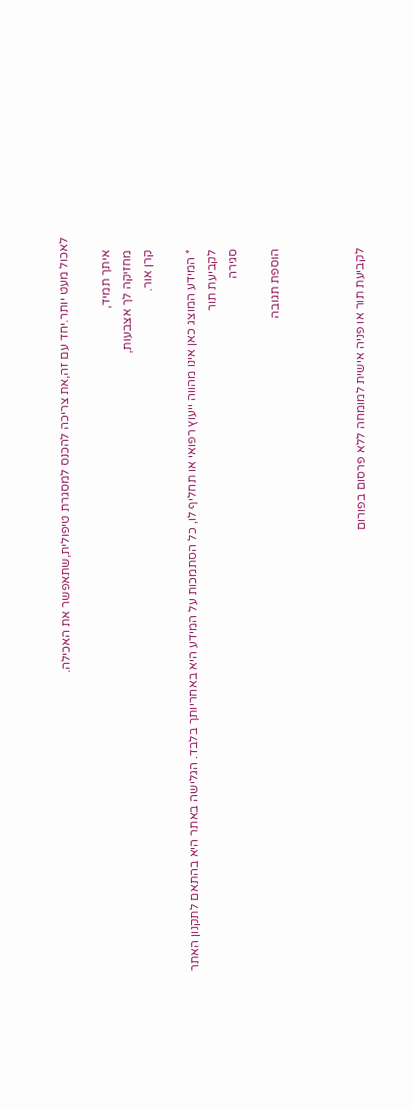לאכול מעט יותר.יחד עם זה,את צריכה להכנס למסגרת טיפולית,שתאפשר את האכילה.

    איתך תמיד,
    מחזיקה לך אצבעות,
    קרן אור.

    * המידע המוצג כאן אינו מהווה ייעוץ רפואי או תחליף לו, כל הסתמכות על המידע היא באחריותך בלבד. הגלישה באתר היא בהתאם לתקנון האתר
    לקביעת תור
    סגירה

    הוספת תגובה



    לקביעת תור או פניה אישית למומחה ללא פרסום בפורום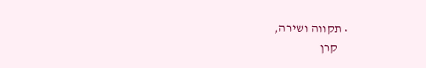• תקווה ושירה,
    קרן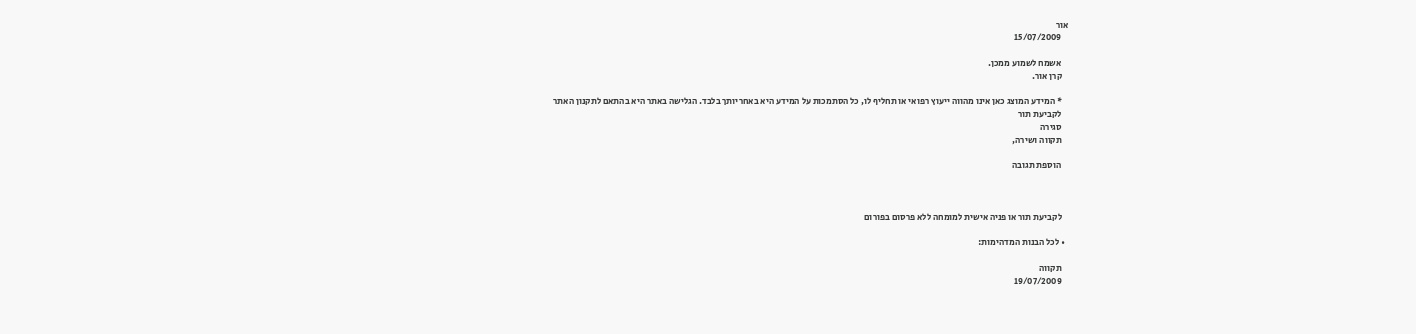אור
    15/07/2009

    אשמח לשמוע ממכן.
    קרן אור.

    * המידע המוצג כאן אינו מהווה ייעוץ רפואי או תחליף לו, כל הסתמכות על המידע היא באחריותך בלבד. הגלישה באתר היא בהתאם לתקנון האתר
    לקביעת תור
    סגירה
    תקווה ושירה,

    הוספת תגובה



    לקביעת תור או פניה אישית למומחה ללא פרסום בפורום

  • לכל הבנות המדהימות:

    תקווה
    19/07/2009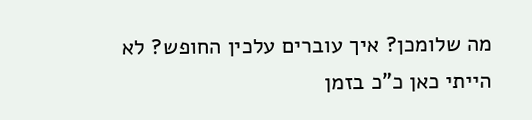מה שלומכן? איך עוברים עלכין החופש? לא הייתי כאן כ"כ בזמן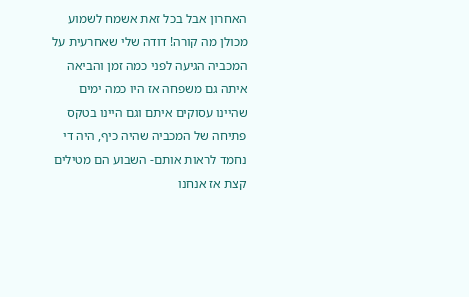האחרון אבל בכל זאת אשמח לשמוע מכולן מה קורה! דודה שלי שאחרעית על המכביה הגיעה לפני כמה זמן והביאה איתה גם משפחה אז היו כמה ימים שהיינו עסוקים איתם וגם היינו בטקס פתיחה של המכביה שהיה כיף, היה די נחמד לראות אותם- השבוע הם מטילים קצת אז אנחנו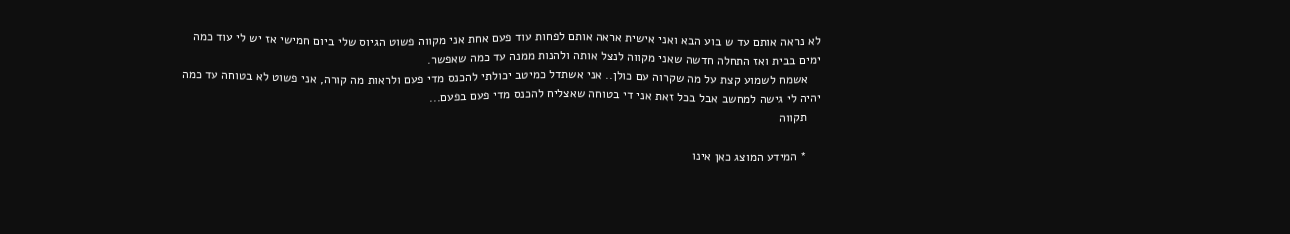לא נראה אותם עד ש בוע הבא ואני אישית אראה אותם לפחות עוד פעם אחת אני מקווה פשוט הגיוס שלי ביום חמישי אז יש לי עוד כמה ימים בבית ואז התחלה חדשה שאני מקווה לנצל אותה ולהנות ממנה עד כמה שאפשר.
    אשמח לשמוע קצת על מה שקרוה עם כולן.. אני אשתדל כמיטב יכולתי להכנס מדי פעם ולראות מה קורה, אני פשוט לא בטוחה עד כמה יהיה לי גישה למחשב אבל בכל זאת אני די בטוחה שאצליח להכנס מדי פעם בפעם...
    תקווה

    * המידע המוצג כאן אינו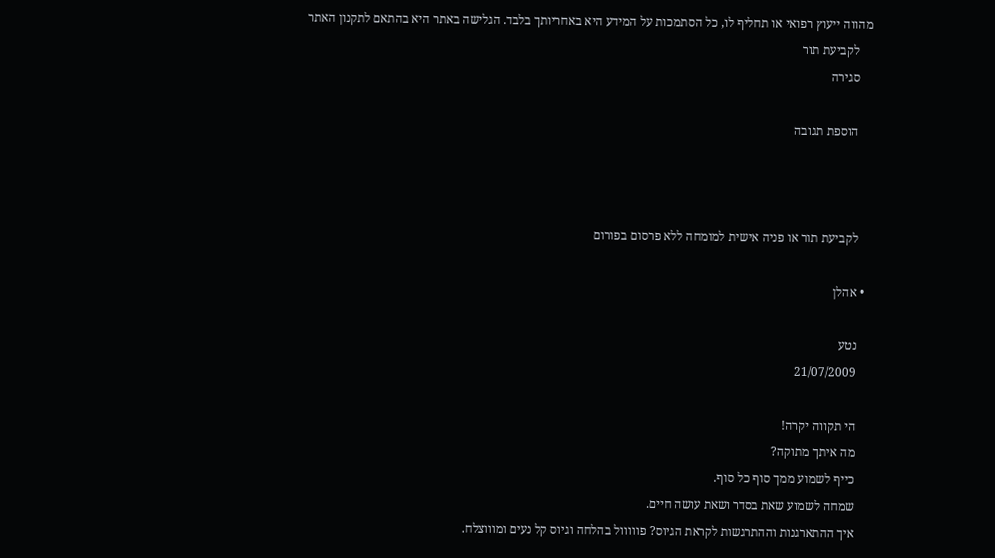מהווה ייעוץ רפואי או תחליף לו, כל הסתמכות על המידע היא באחריותך בלבד. הגלישה באתר היא בהתאם לתקנון האתר
    לקביעת תור
    סגירה

    הוספת תגובה



    לקביעת תור או פניה אישית למומחה ללא פרסום בפורום

  • אהלן

    נטע
    21/07/2009

    הי תקווה יקרה!
    מה איתך מתוקה?
    כייף לשמוע ממך סוף כל סוף.
    שמחה לשמוע שאת בסדר ושאת עושה חיים.
    איך ההתארגנות וההתרגשות לקראת הגיוס? פווווול בהלחה וגיוס קל נעים ומוווצלח.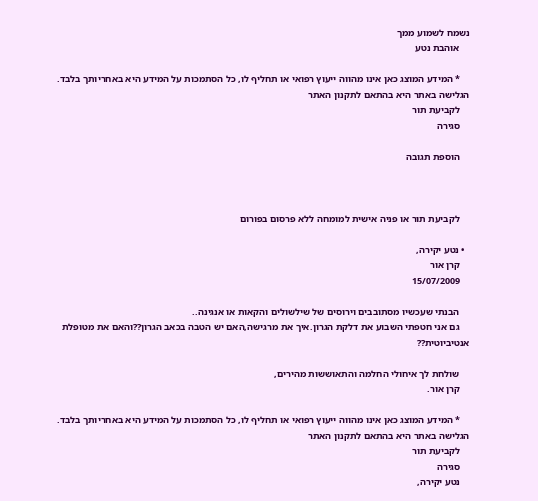נשמח לשמוע ממך
    אוהבת נטע

    * המידע המוצג כאן אינו מהווה ייעוץ רפואי או תחליף לו, כל הסתמכות על המידע היא באחריותך בלבד. הגלישה באתר היא בהתאם לתקנון האתר
    לקביעת תור
    סגירה

    הוספת תגובה



    לקביעת תור או פניה אישית למומחה ללא פרסום בפורום

  • נטע יקירה,
    קרן אור
    15/07/2009

    הבנתי שעכשיו מסתובבים וירוסים של שילשולים והקאות או אנגינה..
    גם אני חטפתי השבוע את דלקת הגרון.איך את מרגישה,האם יש הטבה בכאב הגרון??והאם את מטופלת אנטיביוטית??

    שולחת לך איחולי החלמה והתאוששות מהירים,
    קרן אור.

    * המידע המוצג כאן אינו מהווה ייעוץ רפואי או תחליף לו, כל הסתמכות על המידע היא באחריותך בלבד. הגלישה באתר היא בהתאם לתקנון האתר
    לקביעת תור
    סגירה
    נטע יקירה,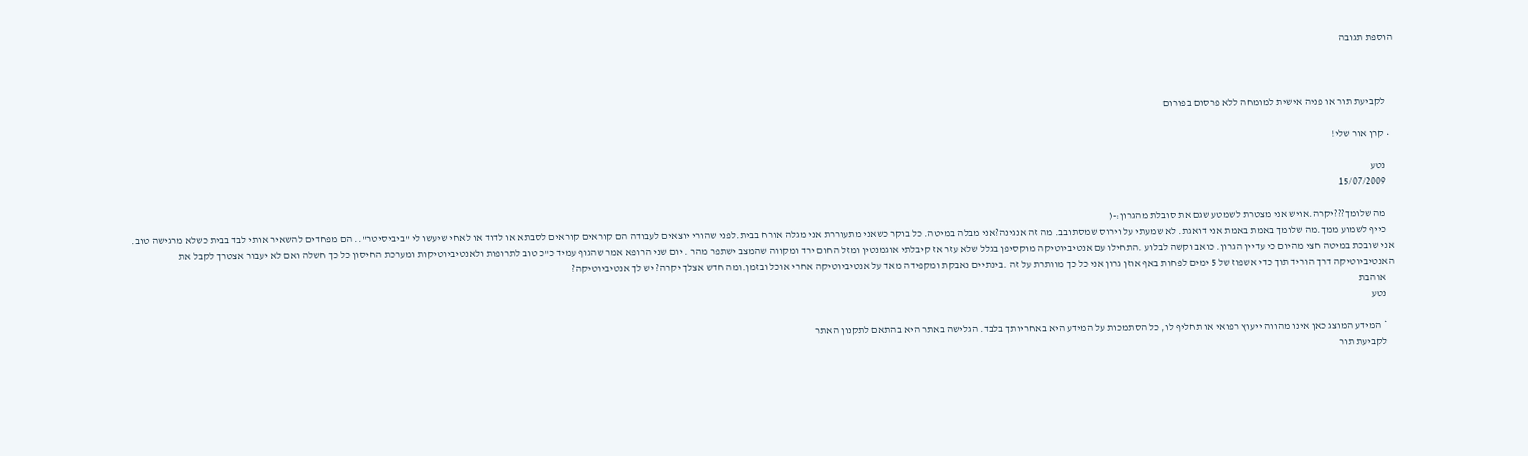הוספת תגובה



    לקביעת תור או פניה אישית למומחה ללא פרסום בפורום

  • קרן אור שלי!

    נטע
    15/07/2009

    מה שלומך???יקרה.אויש אני מצטרת לשמטע שגם את סובלת מהגרון:-(
    כייף לשמוע ממך.מה שלומך באמת באמת אני דואגת. לא שמעתי על וירוס שמסתובב. מה זה אנגינה?אני מבלה במיטה. כל בוקר כשאני מתעוררת אני מגלה אורח בבית.לפני שהורי יוצאים לעבודה הם קוראים קוראים לסבתא או לדוד או לאחי שיעשו לי "ביביסיטר".. הם מפחדים להשאיר אותי לבד בבית כשלא מרגישה טוב. אני שובכת במיטה חצי מהיום כי עדיין הגרון. כואב וקשה לבלוע .התחילו עם אנטיביוטיקה מוקסיפן בגלל שלא עזר אז קיבלתי אוגמנטין ומזל החום ירד ומקווה שהמצב ישתפר מהר . יום שני הרופא אמר שהגוף עמיד כ"כ טוב לתרופות ולאנטיביוטיקות ומערכת החיסון כל כך חשלה ואם לא יעבור אצטרך לקבל את האנטיביוטיקה דרך הוריד תוך כדי אשפוז של 5 ימים לפחות באף אוזן גרון אני כל כך מוותרת על זה .בינתיים נאבקת ומקפידה מאד על אנטיביוטיקה אחרי אוכל ובזמן.ומה חדש אצלך יקרה? יש לך אנטיביוטיקה?
    אוהבת
    נטע

    * המידע המוצג כאן אינו מהווה ייעוץ רפואי או תחליף לו, כל הסתמכות על המידע היא באחריותך בלבד. הגלישה באתר היא בהתאם לתקנון האתר
    לקביעת תור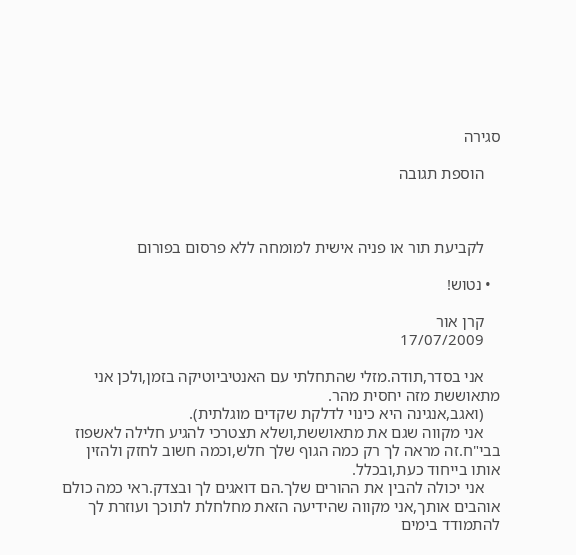סגירה

    הוספת תגובה



    לקביעת תור או פניה אישית למומחה ללא פרסום בפורום

  • נטוש!

    קרן אור
    17/07/2009

    אני בסדר,תודה.מזלי שהתחלתי עם האנטיביוטיקה בזמן,ולכן אני מתאוששת מזה יחסית מהר.
    (ואגב,אנגינה היא כינוי לדלקת שקדים מוגלתית).
    אני מקווה שגם את מתאוששת,ושלא תצטרכי להגיע חלילה לאשפוז בבי"ח.זה מראה לך רק כמה הגוף שלך חלש,וכמה חשוב לחזק ולהזין אותו בייחוד כעת,ובכלל.
    אני יכולה להבין את ההורים שלך.הם דואגים לך ובצדק.ראי כמה כולם אוהבים אותך,אני מקווה שהידיעה הזאת מחלחלת לתוכך ועוזרת לך להתמודד בימים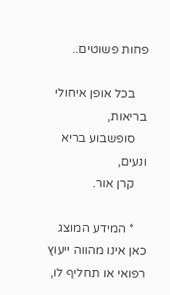פחות פשוטים..

    בכל אופן איחולי בריאות,
    סופשבוע בריא ונעים,
    קרן אור.

    * המידע המוצג כאן אינו מהווה ייעוץ רפואי או תחליף לו,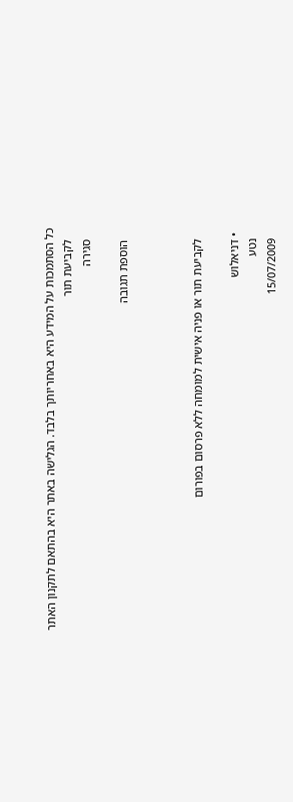כל הסתמכות על המידע היא באחריותך בלבד. הגלישה באתר היא בהתאם לתקנון האתר
    לקביעת תור
    סגירה

    הוספת תגובה



    לקביעת תור או פניה אישית למומחה ללא פרסום בפורום

  • דניאלוש
    נטע
    15/07/2009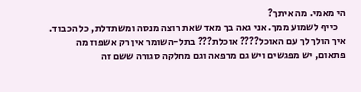הי מאמי. מה איתך?
    כייף לשמוע ממך. אני גאה בך מאד שאת רוצה מנסה ומשתדלת, כל הכבוד. איך הולך לך עם האוכל???? אוכלת??? בתל-השומר אין רק אשפוז מה פתאום, יש מפגשים ויש גם מרפאה וגם מחלקה סגורה ששם זה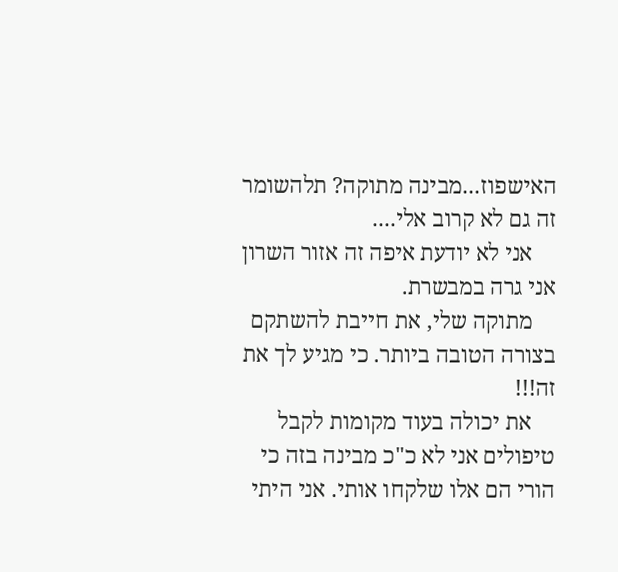האישפוז...מבינה מתוקה? תלהשומר זה גם לא קרוב אלי....
    אני לא יודעת איפה זה אזור השרון אני גרה במבשרת.
    מתוקה שלי, את חייבת להשתקם בצורה הטובה ביותר. כי מגיע לך את זה!!!
    את יכולה בעוד מקומות לקבל טיפולים אני לא כ"כ מבינה בזה כי הורי הם אלו שלקחו אותי. אני היתי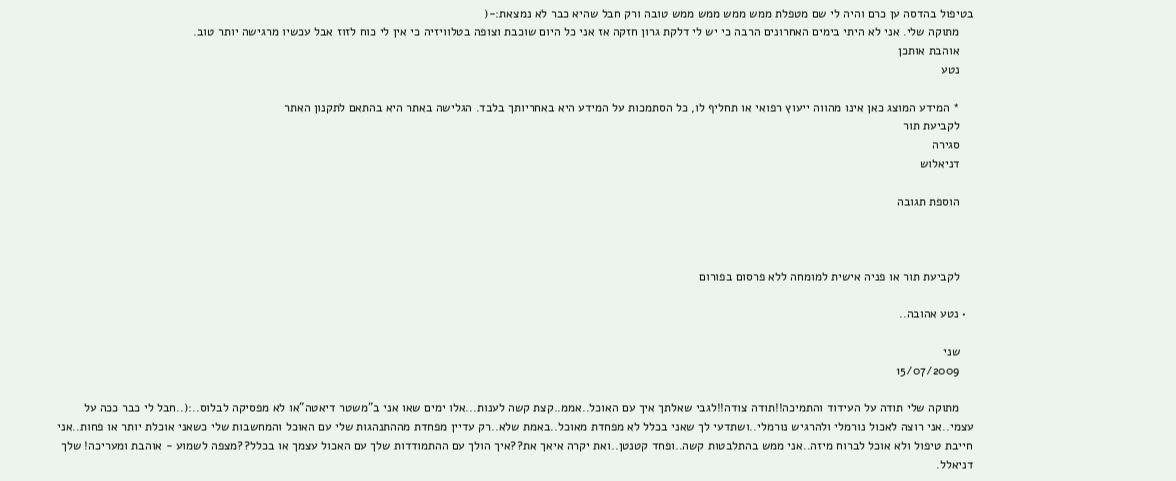בטיפול בהדסה ען כרם והיה לי שם מטפלת ממש ממש ממש ממש טובה ורק חבל שהיא כבר לא נמצאת:-(
    מתוקה שלי. אני לא היתי בימים האחרונים הרבה כי יש לי דלקת גרון חזקה אז אני כל היום שוכבת וצופה בטלוויזיה כי אין לי כוח לזוז אבל עכשיו מרגישה יותר טוב.
    אוהבת אותכן
    נטע

    * המידע המוצג כאן אינו מהווה ייעוץ רפואי או תחליף לו, כל הסתמכות על המידע היא באחריותך בלבד. הגלישה באתר היא בהתאם לתקנון האתר
    לקביעת תור
    סגירה
    דניאלוש

    הוספת תגובה



    לקביעת תור או פניה אישית למומחה ללא פרסום בפורום

  • נטע אהובה..

    שני
    15/07/2009

    מתוקה שלי תודה על העידוד והתמיכה!!תודה צודה!!לגבי שאלתך איך עם האוכל..אממ..קצת קשה לענות...אלו ימים שאו אני ב"משטר דיאטה"או לא מפסיקה לבלוס..:(..חבל לי כבר ככה על עצמי..אני רוצה לאכול נורמלי ולהרגיש נורמלי..ושתדעי לך שאני בכלל לא מפחדת מאוכל..באמת שלא..רק עדיין מפחדת מההתנהגות שלי עם האוכל והמחשבות שלי כשאני אוכלת יותר או פחות..אני חייבת טיפול ולא אוכל לברוח מיזה..אני ממש בהתלבטות קשה..ופחד קטנטן..ואת יקרה איאך את??איך הולך עם ההתמודדות שלך עם האכול עצמך או בכלל??מצפה לשמוע - אוהבת ומעריכה! שלך דניאלל.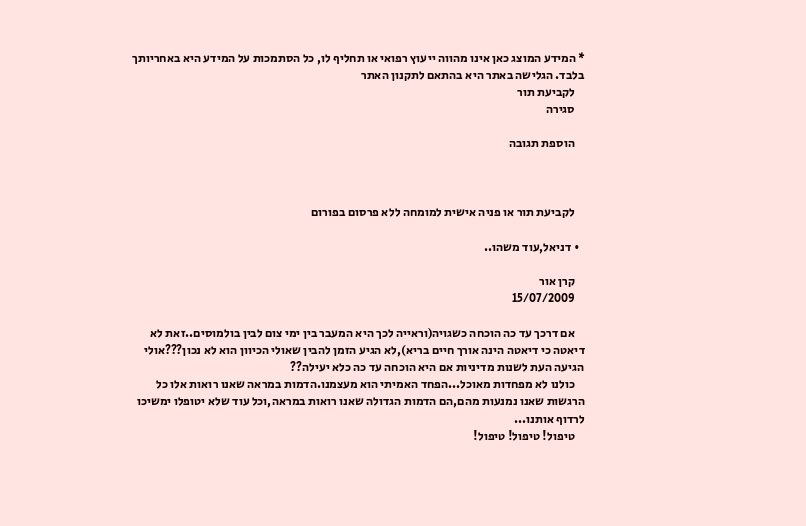* המידע המוצג כאן אינו מהווה ייעוץ רפואי או תחליף לו, כל הסתמכות על המידע היא באחריותך בלבד. הגלישה באתר היא בהתאם לתקנון האתר
    לקביעת תור
    סגירה

    הוספת תגובה



    לקביעת תור או פניה אישית למומחה ללא פרסום בפורום

  • דניאל,עוד משהו..

    קרן אור
    15/07/2009

    אם דרכך עד כה הוכחה כשגויה(וראייה לכך היא המעבר בין ימי צום לבין בולמוסים..זאת לא דיאטה כי דיאטה הינה אורך חיים בריא),לא הגיע הזמן להבין שאולי הכיוון הוא לא נכון???אולי הגיעה העת לשנות מדיניות אם היא הוכחה עד כה כלא יעילה??
    כולנו לא מפחדות מאוכל...הפחד האמיתי הוא מעצמנו.הדמות במראה שאנו רואות אלו כל הרגשות שאנו נמנעות מהם,הם הדמות הגדולה שאנו רואות במראה,וכל עוד שלא יטופלו ימשיכו לרדוף אותנו...
    טיפול! טיפול! טיפול!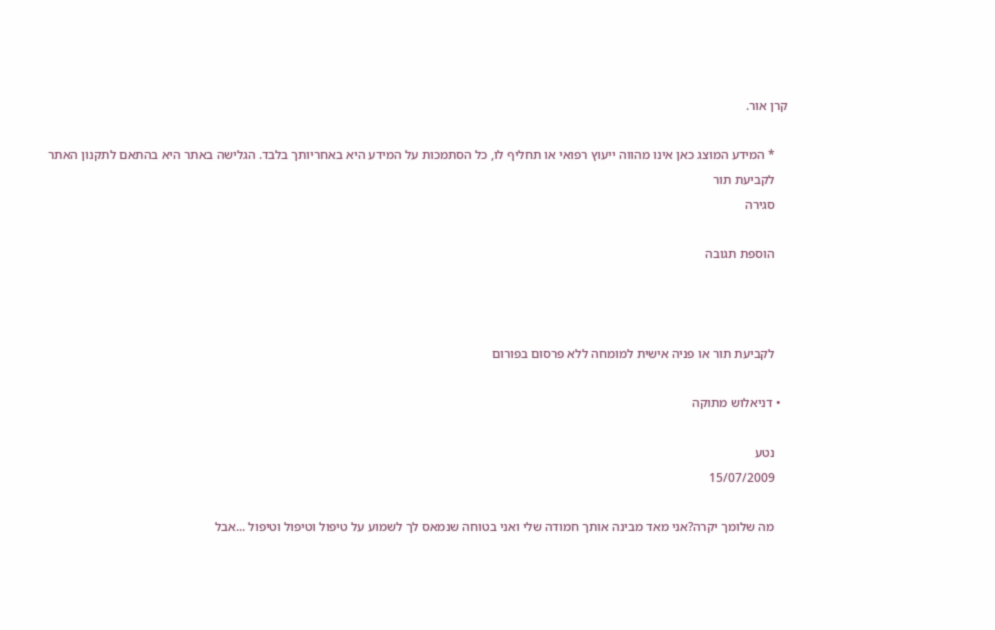קרן אור.

    * המידע המוצג כאן אינו מהווה ייעוץ רפואי או תחליף לו, כל הסתמכות על המידע היא באחריותך בלבד. הגלישה באתר היא בהתאם לתקנון האתר
    לקביעת תור
    סגירה

    הוספת תגובה



    לקביעת תור או פניה אישית למומחה ללא פרסום בפורום

  • דניאלוש מתוקה

    נטע
    15/07/2009

    מה שלומך יקרה?אני מאד מבינה אותך חמודה שלי ואני בטוחה שנמאס לך לשמוע על טיפול וטיפול וטיפול ...אבל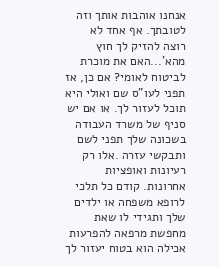אנחנו אוהבות אותך וזה לטובתך. אף אחד לא רוצה להזיק לך חוץ מהא'...האם את מוכרת לביטוח לאומי? אם כן, אז תפני לעו"ס שם ואולי היא תוכל לעזור לך. או אם יש סניף של משרד העבודה בשכונה שלך תפני לשם ותבקשי עזרה .אלו רק רעיונות ואופציות אחרונות. קודם כל תלכי לרופא משפחה או ילדים שלך ותגידי לו שאת מחפשת מרפאה להפרעות אכילה הוא בטוח יעזור לך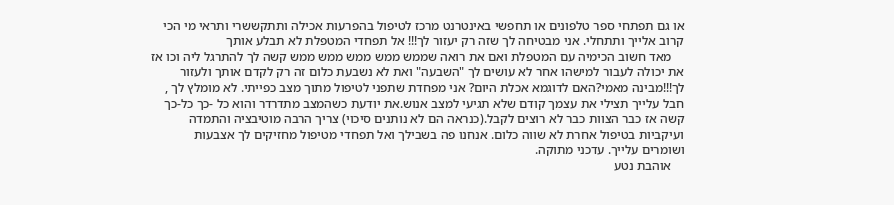או גם תפתחי ספר טלפונים או תחפשי באינטרנט מרכז לטיפול בהפרעות אכילה ותתקששרי ותראי מי הכי קרוב אלייך ותתחלי. אני מבטיחה לך שזה רק יעזור לך!!! אל תפחדי המטפלת לא תבלע אותך
    מאד חשוב הכימיה עם המטפלת ואם את רואה שממש ממש ממש ממש ממש קשה לך להתרגל ליה וכו אז את יכולה לעבור למישהו אחר לא עושים לך "השבעה" ואת לא נשבעת כלום זה רק לקדם אותך ולעזור לך!!!מבינה מאמי?האם לדוגמא אכלת היום? אני מפחדת שתפני לטיפול מתוך מצב כפייתי. לא מומלץ לך , חבל עלייך תצילי את עצמך קודם שלא תגיעי למצב אנוש.את יודעת כשהמצב מתדרדר והוא כל -כך כל-כך קשה אז כבר הצוות כבר לא רוצים לקבל.(כנראה הם לא נותנים סיכוי) צריך הרבה מוטיבציה והתמדה ועיקביות בטיפול אחרת לא שווה כלום. אנחנו פה בשבילך ואל תפחדי מטיפול מחזיקים לך אצבעות ושומרים עלייך. עדכני מתוקה.
    אוהבת נטע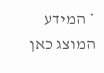* המידע המוצג כאן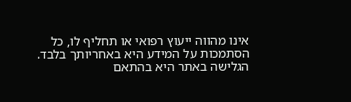אינו מהווה ייעוץ רפואי או תחליף לו, כל הסתמכות על המידע היא באחריותך בלבד. הגלישה באתר היא בהתאם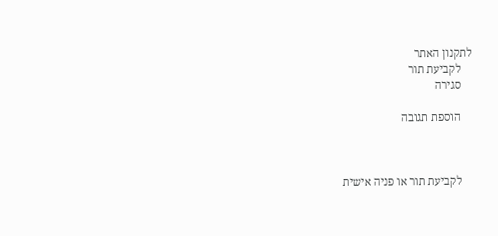לתקנון האתר
    לקביעת תור
    סגירה

    הוספת תגובה



    לקביעת תור או פניה אישית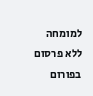למומחה ללא פרסום בפורום